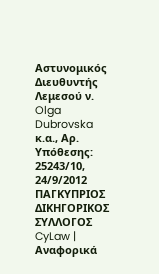Αστυνομικός Διευθυντής Λεμεσού ν. Olga Dubrovska κ.α., Αρ. Υπόθεσης: 25243/10, 24/9/2012 ΠΑΓΚΥΠΡΙΟΣ ΔΙΚΗΓΟΡΙΚΟΣ ΣΥΛΛΟΓΟΣ CyLaw | Αναφορικά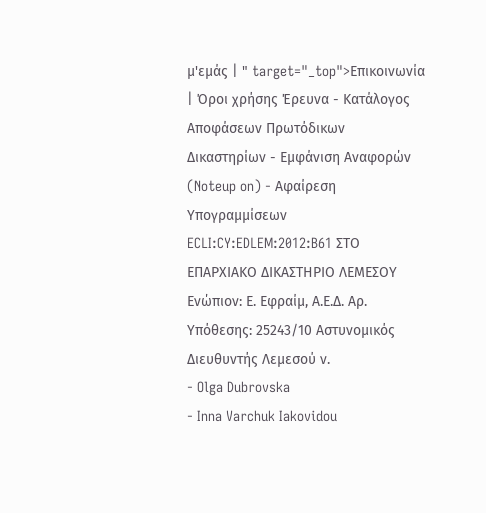μ'εμάς | " target="_top">Επικοινωνία | Όροι χρήσης Έρευνα - Κατάλογος Αποφάσεων Πρωτόδικων Δικαστηρίων - Εμφάνιση Αναφορών (Noteup on) - Αφαίρεση Υπογραμμίσεων ECLI:CY:EDLEM:2012:B61 ΣΤΟ ΕΠΑΡΧΙΑΚΟ ΔΙΚΑΣΤΗΡΙΟ ΛΕΜΕΣΟΥ Ενώπιον: Ε. Εφραίμ, Α.Ε.Δ. Αρ. Υπόθεσης: 25243/10 Αστυνομικός Διευθυντής Λεμεσού ν.
- Olga Dubrovska
- Inna Varchuk Iakovidou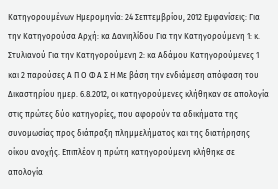Κατηγορουμένων Ημερομηνία: 24 Σεπτεμβρίου, 2012 Εμφανίσεις: Για την Κατηγορούσα Αρχή: κα Δανιηλίδου Για την Κατηγορούμενη 1: κ. Στυλιανού Για την Κατηγορούμενη 2: κα Αδάμου Κατηγορούμενες 1 και 2 παρούσες Α Π Ο Φ Α Σ Η Με βάση την ενδιάμεση απόφαση του Δικαστηρίου ημερ. 6.8.2012, οι κατηγορούμενες κλήθηκαν σε απολογία στις πρώτες δύο κατηγορίες, που αφορούν τα αδικήματα της συνομωσίας προς διάπραξη πλημμελήματος και της διατήρησης οίκου ανοχής. Επιπλέον η πρώτη κατηγορούμενη κλήθηκε σε απολογία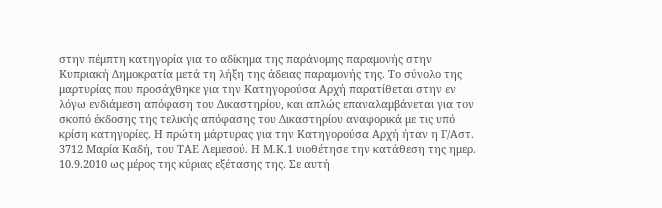στην πέμπτη κατηγορία για το αδίκημα της παράνομης παραμονής στην Κυπριακή Δημοκρατία μετά τη λήξη της άδειας παραμονής της. Το σύνολο της μαρτυρίας που προσάχθηκε για την Κατηγορούσα Αρχή παρατίθεται στην εν λόγω ενδιάμεση απόφαση του Δικαστηρίου, και απλώς επαναλαμβάνεται για τον σκοπό έκδοσης της τελικής απόφασης του Δικαστηρίου αναφορικά με τις υπό κρίση κατηγορίες. Η πρώτη μάρτυρας για την Κατηγορούσα Αρχή ήταν η Γ/Αστ. 3712 Μαρία Καδή, του ΤΑΕ Λεμεσού. Η Μ.Κ.1 υιοθέτησε την κατάθεση της ημερ. 10.9.2010 ως μέρος της κύριας εξέτασης της. Σε αυτή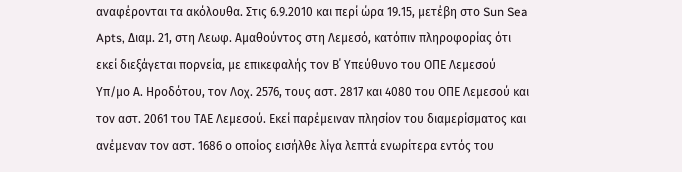αναφέρονται τα ακόλουθα. Στις 6.9.2010 και περί ώρα 19.15, μετέβη στο Sun Sea Apts, Διαμ. 21, στη Λεωφ. Αμαθούντος στη Λεμεσό, κατόπιν πληροφορίας ότι εκεί διεξάγεται πορνεία, με επικεφαλής τον Β΄ Υπεύθυνο του ΟΠΕ Λεμεσού Υπ/μο Α. Ηροδότου, τον Λοχ. 2576, τους αστ. 2817 και 4080 του ΟΠΕ Λεμεσού και τον αστ. 2061 του ΤΑΕ Λεμεσού. Εκεί παρέμειναν πλησίον του διαμερίσματος και ανέμεναν τον αστ. 1686 ο οποίος εισήλθε λίγα λεπτά ενωρίτερα εντός του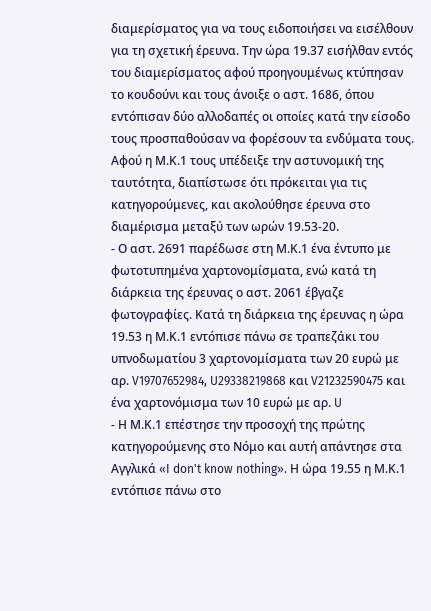διαμερίσματος για να τους ειδοποιήσει να εισέλθουν για τη σχετική έρευνα. Την ώρα 19.37 εισήλθαν εντός του διαμερίσματος αφού προηγουμένως κτύπησαν το κουδούνι και τους άνοιξε ο αστ. 1686, όπου εντόπισαν δύο αλλοδαπές οι οποίες κατά την είσοδο τους προσπαθούσαν να φορέσουν τα ενδύματα τους. Αφού η Μ.Κ.1 τους υπέδειξε την αστυνομική της ταυτότητα, διαπίστωσε ότι πρόκειται για τις κατηγορούμενες, και ακολούθησε έρευνα στο διαμέρισμα μεταξύ των ωρών 19.53-20.
- Ο αστ. 2691 παρέδωσε στη Μ.Κ.1 ένα έντυπο με φωτοτυπημένα χαρτονομίσματα, ενώ κατά τη διάρκεια της έρευνας ο αστ. 2061 έβγαζε φωτογραφίες. Κατά τη διάρκεια της έρευνας η ώρα 19.53 η Μ.Κ.1 εντόπισε πάνω σε τραπεζάκι του υπνοδωματίου 3 χαρτονομίσματα των 20 ευρώ με αρ. V19707652984, U29338219868 και V21232590475 και ένα χαρτονόμισμα των 10 ευρώ με αρ. U
- Η Μ.Κ.1 επέστησε την προσοχή της πρώτης κατηγορούμενης στο Νόμο και αυτή απάντησε στα Αγγλικά «I don't know nothing». Η ώρα 19.55 η Μ.Κ.1 εντόπισε πάνω στο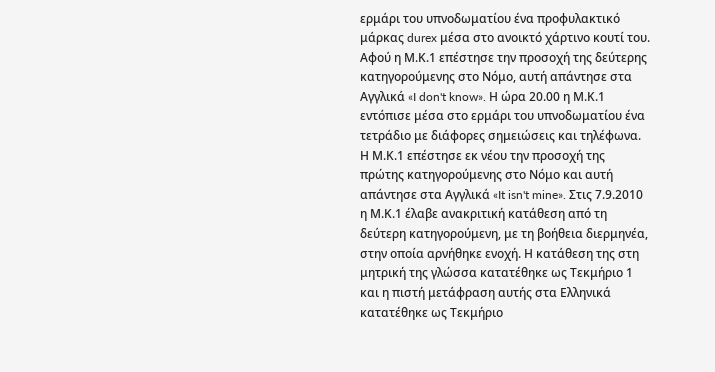ερμάρι του υπνοδωματίου ένα προφυλακτικό μάρκας durex μέσα στο ανοικτό χάρτινο κουτί του. Αφού η Μ.Κ.1 επέστησε την προσοχή της δεύτερης κατηγορούμενης στο Νόμο, αυτή απάντησε στα Αγγλικά «I don't know». Η ώρα 20.00 η Μ.Κ.1 εντόπισε μέσα στο ερμάρι του υπνοδωματίου ένα τετράδιο με διάφορες σημειώσεις και τηλέφωνα. Η Μ.Κ.1 επέστησε εκ νέου την προσοχή της πρώτης κατηγορούμενης στο Νόμο και αυτή απάντησε στα Αγγλικά «It isn't mine». Στις 7.9.2010 η Μ.Κ.1 έλαβε ανακριτική κατάθεση από τη δεύτερη κατηγορούμενη, με τη βοήθεια διερμηνέα, στην οποία αρνήθηκε ενοχή. Η κατάθεση της στη μητρική της γλώσσα κατατέθηκε ως Τεκμήριο 1 και η πιστή μετάφραση αυτής στα Ελληνικά κατατέθηκε ως Τεκμήριο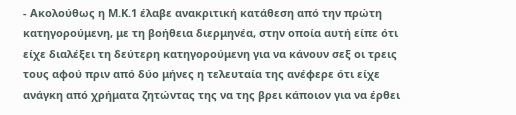- Ακολούθως η Μ.Κ.1 έλαβε ανακριτική κατάθεση από την πρώτη κατηγορούμενη, με τη βοήθεια διερμηνέα, στην οποία αυτή είπε ότι είχε διαλέξει τη δεύτερη κατηγορούμενη για να κάνουν σεξ οι τρεις τους αφού πριν από δύο μήνες η τελευταία της ανέφερε ότι είχε ανάγκη από χρήματα ζητώντας της να της βρει κάποιον για να έρθει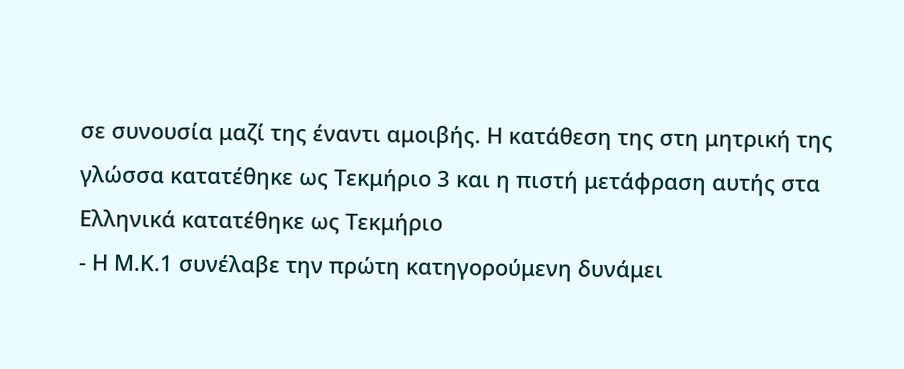σε συνουσία μαζί της έναντι αμοιβής. Η κατάθεση της στη μητρική της γλώσσα κατατέθηκε ως Τεκμήριο 3 και η πιστή μετάφραση αυτής στα Ελληνικά κατατέθηκε ως Τεκμήριο
- Η Μ.Κ.1 συνέλαβε την πρώτη κατηγορούμενη δυνάμει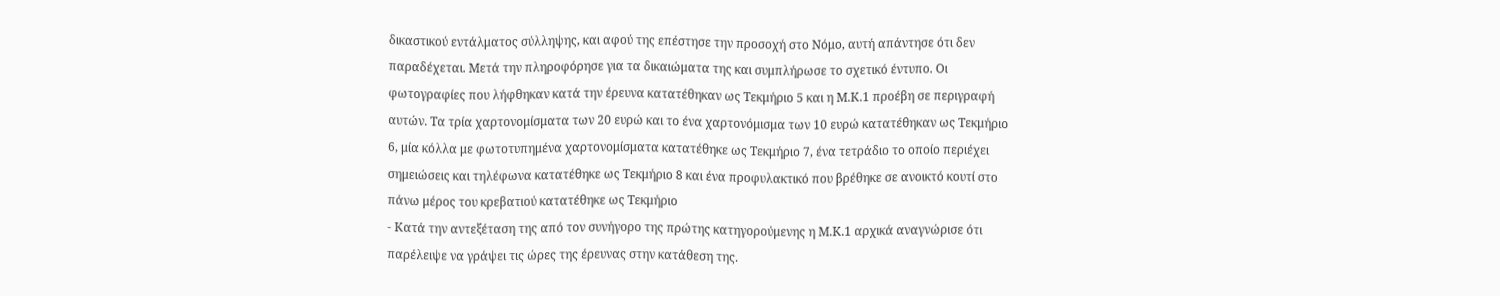δικαστικού εντάλματος σύλληψης, και αφού της επέστησε την προσοχή στο Νόμο, αυτή απάντησε ότι δεν παραδέχεται. Μετά την πληροφόρησε για τα δικαιώματα της και συμπλήρωσε το σχετικό έντυπο. Οι φωτογραφίες που λήφθηκαν κατά την έρευνα κατατέθηκαν ως Τεκμήριο 5 και η Μ.Κ.1 προέβη σε περιγραφή αυτών. Τα τρία χαρτονομίσματα των 20 ευρώ και το ένα χαρτονόμισμα των 10 ευρώ κατατέθηκαν ως Τεκμήριο 6, μία κόλλα με φωτοτυπημένα χαρτονομίσματα κατατέθηκε ως Τεκμήριο 7, ένα τετράδιο το οποίο περιέχει σημειώσεις και τηλέφωνα κατατέθηκε ως Τεκμήριο 8 και ένα προφυλακτικό που βρέθηκε σε ανοικτό κουτί στο πάνω μέρος του κρεβατιού κατατέθηκε ως Τεκμήριο
- Κατά την αντεξέταση της από τον συνήγορο της πρώτης κατηγορούμενης η Μ.Κ.1 αρχικά αναγνώρισε ότι παρέλειψε να γράψει τις ώρες της έρευνας στην κατάθεση της.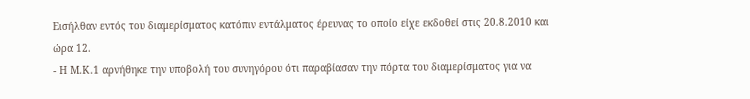Εισήλθαν εντός του διαμερίσματος κατόπιν εντάλματος έρευνας το οποίο είχε εκδοθεί στις 20.8.2010 και ώρα 12.
- Η Μ.Κ.1 αρνήθηκε την υποβολή του συνηγόρου ότι παραβίασαν την πόρτα του διαμερίσματος για να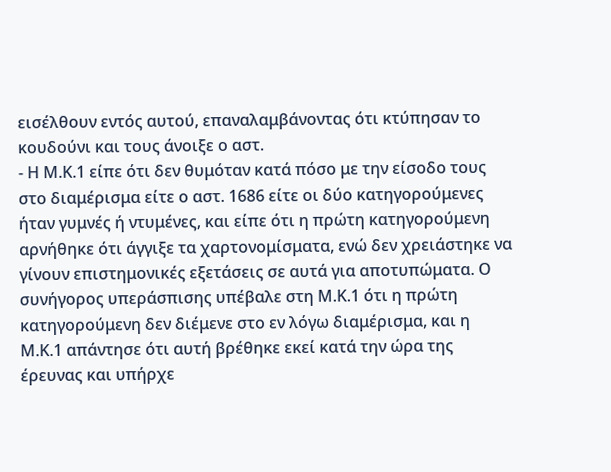εισέλθουν εντός αυτού, επαναλαμβάνοντας ότι κτύπησαν το κουδούνι και τους άνοιξε ο αστ.
- Η Μ.Κ.1 είπε ότι δεν θυμόταν κατά πόσο με την είσοδο τους στο διαμέρισμα είτε ο αστ. 1686 είτε οι δύο κατηγορούμενες ήταν γυμνές ή ντυμένες, και είπε ότι η πρώτη κατηγορούμενη αρνήθηκε ότι άγγιξε τα χαρτονομίσματα, ενώ δεν χρειάστηκε να γίνουν επιστημονικές εξετάσεις σε αυτά για αποτυπώματα. Ο συνήγορος υπεράσπισης υπέβαλε στη Μ.Κ.1 ότι η πρώτη κατηγορούμενη δεν διέμενε στο εν λόγω διαμέρισμα, και η Μ.Κ.1 απάντησε ότι αυτή βρέθηκε εκεί κατά την ώρα της έρευνας και υπήρχε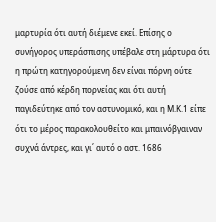μαρτυρία ότι αυτή διέμενε εκεί. Επίσης ο συνήγορος υπεράσπισης υπέβαλε στη μάρτυρα ότι η πρώτη κατηγορούμενη δεν είναι πόρνη ούτε ζούσε από κέρδη πορνείας και ότι αυτή παγιδεύτηκε από τον αστυνομικό, και η Μ.Κ.1 είπε ότι το μέρος παρακολουθείτο και μπαινόβγαιναν συχνά άντρες, και γι΄ αυτό ο αστ. 1686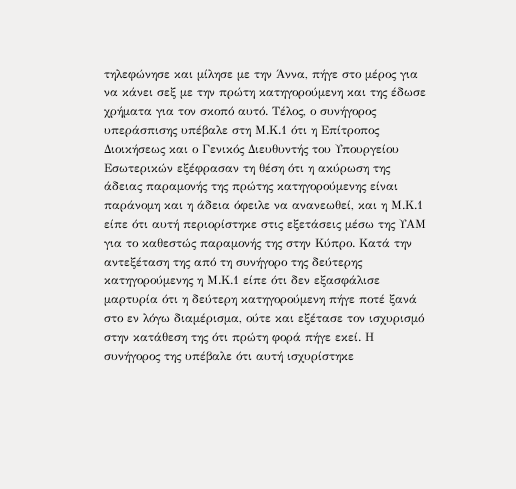τηλεφώνησε και μίλησε με την Άννα, πήγε στο μέρος για να κάνει σεξ με την πρώτη κατηγορούμενη και της έδωσε χρήματα για τον σκοπό αυτό. Τέλος, ο συνήγορος υπεράσπισης υπέβαλε στη Μ.Κ.1 ότι η Επίτροπος Διοικήσεως και ο Γενικός Διευθυντής του Υπουργείου Εσωτερικών εξέφρασαν τη θέση ότι η ακύρωση της άδειας παραμονής της πρώτης κατηγορούμενης είναι παράνομη και η άδεια όφειλε να ανανεωθεί, και η Μ.Κ.1 είπε ότι αυτή περιορίστηκε στις εξετάσεις μέσω της ΥΑΜ για το καθεστώς παραμονής της στην Κύπρο. Κατά την αντεξέταση της από τη συνήγορο της δεύτερης κατηγορούμενης η Μ.Κ.1 είπε ότι δεν εξασφάλισε μαρτυρία ότι η δεύτερη κατηγορούμενη πήγε ποτέ ξανά στο εν λόγω διαμέρισμα, ούτε και εξέτασε τον ισχυρισμό στην κατάθεση της ότι πρώτη φορά πήγε εκεί. Η συνήγορος της υπέβαλε ότι αυτή ισχυρίστηκε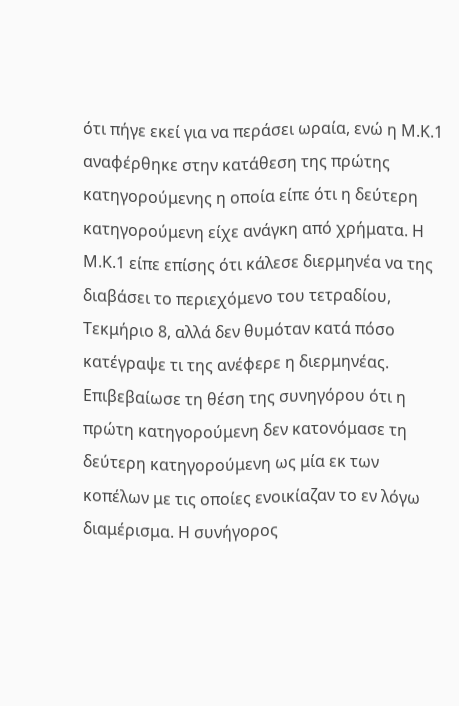ότι πήγε εκεί για να περάσει ωραία, ενώ η Μ.Κ.1 αναφέρθηκε στην κατάθεση της πρώτης κατηγορούμενης η οποία είπε ότι η δεύτερη κατηγορούμενη είχε ανάγκη από χρήματα. Η Μ.Κ.1 είπε επίσης ότι κάλεσε διερμηνέα να της διαβάσει το περιεχόμενο του τετραδίου, Τεκμήριο 8, αλλά δεν θυμόταν κατά πόσο κατέγραψε τι της ανέφερε η διερμηνέας. Επιβεβαίωσε τη θέση της συνηγόρου ότι η πρώτη κατηγορούμενη δεν κατονόμασε τη δεύτερη κατηγορούμενη ως μία εκ των κοπέλων με τις οποίες ενοικίαζαν το εν λόγω διαμέρισμα. Η συνήγορος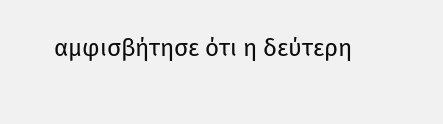αμφισβήτησε ότι η δεύτερη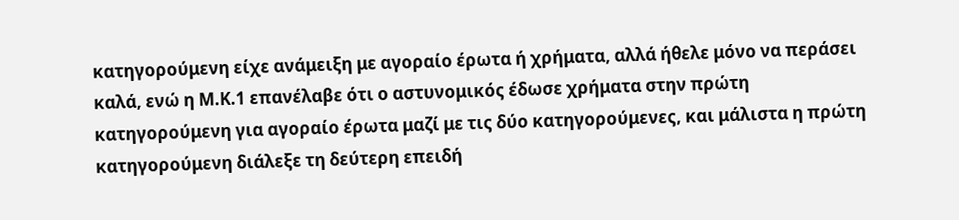κατηγορούμενη είχε ανάμειξη με αγοραίο έρωτα ή χρήματα, αλλά ήθελε μόνο να περάσει καλά, ενώ η Μ.Κ.1 επανέλαβε ότι ο αστυνομικός έδωσε χρήματα στην πρώτη κατηγορούμενη για αγοραίο έρωτα μαζί με τις δύο κατηγορούμενες, και μάλιστα η πρώτη κατηγορούμενη διάλεξε τη δεύτερη επειδή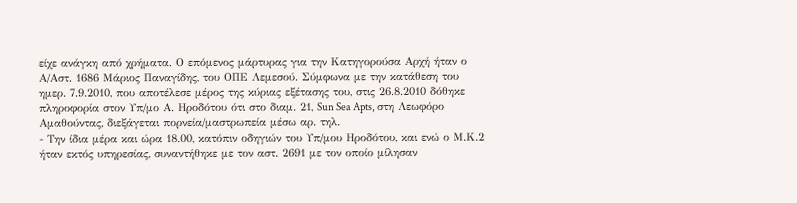είχε ανάγκη από χρήματα. Ο επόμενος μάρτυρας για την Κατηγορούσα Αρχή ήταν ο Α/Αστ. 1686 Μάριος Παναγίδης, του ΟΠΕ Λεμεσού. Σύμφωνα με την κατάθεση του ημερ. 7.9.2010, που αποτέλεσε μέρος της κύριας εξέτασης του, στις 26.8.2010 δόθηκε πληροφορία στον Υπ/μο Α. Ηροδότου ότι στο διαμ. 21, Sun Sea Apts, στη Λεωφόρο Αμαθούντας, διεξάγεται πορνεία/μαστρωπεία μέσω αρ. τηλ.
- Την ίδια μέρα και ώρα 18.00, κατόπιν οδηγιών του Υπ/μου Ηροδότου, και ενώ ο Μ.Κ.2 ήταν εκτός υπηρεσίας, συναντήθηκε με τον αστ. 2691 με τον οποίο μίλησαν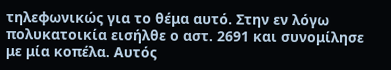τηλεφωνικώς για το θέμα αυτό. Στην εν λόγω πολυκατοικία εισήλθε ο αστ. 2691 και συνομίλησε με μία κοπέλα. Αυτός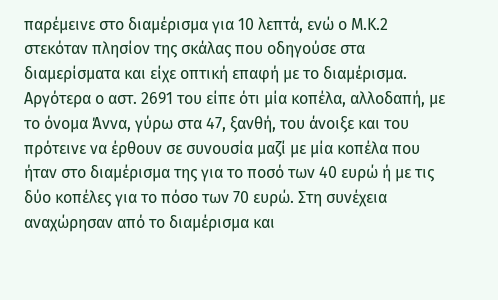παρέμεινε στο διαμέρισμα για 10 λεπτά, ενώ ο Μ.Κ.2 στεκόταν πλησίον της σκάλας που οδηγούσε στα διαμερίσματα και είχε οπτική επαφή με το διαμέρισμα. Αργότερα ο αστ. 2691 του είπε ότι μία κοπέλα, αλλοδαπή, με το όνομα Άννα, γύρω στα 47, ξανθή, του άνοιξε και του πρότεινε να έρθουν σε συνουσία μαζί με μία κοπέλα που ήταν στο διαμέρισμα της για το ποσό των 40 ευρώ ή με τις δύο κοπέλες για το πόσο των 70 ευρώ. Στη συνέχεια αναχώρησαν από το διαμέρισμα και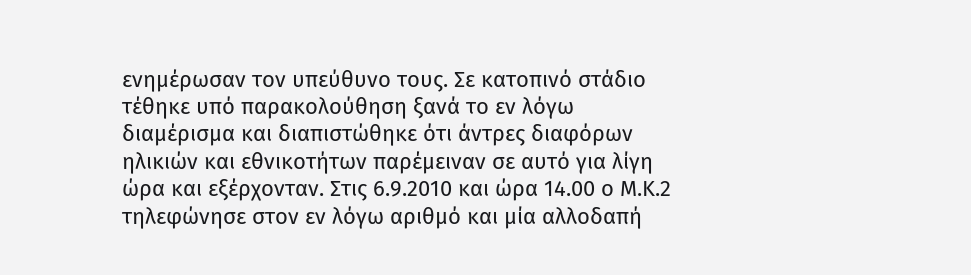ενημέρωσαν τον υπεύθυνο τους. Σε κατοπινό στάδιο τέθηκε υπό παρακολούθηση ξανά το εν λόγω διαμέρισμα και διαπιστώθηκε ότι άντρες διαφόρων ηλικιών και εθνικοτήτων παρέμειναν σε αυτό για λίγη ώρα και εξέρχονταν. Στις 6.9.2010 και ώρα 14.00 ο Μ.Κ.2 τηλεφώνησε στον εν λόγω αριθμό και μία αλλοδαπή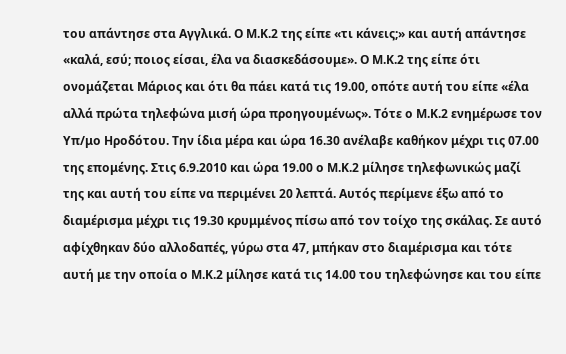του απάντησε στα Αγγλικά. Ο Μ.Κ.2 της είπε «τι κάνεις;» και αυτή απάντησε «καλά, εσύ; ποιος είσαι, έλα να διασκεδάσουμε». Ο Μ.Κ.2 της είπε ότι ονομάζεται Μάριος και ότι θα πάει κατά τις 19.00, οπότε αυτή του είπε «έλα αλλά πρώτα τηλεφώνα μισή ώρα προηγουμένως». Τότε ο Μ.Κ.2 ενημέρωσε τον Υπ/μο Ηροδότου. Την ίδια μέρα και ώρα 16.30 ανέλαβε καθήκον μέχρι τις 07.00 της επομένης. Στις 6.9.2010 και ώρα 19.00 ο Μ.Κ.2 μίλησε τηλεφωνικώς μαζί της και αυτή του είπε να περιμένει 20 λεπτά. Αυτός περίμενε έξω από το διαμέρισμα μέχρι τις 19.30 κρυμμένος πίσω από τον τοίχο της σκάλας. Σε αυτό αφίχθηκαν δύο αλλοδαπές, γύρω στα 47, μπήκαν στο διαμέρισμα και τότε αυτή με την οποία ο Μ.Κ.2 μίλησε κατά τις 14.00 του τηλεφώνησε και του είπε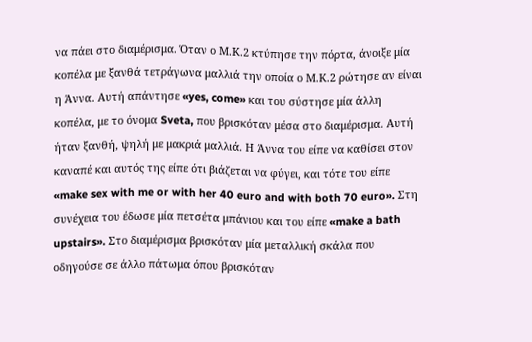να πάει στο διαμέρισμα. Όταν ο Μ.Κ.2 κτύπησε την πόρτα, άνοιξε μία κοπέλα με ξανθά τετράγωνα μαλλιά την οποία ο Μ.Κ.2 ρώτησε αν είναι η Άννα. Αυτή απάντησε «yes, come» και του σύστησε μία άλλη κοπέλα, με το όνομα Sveta, που βρισκόταν μέσα στο διαμέρισμα. Αυτή ήταν ξανθή, ψηλή με μακριά μαλλιά. Η Άννα του είπε να καθίσει στον καναπέ και αυτός της είπε ότι βιάζεται να φύγει, και τότε του είπε «make sex with me or with her 40 euro and with both 70 euro». Στη συνέχεια του έδωσε μία πετσέτα μπάνιου και του είπε «make a bath upstairs». Στο διαμέρισμα βρισκόταν μία μεταλλική σκάλα που οδηγούσε σε άλλο πάτωμα όπου βρισκόταν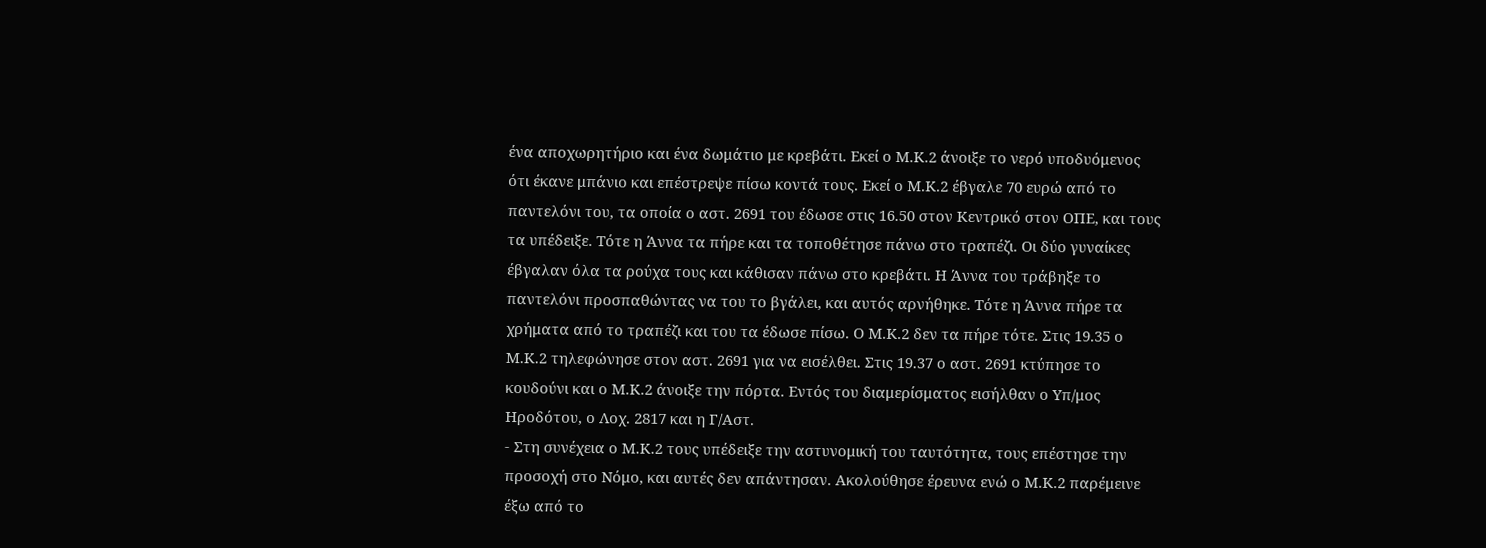ένα αποχωρητήριο και ένα δωμάτιο με κρεβάτι. Εκεί ο Μ.Κ.2 άνοιξε το νερό υποδυόμενος ότι έκανε μπάνιο και επέστρεψε πίσω κοντά τους. Εκεί ο Μ.Κ.2 έβγαλε 70 ευρώ από το παντελόνι του, τα οποία ο αστ. 2691 του έδωσε στις 16.50 στον Κεντρικό στον ΟΠΕ, και τους τα υπέδειξε. Τότε η Άννα τα πήρε και τα τοποθέτησε πάνω στο τραπέζι. Οι δύο γυναίκες έβγαλαν όλα τα ρούχα τους και κάθισαν πάνω στο κρεβάτι. Η Άννα του τράβηξε το παντελόνι προσπαθώντας να του το βγάλει, και αυτός αρνήθηκε. Τότε η Άννα πήρε τα χρήματα από το τραπέζι και του τα έδωσε πίσω. Ο Μ.Κ.2 δεν τα πήρε τότε. Στις 19.35 ο Μ.Κ.2 τηλεφώνησε στον αστ. 2691 για να εισέλθει. Στις 19.37 ο αστ. 2691 κτύπησε το κουδούνι και ο Μ.Κ.2 άνοιξε την πόρτα. Εντός του διαμερίσματος εισήλθαν ο Υπ/μος Ηροδότου, ο Λοχ. 2817 και η Γ/Αστ.
- Στη συνέχεια ο Μ.Κ.2 τους υπέδειξε την αστυνομική του ταυτότητα, τους επέστησε την προσοχή στο Νόμο, και αυτές δεν απάντησαν. Ακολούθησε έρευνα ενώ ο Μ.Κ.2 παρέμεινε έξω από το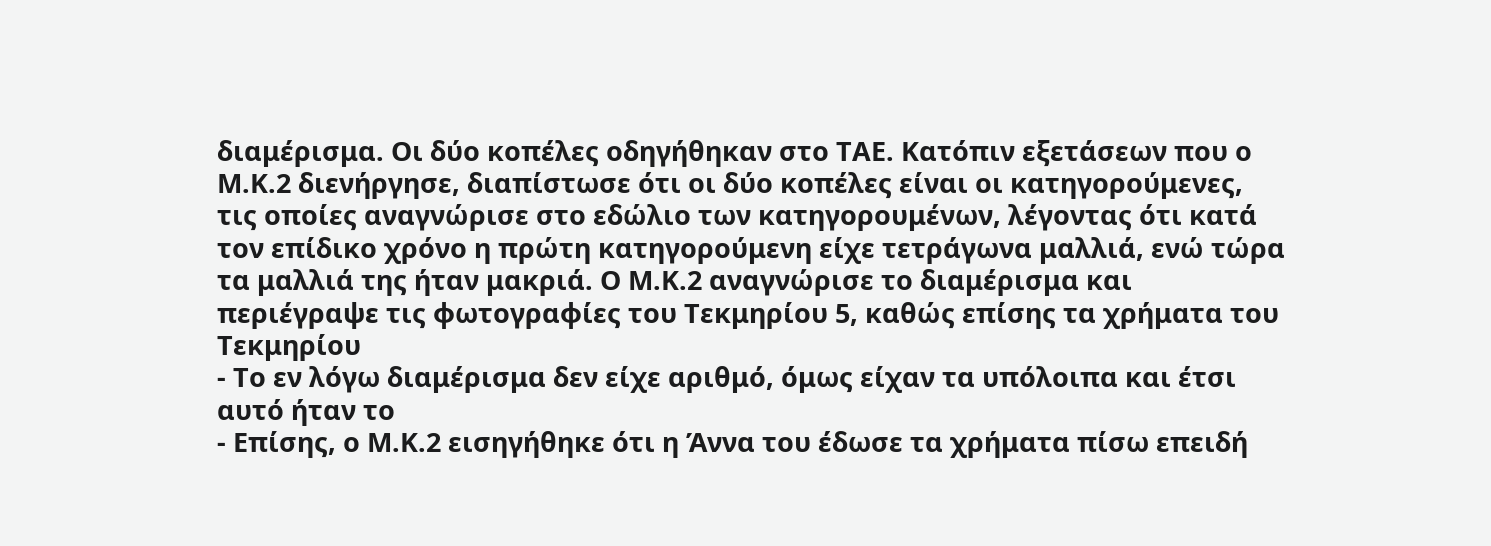διαμέρισμα. Οι δύο κοπέλες οδηγήθηκαν στο ΤΑΕ. Κατόπιν εξετάσεων που ο Μ.Κ.2 διενήργησε, διαπίστωσε ότι οι δύο κοπέλες είναι οι κατηγορούμενες, τις οποίες αναγνώρισε στο εδώλιο των κατηγορουμένων, λέγοντας ότι κατά τον επίδικο χρόνο η πρώτη κατηγορούμενη είχε τετράγωνα μαλλιά, ενώ τώρα τα μαλλιά της ήταν μακριά. Ο Μ.Κ.2 αναγνώρισε το διαμέρισμα και περιέγραψε τις φωτογραφίες του Τεκμηρίου 5, καθώς επίσης τα χρήματα του Τεκμηρίου
- Το εν λόγω διαμέρισμα δεν είχε αριθμό, όμως είχαν τα υπόλοιπα και έτσι αυτό ήταν το
- Επίσης, ο Μ.Κ.2 εισηγήθηκε ότι η Άννα του έδωσε τα χρήματα πίσω επειδή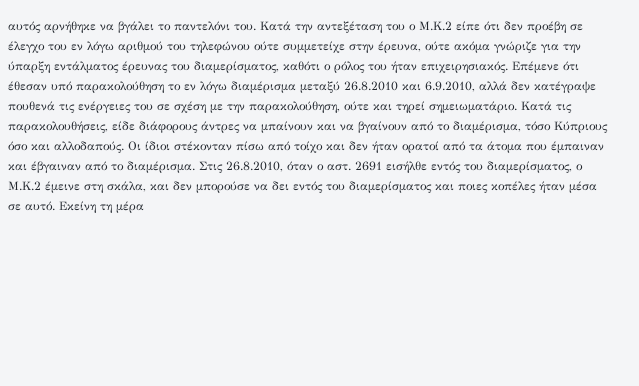αυτός αρνήθηκε να βγάλει το παντελόνι του. Κατά την αντεξέταση του ο Μ.Κ.2 είπε ότι δεν προέβη σε έλεγχο του εν λόγω αριθμού του τηλεφώνου ούτε συμμετείχε στην έρευνα, ούτε ακόμα γνώριζε για την ύπαρξη εντάλματος έρευνας του διαμερίσματος, καθότι ο ρόλος του ήταν επιχειρησιακός. Επέμενε ότι έθεσαν υπό παρακολούθηση το εν λόγω διαμέρισμα μεταξύ 26.8.2010 και 6.9.2010, αλλά δεν κατέγραψε πουθενά τις ενέργειες του σε σχέση με την παρακολούθηση, ούτε και τηρεί σημειωματάριο. Κατά τις παρακολουθήσεις, είδε διάφορους άντρες να μπαίνουν και να βγαίνουν από το διαμέρισμα, τόσο Κύπριους όσο και αλλοδαπούς. Οι ίδιοι στέκονταν πίσω από τοίχο και δεν ήταν ορατοί από τα άτομα που έμπαιναν και έβγαιναν από το διαμέρισμα. Στις 26.8.2010, όταν ο αστ. 2691 εισήλθε εντός του διαμερίσματος, ο Μ.Κ.2 έμεινε στη σκάλα, και δεν μπορούσε να δει εντός του διαμερίσματος και ποιες κοπέλες ήταν μέσα σε αυτό. Εκείνη τη μέρα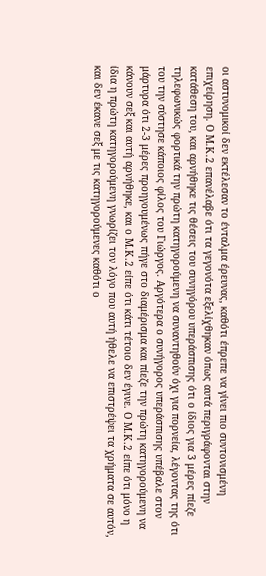οι αστυνομικοί δεν εκτέλεσαν το ένταλμα έρευνας, καθότι έπρεπε να γίνει πιο συντονισμένη επιχείρηση. Ο Μ.Κ.2 επανέλαβε ότι τα γεγονότα εξελίχθηκαν όπως αυτά περιγράφονται στην κατάθεση του, και αρνήθηκε τις θέσεις του συνηγόρου υπεράσπισης ότι ο ίδιος για 3 μέρες πίεζε τηλεφωνικώς φορτικά την πρώτη κατηγορούμενη να συναντηθούν όχι για πορνεία, λέγοντας της ότι του την σύστησε κάποιος φίλος του Γιώργος. Αργότερα ο συνήγορος υπεράσπισης υπέβαλε στον μάρτυρα ότι 2-3 μέρες προηγουμένως πήγε στο διαμέρισμα και πίεζε την πρώτη κατηγορούμενη να κάνουν σεξ και αυτή αρνήθηκε, και ο Μ.Κ.2 είπε ότι κάτι τέτοιο δεν έγινε. Ο Μ.Κ.2 είπε ότι μόνο η ίδια η πρώτη κατηγορούμενη γνωρίζει τον λόγο που αυτή ήθελε να επιστρέψει τα χρήματα σε αυτόν, και δεν έκανε σεξ με τις κατηγορούμενες καθότι ο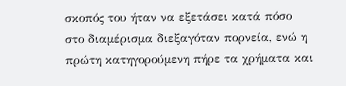σκοπός του ήταν να εξετάσει κατά πόσο στο διαμέρισμα διεξαγόταν πορνεία, ενώ η πρώτη κατηγορούμενη πήρε τα χρήματα και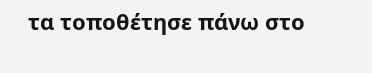τα τοποθέτησε πάνω στο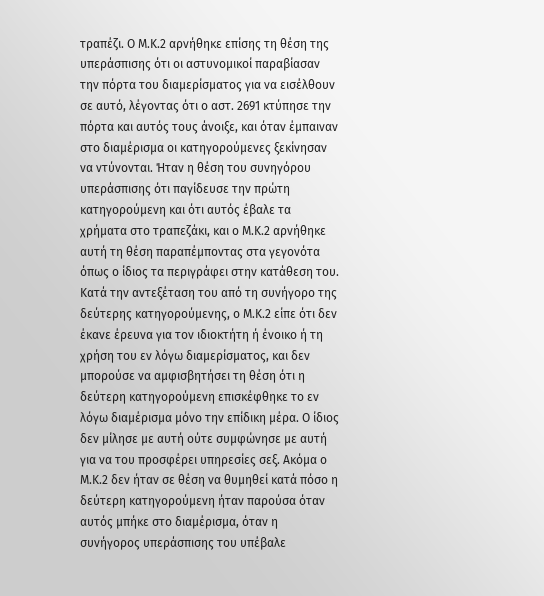τραπέζι. Ο Μ.Κ.2 αρνήθηκε επίσης τη θέση της υπεράσπισης ότι οι αστυνομικοί παραβίασαν την πόρτα του διαμερίσματος για να εισέλθουν σε αυτό, λέγοντας ότι ο αστ. 2691 κτύπησε την πόρτα και αυτός τους άνοιξε, και όταν έμπαιναν στο διαμέρισμα οι κατηγορούμενες ξεκίνησαν να ντύνονται. Ήταν η θέση του συνηγόρου υπεράσπισης ότι παγίδευσε την πρώτη κατηγορούμενη και ότι αυτός έβαλε τα χρήματα στο τραπεζάκι, και ο Μ.Κ.2 αρνήθηκε αυτή τη θέση παραπέμποντας στα γεγονότα όπως ο ίδιος τα περιγράφει στην κατάθεση του. Κατά την αντεξέταση του από τη συνήγορο της δεύτερης κατηγορούμενης, ο Μ.Κ.2 είπε ότι δεν έκανε έρευνα για τον ιδιοκτήτη ή ένοικο ή τη χρήση του εν λόγω διαμερίσματος, και δεν μπορούσε να αμφισβητήσει τη θέση ότι η δεύτερη κατηγορούμενη επισκέφθηκε το εν λόγω διαμέρισμα μόνο την επίδικη μέρα. Ο ίδιος δεν μίλησε με αυτή ούτε συμφώνησε με αυτή για να του προσφέρει υπηρεσίες σεξ. Ακόμα ο Μ.Κ.2 δεν ήταν σε θέση να θυμηθεί κατά πόσο η δεύτερη κατηγορούμενη ήταν παρούσα όταν αυτός μπήκε στο διαμέρισμα, όταν η συνήγορος υπεράσπισης του υπέβαλε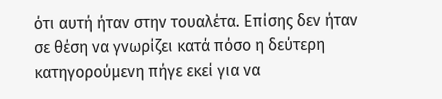ότι αυτή ήταν στην τουαλέτα. Επίσης δεν ήταν σε θέση να γνωρίζει κατά πόσο η δεύτερη κατηγορούμενη πήγε εκεί για να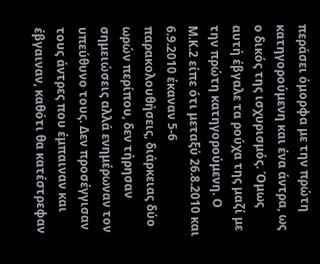περάσει όμορφα με την πρώτη κατηγορούμενη και ένα άντρα, ως ο δικός της ισχυρισμός. Όμως αυτή έβγαλε τα ρούχα της μαζί με την πρώτη κατηγορούμενη. Ο Μ.Κ.2 είπε ότι μεταξύ 26.8.2010 και 6.9.2010 έκαναν 5-6 παρακολουθήσεις, διάρκειας δύο ωρών περίπου, δεν τήρησαν σημειώσεις αλλά ενημέρωναν τον υπεύθυνο τους. Δεν προσέγγισαν τους άντρες που έμπαιναν και έβγαιναν, καθότι θα κατέστρεφαν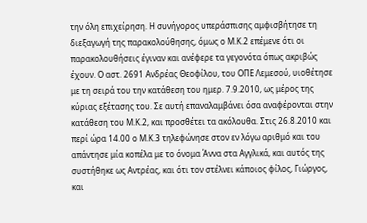την όλη επιχείρηση. Η συνήγορος υπεράσπισης αμφισβήτησε τη διεξαγωγή της παρακολούθησης, όμως ο Μ.Κ.2 επέμενε ότι οι παρακολουθήσεις έγιναν και ανέφερε τα γεγονότα όπως ακριβώς έχουν. Ο αστ. 2691 Ανδρέας Θεοφίλου, του ΟΠΕ Λεμεσού, υιοθέτησε με τη σειρά του την κατάθεση του ημερ. 7.9.2010, ως μέρος της κύριας εξέτασης του. Σε αυτή επαναλαμβάνει όσα αναφέρονται στην κατάθεση του Μ.Κ.2, και προσθέτει τα ακόλουθα. Στις 26.8.2010 και περί ώρα 14.00 ο Μ.Κ.3 τηλεφώνησε στον εν λόγω αριθμό και του απάντησε μία κοπέλα με το όνομα Άννα στα Αγγλικά, και αυτός της συστήθηκε ως Αντρέας, και ότι τον στέλνει κάποιος φίλος, Γιώργος, και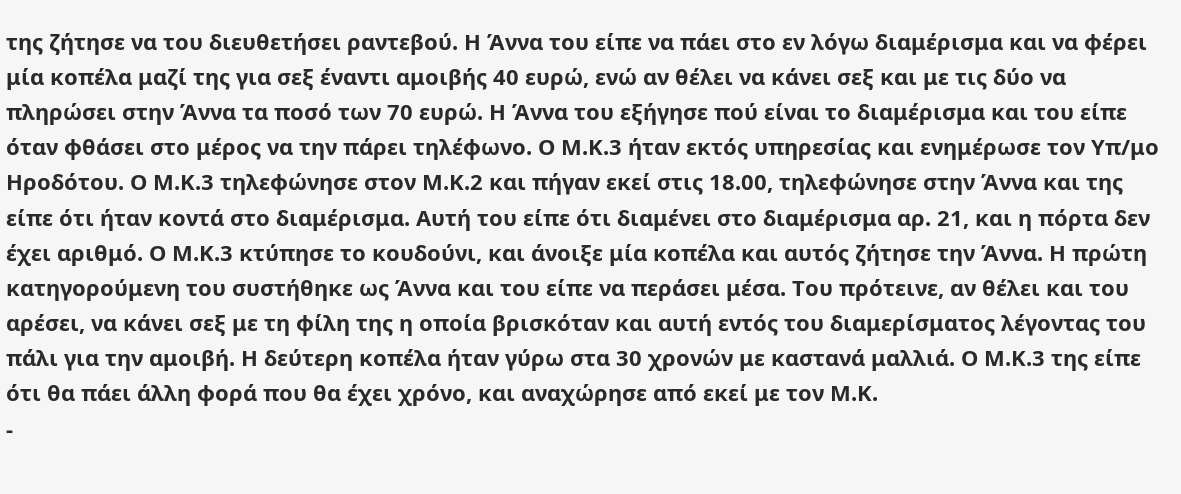της ζήτησε να του διευθετήσει ραντεβού. Η Άννα του είπε να πάει στο εν λόγω διαμέρισμα και να φέρει μία κοπέλα μαζί της για σεξ έναντι αμοιβής 40 ευρώ, ενώ αν θέλει να κάνει σεξ και με τις δύο να πληρώσει στην Άννα τα ποσό των 70 ευρώ. Η Άννα του εξήγησε πού είναι το διαμέρισμα και του είπε όταν φθάσει στο μέρος να την πάρει τηλέφωνο. Ο Μ.Κ.3 ήταν εκτός υπηρεσίας και ενημέρωσε τον Υπ/μο Ηροδότου. Ο Μ.Κ.3 τηλεφώνησε στον Μ.Κ.2 και πήγαν εκεί στις 18.00, τηλεφώνησε στην Άννα και της είπε ότι ήταν κοντά στο διαμέρισμα. Αυτή του είπε ότι διαμένει στο διαμέρισμα αρ. 21, και η πόρτα δεν έχει αριθμό. Ο Μ.Κ.3 κτύπησε το κουδούνι, και άνοιξε μία κοπέλα και αυτός ζήτησε την Άννα. Η πρώτη κατηγορούμενη του συστήθηκε ως Άννα και του είπε να περάσει μέσα. Του πρότεινε, αν θέλει και του αρέσει, να κάνει σεξ με τη φίλη της η οποία βρισκόταν και αυτή εντός του διαμερίσματος λέγοντας του πάλι για την αμοιβή. Η δεύτερη κοπέλα ήταν γύρω στα 30 χρονών με καστανά μαλλιά. Ο Μ.Κ.3 της είπε ότι θα πάει άλλη φορά που θα έχει χρόνο, και αναχώρησε από εκεί με τον Μ.Κ.
-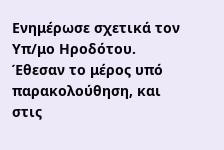Ενημέρωσε σχετικά τον Υπ/μο Ηροδότου. Έθεσαν το μέρος υπό παρακολούθηση, και στις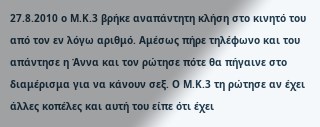27.8.2010 ο Μ.Κ.3 βρήκε αναπάντητη κλήση στο κινητό του από τον εν λόγω αριθμό. Αμέσως πήρε τηλέφωνο και του απάντησε η Άννα και τον ρώτησε πότε θα πήγαινε στο διαμέρισμα για να κάνουν σεξ. Ο Μ.Κ.3 τη ρώτησε αν έχει άλλες κοπέλες και αυτή του είπε ότι έχει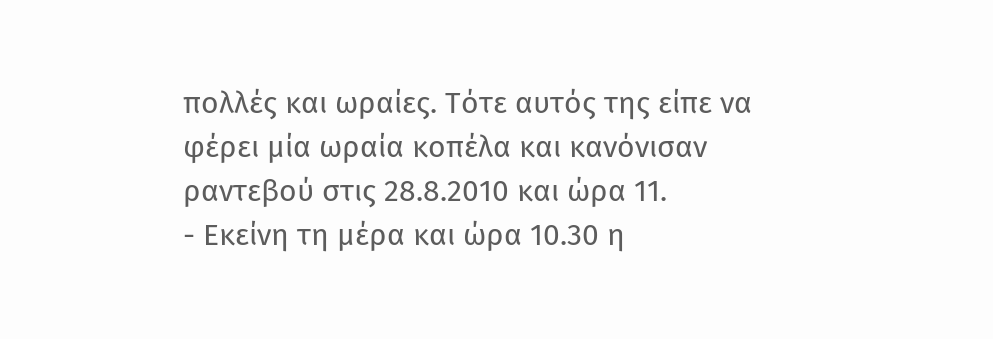πολλές και ωραίες. Τότε αυτός της είπε να φέρει μία ωραία κοπέλα και κανόνισαν ραντεβού στις 28.8.2010 και ώρα 11.
- Εκείνη τη μέρα και ώρα 10.30 η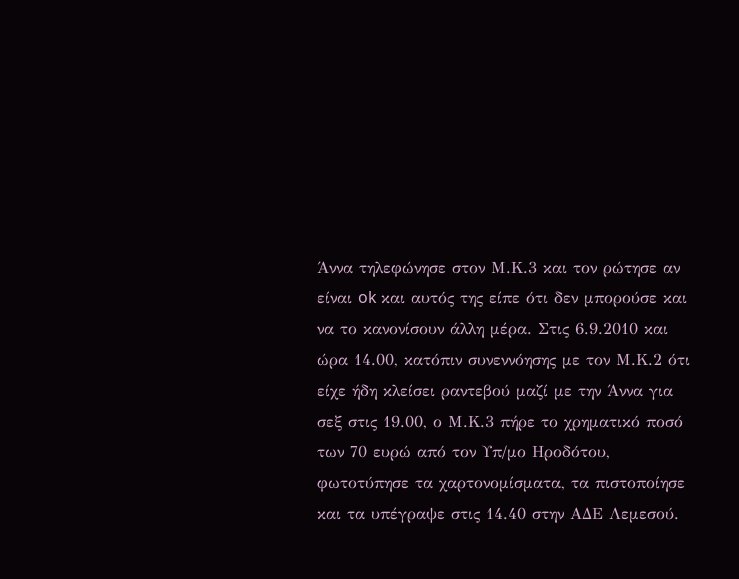Άννα τηλεφώνησε στον Μ.Κ.3 και τον ρώτησε αν είναι ok και αυτός της είπε ότι δεν μπορούσε και να το κανονίσουν άλλη μέρα. Στις 6.9.2010 και ώρα 14.00, κατόπιν συνεννόησης με τον Μ.Κ.2 ότι είχε ήδη κλείσει ραντεβού μαζί με την Άννα για σεξ στις 19.00, ο Μ.Κ.3 πήρε το χρηματικό ποσό των 70 ευρώ από τον Υπ/μο Ηροδότου, φωτοτύπησε τα χαρτονομίσματα, τα πιστοποίησε και τα υπέγραψε στις 14.40 στην ΑΔΕ Λεμεσού.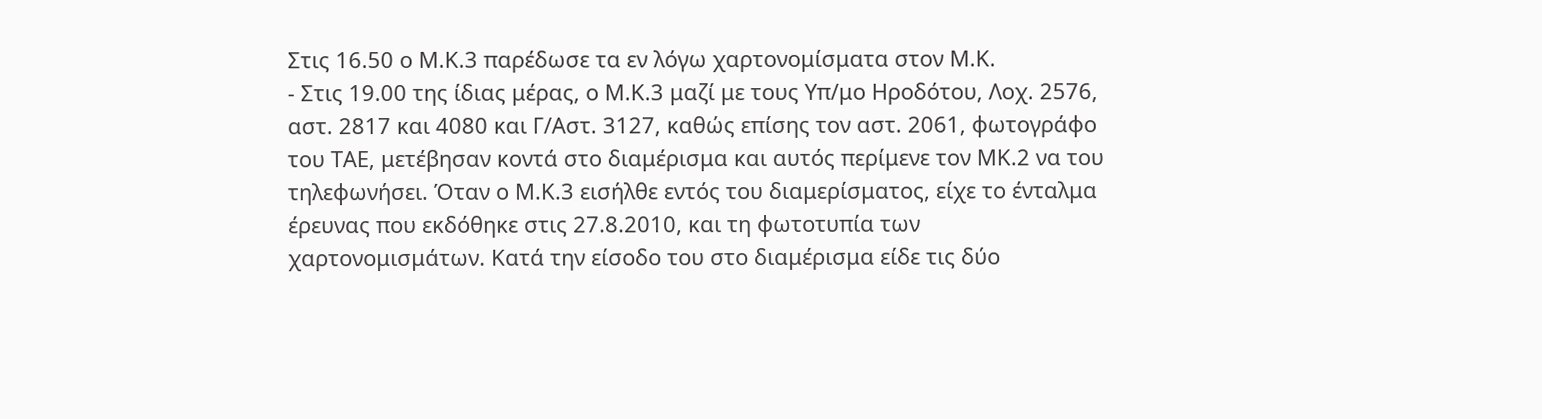Στις 16.50 ο Μ.Κ.3 παρέδωσε τα εν λόγω χαρτονομίσματα στον Μ.Κ.
- Στις 19.00 της ίδιας μέρας, ο Μ.Κ.3 μαζί με τους Υπ/μο Ηροδότου, Λοχ. 2576, αστ. 2817 και 4080 και Γ/Αστ. 3127, καθώς επίσης τον αστ. 2061, φωτογράφο του ΤΑΕ, μετέβησαν κοντά στο διαμέρισμα και αυτός περίμενε τον ΜΚ.2 να του τηλεφωνήσει. Όταν ο Μ.Κ.3 εισήλθε εντός του διαμερίσματος, είχε το ένταλμα έρευνας που εκδόθηκε στις 27.8.2010, και τη φωτοτυπία των χαρτονομισμάτων. Κατά την είσοδο του στο διαμέρισμα είδε τις δύο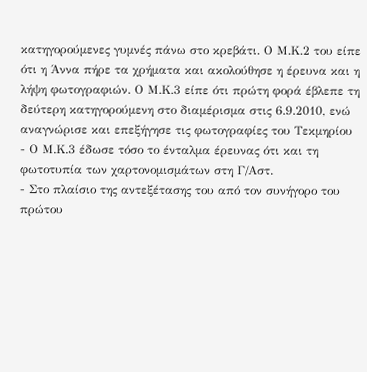κατηγορούμενες γυμνές πάνω στο κρεβάτι. Ο Μ.Κ.2 του είπε ότι η Άννα πήρε τα χρήματα και ακολούθησε η έρευνα και η λήψη φωτογραφιών. Ο Μ.Κ.3 είπε ότι πρώτη φορά έβλεπε τη δεύτερη κατηγορούμενη στο διαμέρισμα στις 6.9.2010, ενώ αναγνώρισε και επεξήγησε τις φωτογραφίες του Τεκμηρίου
- Ο Μ.Κ.3 έδωσε τόσο το ένταλμα έρευνας ότι και τη φωτοτυπία των χαρτονομισμάτων στη Γ/Αστ.
- Στο πλαίσιο της αντεξέτασης του από τον συνήγορο του πρώτου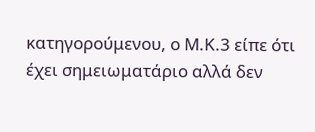κατηγορούμενου, ο Μ.Κ.3 είπε ότι έχει σημειωματάριο αλλά δεν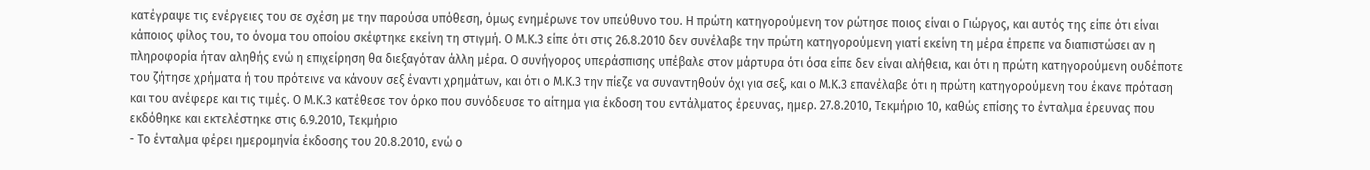κατέγραψε τις ενέργειες του σε σχέση με την παρούσα υπόθεση, όμως ενημέρωνε τον υπεύθυνο του. Η πρώτη κατηγορούμενη τον ρώτησε ποιος είναι ο Γιώργος, και αυτός της είπε ότι είναι κάποιος φίλος του, το όνομα του οποίου σκέφτηκε εκείνη τη στιγμή. Ο Μ.Κ.3 είπε ότι στις 26.8.2010 δεν συνέλαβε την πρώτη κατηγορούμενη γιατί εκείνη τη μέρα έπρεπε να διαπιστώσει αν η πληροφορία ήταν αληθής ενώ η επιχείρηση θα διεξαγόταν άλλη μέρα. Ο συνήγορος υπεράσπισης υπέβαλε στον μάρτυρα ότι όσα είπε δεν είναι αλήθεια, και ότι η πρώτη κατηγορούμενη ουδέποτε του ζήτησε χρήματα ή του πρότεινε να κάνουν σεξ έναντι χρημάτων, και ότι ο Μ.Κ.3 την πίεζε να συναντηθούν όχι για σεξ, και ο Μ.Κ.3 επανέλαβε ότι η πρώτη κατηγορούμενη του έκανε πρόταση και του ανέφερε και τις τιμές. Ο Μ.Κ.3 κατέθεσε τον όρκο που συνόδευσε το αίτημα για έκδοση του εντάλματος έρευνας, ημερ. 27.8.2010, Τεκμήριο 10, καθώς επίσης το ένταλμα έρευνας που εκδόθηκε και εκτελέστηκε στις 6.9.2010, Τεκμήριο
- Το ένταλμα φέρει ημερομηνία έκδοσης του 20.8.2010, ενώ ο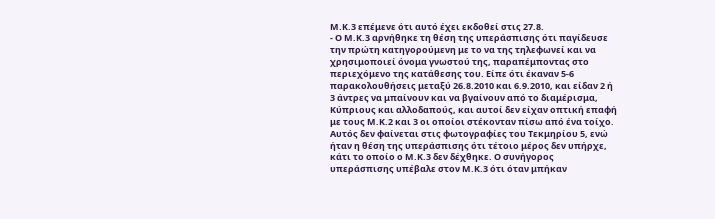Μ.Κ.3 επέμενε ότι αυτό έχει εκδοθεί στις 27.8.
- Ο Μ.Κ.3 αρνήθηκε τη θέση της υπεράσπισης ότι παγίδευσε την πρώτη κατηγορούμενη με το να της τηλεφωνεί και να χρησιμοποιεί όνομα γνωστού της, παραπέμποντας στο περιεχόμενο της κατάθεσης του. Είπε ότι έκαναν 5-6 παρακολουθήσεις μεταξύ 26.8.2010 και 6.9.2010, και είδαν 2 ή 3 άντρες να μπαίνουν και να βγαίνουν από το διαμέρισμα, Κύπριους και αλλοδαπούς, και αυτοί δεν είχαν οπτική επαφή με τους Μ.Κ.2 και 3 οι οποίοι στέκονταν πίσω από ένα τοίχο. Αυτός δεν φαίνεται στις φωτογραφίες του Τεκμηρίου 5, ενώ ήταν η θέση της υπεράσπισης ότι τέτοιο μέρος δεν υπήρχε, κάτι το οποίο ο Μ.Κ.3 δεν δέχθηκε. Ο συνήγορος υπεράσπισης υπέβαλε στον Μ.Κ.3 ότι όταν μπήκαν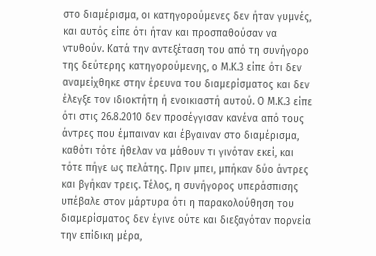στο διαμέρισμα, οι κατηγορούμενες δεν ήταν γυμνές, και αυτός είπε ότι ήταν και προσπαθούσαν να ντυθούν. Κατά την αντεξέταση του από τη συνήγορο της δεύτερης κατηγορούμενης, ο Μ.Κ.3 είπε ότι δεν αναμείχθηκε στην έρευνα του διαμερίσματος και δεν έλεγξε τον ιδιοκτήτη ή ενοικιαστή αυτού. Ο Μ.Κ.3 είπε ότι στις 26.8.2010 δεν προσέγγισαν κανένα από τους άντρες που έμπαιναν και έβγαιναν στο διαμέρισμα, καθότι τότε ήθελαν να μάθουν τι γινόταν εκεί, και τότε πήγε ως πελάτης. Πριν μπει, μπήκαν δύο άντρες και βγήκαν τρεις. Τέλος, η συνήγορος υπεράσπισης υπέβαλε στον μάρτυρα ότι η παρακολούθηση του διαμερίσματος δεν έγινε ούτε και διεξαγόταν πορνεία την επίδικη μέρα,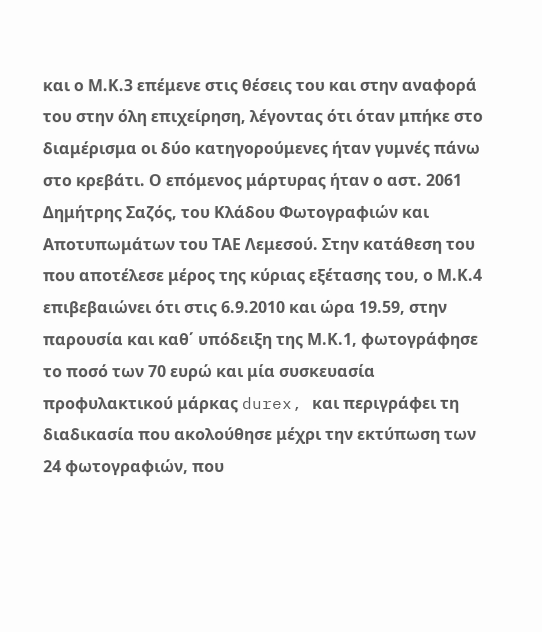και ο Μ.Κ.3 επέμενε στις θέσεις του και στην αναφορά του στην όλη επιχείρηση, λέγοντας ότι όταν μπήκε στο διαμέρισμα οι δύο κατηγορούμενες ήταν γυμνές πάνω στο κρεβάτι. Ο επόμενος μάρτυρας ήταν ο αστ. 2061 Δημήτρης Σαζός, του Κλάδου Φωτογραφιών και Αποτυπωμάτων του ΤΑΕ Λεμεσού. Στην κατάθεση του που αποτέλεσε μέρος της κύριας εξέτασης του, ο Μ.Κ.4 επιβεβαιώνει ότι στις 6.9.2010 και ώρα 19.59, στην παρουσία και καθ΄ υπόδειξη της Μ.Κ.1, φωτογράφησε το ποσό των 70 ευρώ και μία συσκευασία προφυλακτικού μάρκας durex, και περιγράφει τη διαδικασία που ακολούθησε μέχρι την εκτύπωση των 24 φωτογραφιών, που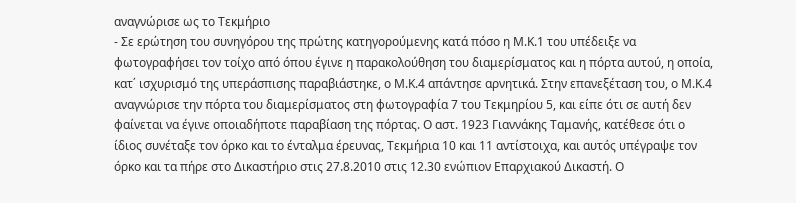αναγνώρισε ως το Τεκμήριο
- Σε ερώτηση του συνηγόρου της πρώτης κατηγορούμενης κατά πόσο η Μ.Κ.1 του υπέδειξε να φωτογραφήσει τον τοίχο από όπου έγινε η παρακολούθηση του διαμερίσματος και η πόρτα αυτού, η οποία, κατ΄ ισχυρισμό της υπεράσπισης παραβιάστηκε, ο Μ.Κ.4 απάντησε αρνητικά. Στην επανεξέταση του, ο Μ.Κ.4 αναγνώρισε την πόρτα του διαμερίσματος στη φωτογραφία 7 του Τεκμηρίου 5, και είπε ότι σε αυτή δεν φαίνεται να έγινε οποιαδήποτε παραβίαση της πόρτας. Ο αστ. 1923 Γιαννάκης Ταμανής, κατέθεσε ότι ο ίδιος συνέταξε τον όρκο και το ένταλμα έρευνας, Τεκμήρια 10 και 11 αντίστοιχα, και αυτός υπέγραψε τον όρκο και τα πήρε στο Δικαστήριο στις 27.8.2010 στις 12.30 ενώπιον Επαρχιακού Δικαστή. Ο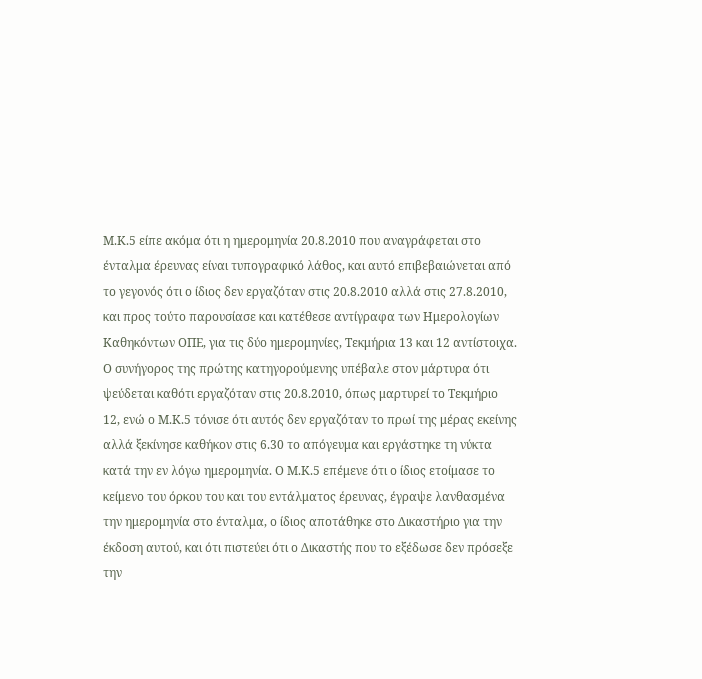Μ.Κ.5 είπε ακόμα ότι η ημερομηνία 20.8.2010 που αναγράφεται στο ένταλμα έρευνας είναι τυπογραφικό λάθος, και αυτό επιβεβαιώνεται από το γεγονός ότι ο ίδιος δεν εργαζόταν στις 20.8.2010 αλλά στις 27.8.2010, και προς τούτο παρουσίασε και κατέθεσε αντίγραφα των Ημερολογίων Καθηκόντων ΟΠΕ, για τις δύο ημερομηνίες, Τεκμήρια 13 και 12 αντίστοιχα. Ο συνήγορος της πρώτης κατηγορούμενης υπέβαλε στον μάρτυρα ότι ψεύδεται καθότι εργαζόταν στις 20.8.2010, όπως μαρτυρεί το Τεκμήριο 12, ενώ ο Μ.Κ.5 τόνισε ότι αυτός δεν εργαζόταν το πρωί της μέρας εκείνης αλλά ξεκίνησε καθήκον στις 6.30 το απόγευμα και εργάστηκε τη νύκτα κατά την εν λόγω ημερομηνία. Ο Μ.Κ.5 επέμενε ότι ο ίδιος ετοίμασε το κείμενο του όρκου του και του εντάλματος έρευνας, έγραψε λανθασμένα την ημερομηνία στο ένταλμα, ο ίδιος αποτάθηκε στο Δικαστήριο για την έκδοση αυτού, και ότι πιστεύει ότι ο Δικαστής που το εξέδωσε δεν πρόσεξε την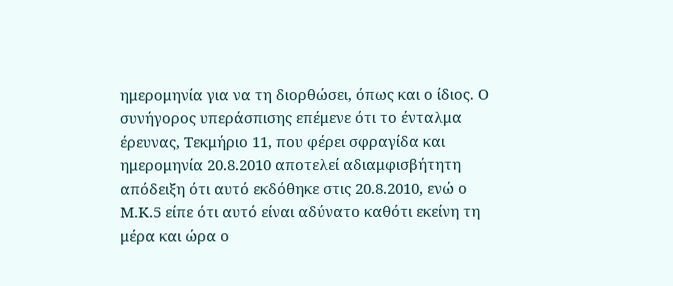ημερομηνία για να τη διορθώσει, όπως και ο ίδιος. Ο συνήγορος υπεράσπισης επέμενε ότι το ένταλμα έρευνας, Τεκμήριο 11, που φέρει σφραγίδα και ημερομηνία 20.8.2010 αποτελεί αδιαμφισβήτητη απόδειξη ότι αυτό εκδόθηκε στις 20.8.2010, ενώ ο Μ.Κ.5 είπε ότι αυτό είναι αδύνατο καθότι εκείνη τη μέρα και ώρα ο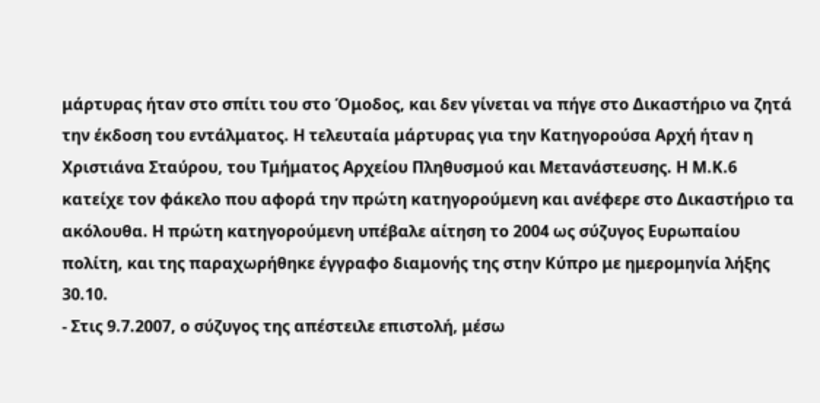μάρτυρας ήταν στο σπίτι του στο Όμοδος, και δεν γίνεται να πήγε στο Δικαστήριο να ζητά την έκδοση του εντάλματος. Η τελευταία μάρτυρας για την Κατηγορούσα Αρχή ήταν η Χριστιάνα Σταύρου, του Τμήματος Αρχείου Πληθυσμού και Μετανάστευσης. Η Μ.Κ.6 κατείχε τον φάκελο που αφορά την πρώτη κατηγορούμενη και ανέφερε στο Δικαστήριο τα ακόλουθα. Η πρώτη κατηγορούμενη υπέβαλε αίτηση το 2004 ως σύζυγος Ευρωπαίου πολίτη, και της παραχωρήθηκε έγγραφο διαμονής της στην Κύπρο με ημερομηνία λήξης 30.10.
- Στις 9.7.2007, ο σύζυγος της απέστειλε επιστολή, μέσω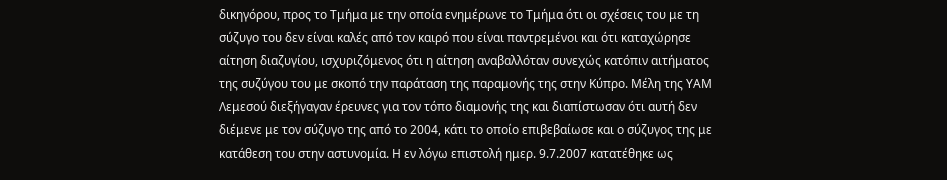δικηγόρου, προς το Τμήμα με την οποία ενημέρωνε το Τμήμα ότι οι σχέσεις του με τη σύζυγο του δεν είναι καλές από τον καιρό που είναι παντρεμένοι και ότι καταχώρησε αίτηση διαζυγίου, ισχυριζόμενος ότι η αίτηση αναβαλλόταν συνεχώς κατόπιν αιτήματος της συζύγου του με σκοπό την παράταση της παραμονής της στην Κύπρο. Μέλη της ΥΑΜ Λεμεσού διεξήγαγαν έρευνες για τον τόπο διαμονής της και διαπίστωσαν ότι αυτή δεν διέμενε με τον σύζυγο της από το 2004, κάτι το οποίο επιβεβαίωσε και ο σύζυγος της με κατάθεση του στην αστυνομία. Η εν λόγω επιστολή ημερ. 9.7.2007 κατατέθηκε ως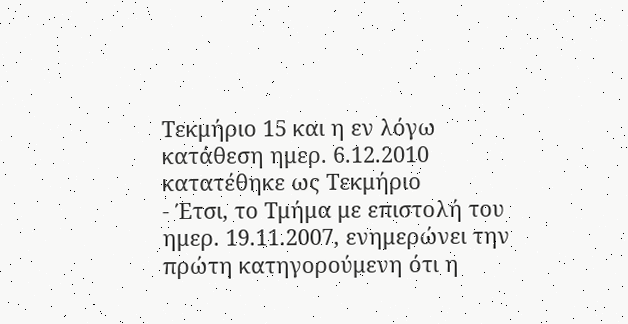Τεκμήριο 15 και η εν λόγω κατάθεση ημερ. 6.12.2010 κατατέθηκε ως Τεκμήριο
- Έτσι, το Τμήμα με επιστολή του ημερ. 19.11.2007, ενημερώνει την πρώτη κατηγορούμενη ότι η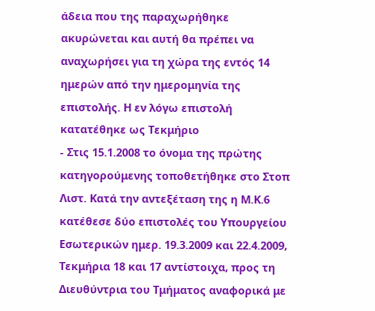άδεια που της παραχωρήθηκε ακυρώνεται και αυτή θα πρέπει να αναχωρήσει για τη χώρα της εντός 14 ημερών από την ημερομηνία της επιστολής. Η εν λόγω επιστολή κατατέθηκε ως Τεκμήριο
- Στις 15.1.2008 το όνομα της πρώτης κατηγορούμενης τοποθετήθηκε στο Στοπ Λιστ. Κατά την αντεξέταση της η Μ.Κ.6 κατέθεσε δύο επιστολές του Υπουργείου Εσωτερικών ημερ. 19.3.2009 και 22.4.2009, Τεκμήρια 18 και 17 αντίστοιχα, προς τη Διευθύντρια του Τμήματος αναφορικά με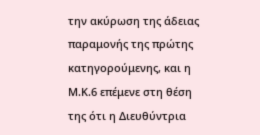την ακύρωση της άδειας παραμονής της πρώτης κατηγορούμενης, και η Μ.Κ.6 επέμενε στη θέση της ότι η Διευθύντρια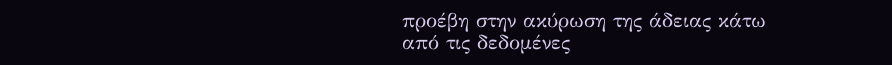προέβη στην ακύρωση της άδειας κάτω από τις δεδομένες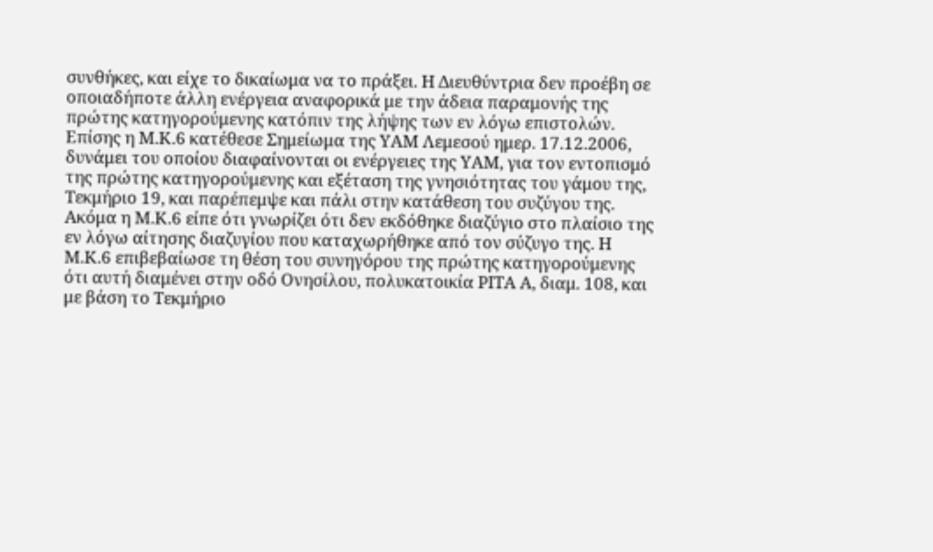συνθήκες, και είχε το δικαίωμα να το πράξει. Η Διευθύντρια δεν προέβη σε οποιαδήποτε άλλη ενέργεια αναφορικά με την άδεια παραμονής της πρώτης κατηγορούμενης κατόπιν της λήψης των εν λόγω επιστολών. Επίσης η Μ.Κ.6 κατέθεσε Σημείωμα της ΥΑΜ Λεμεσού ημερ. 17.12.2006, δυνάμει του οποίου διαφαίνονται οι ενέργειες της ΥΑΜ, για τον εντοπισμό της πρώτης κατηγορούμενης και εξέταση της γνησιότητας του γάμου της, Τεκμήριο 19, και παρέπεμψε και πάλι στην κατάθεση του συζύγου της. Ακόμα η Μ.Κ.6 είπε ότι γνωρίζει ότι δεν εκδόθηκε διαζύγιο στο πλαίσιο της εν λόγω αίτησης διαζυγίου που καταχωρήθηκε από τον σύζυγο της. Η Μ.Κ.6 επιβεβαίωσε τη θέση του συνηγόρου της πρώτης κατηγορούμενης ότι αυτή διαμένει στην οδό Ονησίλου, πολυκατοικία ΡΙΤΑ Α, διαμ. 108, και με βάση το Τεκμήριο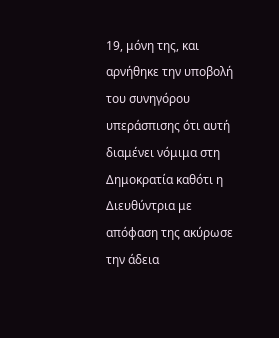19, μόνη της, και αρνήθηκε την υποβολή του συνηγόρου υπεράσπισης ότι αυτή διαμένει νόμιμα στη Δημοκρατία καθότι η Διευθύντρια με απόφαση της ακύρωσε την άδεια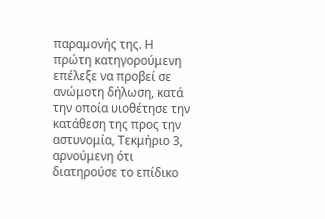παραμονής της. Η πρώτη κατηγορούμενη επέλεξε να προβεί σε ανώμοτη δήλωση, κατά την οποία υιοθέτησε την κατάθεση της προς την αστυνομία, Τεκμήριο 3, αρνούμενη ότι διατηρούσε το επίδικο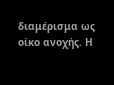διαμέρισμα ως οίκο ανοχής. Η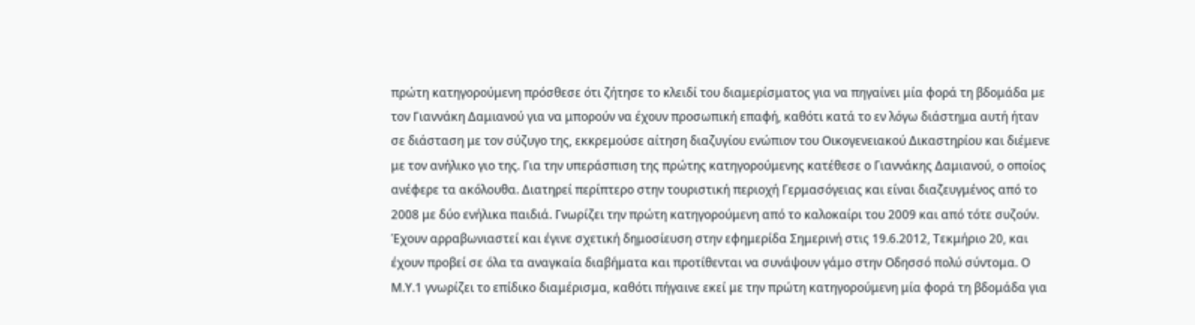πρώτη κατηγορούμενη πρόσθεσε ότι ζήτησε το κλειδί του διαμερίσματος για να πηγαίνει μία φορά τη βδομάδα με τον Γιαννάκη Δαμιανού για να μπορούν να έχουν προσωπική επαφή, καθότι κατά το εν λόγω διάστημα αυτή ήταν σε διάσταση με τον σύζυγο της, εκκρεμούσε αίτηση διαζυγίου ενώπιον του Οικογενειακού Δικαστηρίου και διέμενε με τον ανήλικο γιο της. Για την υπεράσπιση της πρώτης κατηγορούμενης κατέθεσε ο Γιαννάκης Δαμιανού, ο οποίος ανέφερε τα ακόλουθα. Διατηρεί περίπτερο στην τουριστική περιοχή Γερμασόγειας και είναι διαζευγμένος από το 2008 με δύο ενήλικα παιδιά. Γνωρίζει την πρώτη κατηγορούμενη από το καλοκαίρι του 2009 και από τότε συζούν. Έχουν αρραβωνιαστεί και έγινε σχετική δημοσίευση στην εφημερίδα Σημερινή στις 19.6.2012, Τεκμήριο 20, και έχουν προβεί σε όλα τα αναγκαία διαβήματα και προτίθενται να συνάψουν γάμο στην Οδησσό πολύ σύντομα. Ο Μ.Υ.1 γνωρίζει το επίδικο διαμέρισμα, καθότι πήγαινε εκεί με την πρώτη κατηγορούμενη μία φορά τη βδομάδα για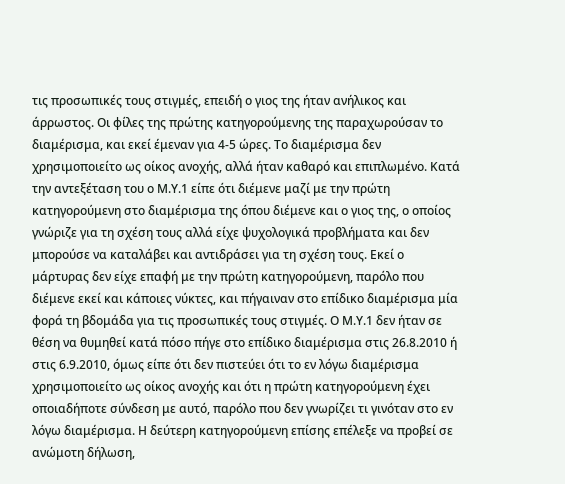τις προσωπικές τους στιγμές, επειδή ο γιος της ήταν ανήλικος και άρρωστος. Οι φίλες της πρώτης κατηγορούμενης της παραχωρούσαν το διαμέρισμα, και εκεί έμεναν για 4-5 ώρες. Το διαμέρισμα δεν χρησιμοποιείτο ως οίκος ανοχής, αλλά ήταν καθαρό και επιπλωμένο. Κατά την αντεξέταση του ο Μ.Υ.1 είπε ότι διέμενε μαζί με την πρώτη κατηγορούμενη στο διαμέρισμα της όπου διέμενε και ο γιος της, ο οποίος γνώριζε για τη σχέση τους αλλά είχε ψυχολογικά προβλήματα και δεν μπορούσε να καταλάβει και αντιδράσει για τη σχέση τους. Εκεί ο μάρτυρας δεν είχε επαφή με την πρώτη κατηγορούμενη, παρόλο που διέμενε εκεί και κάποιες νύκτες, και πήγαιναν στο επίδικο διαμέρισμα μία φορά τη βδομάδα για τις προσωπικές τους στιγμές. Ο Μ.Υ.1 δεν ήταν σε θέση να θυμηθεί κατά πόσο πήγε στο επίδικο διαμέρισμα στις 26.8.2010 ή στις 6.9.2010, όμως είπε ότι δεν πιστεύει ότι το εν λόγω διαμέρισμα χρησιμοποιείτο ως οίκος ανοχής και ότι η πρώτη κατηγορούμενη έχει οποιαδήποτε σύνδεση με αυτό, παρόλο που δεν γνωρίζει τι γινόταν στο εν λόγω διαμέρισμα. Η δεύτερη κατηγορούμενη επίσης επέλεξε να προβεί σε ανώμοτη δήλωση,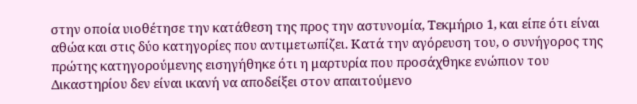στην οποία υιοθέτησε την κατάθεση της προς την αστυνομία, Τεκμήριο 1, και είπε ότι είναι αθώα και στις δύο κατηγορίες που αντιμετωπίζει. Κατά την αγόρευση του, ο συνήγορος της πρώτης κατηγορούμενης εισηγήθηκε ότι η μαρτυρία που προσάχθηκε ενώπιον του Δικαστηρίου δεν είναι ικανή να αποδείξει στον απαιτούμενο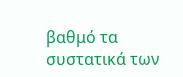βαθμό τα συστατικά των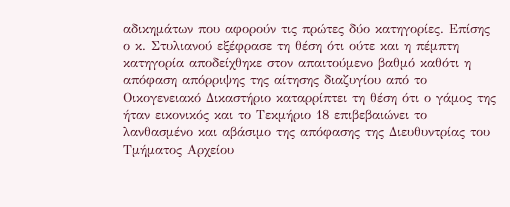αδικημάτων που αφορούν τις πρώτες δύο κατηγορίες. Επίσης ο κ. Στυλιανού εξέφρασε τη θέση ότι ούτε και η πέμπτη κατηγορία αποδείχθηκε στον απαιτούμενο βαθμό καθότι η απόφαση απόρριψης της αίτησης διαζυγίου από το Οικογενειακό Δικαστήριο καταρρίπτει τη θέση ότι ο γάμος της ήταν εικονικός και το Τεκμήριο 18 επιβεβαιώνει το λανθασμένο και αβάσιμο της απόφασης της Διευθυντρίας του Τμήματος Αρχείου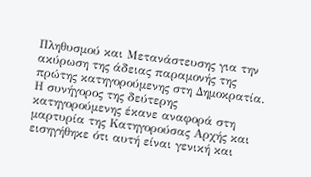Πληθυσμού και Μετανάστευσης για την ακύρωση της άδειας παραμονής της πρώτης κατηγορούμενης στη Δημοκρατία. Η συνήγορος της δεύτερης κατηγορούμενης έκανε αναφορά στη μαρτυρία της Κατηγορούσας Αρχής και εισηγήθηκε ότι αυτή είναι γενική και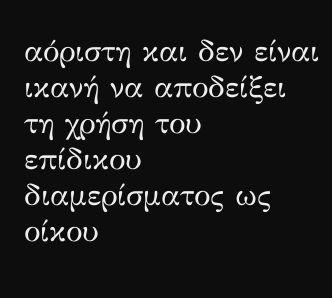αόριστη και δεν είναι ικανή να αποδείξει τη χρήση του επίδικου διαμερίσματος ως οίκου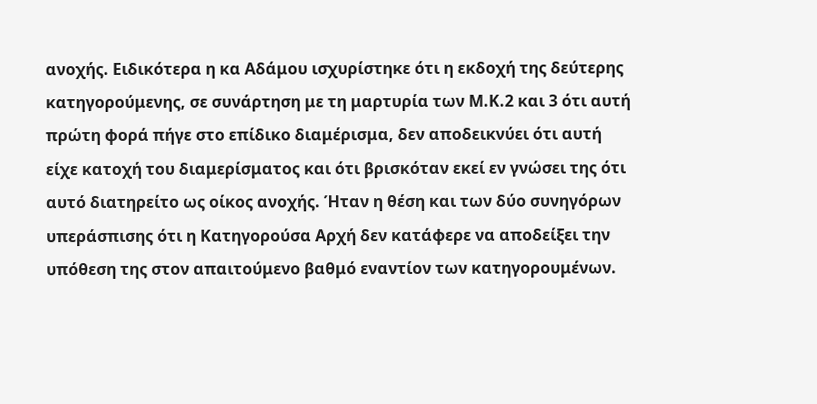ανοχής. Ειδικότερα η κα Αδάμου ισχυρίστηκε ότι η εκδοχή της δεύτερης κατηγορούμενης, σε συνάρτηση με τη μαρτυρία των Μ.Κ.2 και 3 ότι αυτή πρώτη φορά πήγε στο επίδικο διαμέρισμα, δεν αποδεικνύει ότι αυτή είχε κατοχή του διαμερίσματος και ότι βρισκόταν εκεί εν γνώσει της ότι αυτό διατηρείτο ως οίκος ανοχής. Ήταν η θέση και των δύο συνηγόρων υπεράσπισης ότι η Κατηγορούσα Αρχή δεν κατάφερε να αποδείξει την υπόθεση της στον απαιτούμενο βαθμό εναντίον των κατηγορουμένων.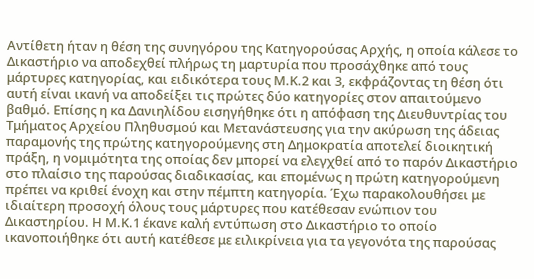Αντίθετη ήταν η θέση της συνηγόρου της Κατηγορούσας Αρχής, η οποία κάλεσε το Δικαστήριο να αποδεχθεί πλήρως τη μαρτυρία που προσάχθηκε από τους μάρτυρες κατηγορίας, και ειδικότερα τους Μ.Κ.2 και 3, εκφράζοντας τη θέση ότι αυτή είναι ικανή να αποδείξει τις πρώτες δύο κατηγορίες στον απαιτούμενο βαθμό. Επίσης η κα Δανιηλίδου εισηγήθηκε ότι η απόφαση της Διευθυντρίας του Τμήματος Αρχείου Πληθυσμού και Μετανάστευσης για την ακύρωση της άδειας παραμονής της πρώτης κατηγορούμενης στη Δημοκρατία αποτελεί διοικητική πράξη, η νομιμότητα της οποίας δεν μπορεί να ελεγχθεί από το παρόν Δικαστήριο στο πλαίσιο της παρούσας διαδικασίας, και επομένως η πρώτη κατηγορούμενη πρέπει να κριθεί ένοχη και στην πέμπτη κατηγορία. Έχω παρακολουθήσει με ιδιαίτερη προσοχή όλους τους μάρτυρες που κατέθεσαν ενώπιον του Δικαστηρίου. Η Μ.Κ.1 έκανε καλή εντύπωση στο Δικαστήριο το οποίο ικανοποιήθηκε ότι αυτή κατέθεσε με ειλικρίνεια για τα γεγονότα της παρούσας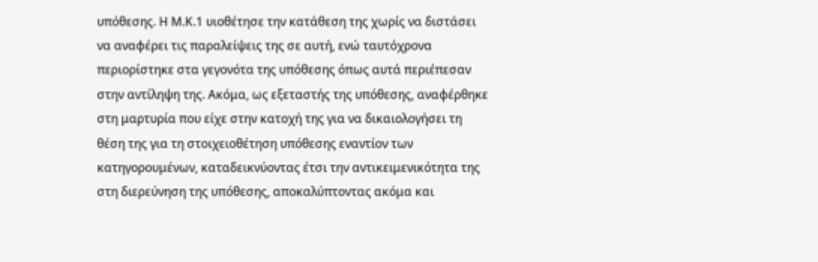υπόθεσης. Η Μ.Κ.1 υιοθέτησε την κατάθεση της χωρίς να διστάσει να αναφέρει τις παραλείψεις της σε αυτή, ενώ ταυτόχρονα περιορίστηκε στα γεγονότα της υπόθεσης όπως αυτά περιέπεσαν στην αντίληψη της. Ακόμα, ως εξεταστής της υπόθεσης, αναφέρθηκε στη μαρτυρία που είχε στην κατοχή της για να δικαιολογήσει τη θέση της για τη στοιχειοθέτηση υπόθεσης εναντίον των κατηγορουμένων, καταδεικνύοντας έτσι την αντικειμενικότητα της στη διερεύνηση της υπόθεσης, αποκαλύπτοντας ακόμα και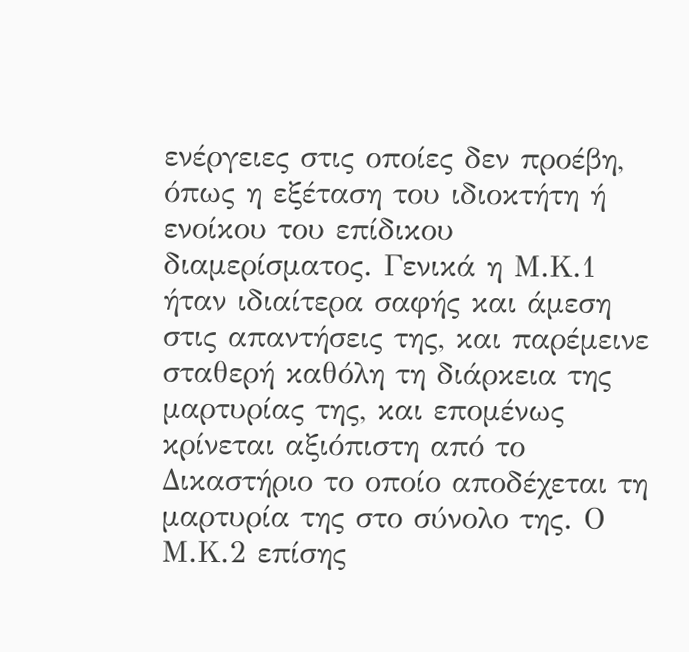ενέργειες στις οποίες δεν προέβη, όπως η εξέταση του ιδιοκτήτη ή ενοίκου του επίδικου διαμερίσματος. Γενικά η Μ.Κ.1 ήταν ιδιαίτερα σαφής και άμεση στις απαντήσεις της, και παρέμεινε σταθερή καθόλη τη διάρκεια της μαρτυρίας της, και επομένως κρίνεται αξιόπιστη από το Δικαστήριο το οποίο αποδέχεται τη μαρτυρία της στο σύνολο της. Ο Μ.Κ.2 επίσης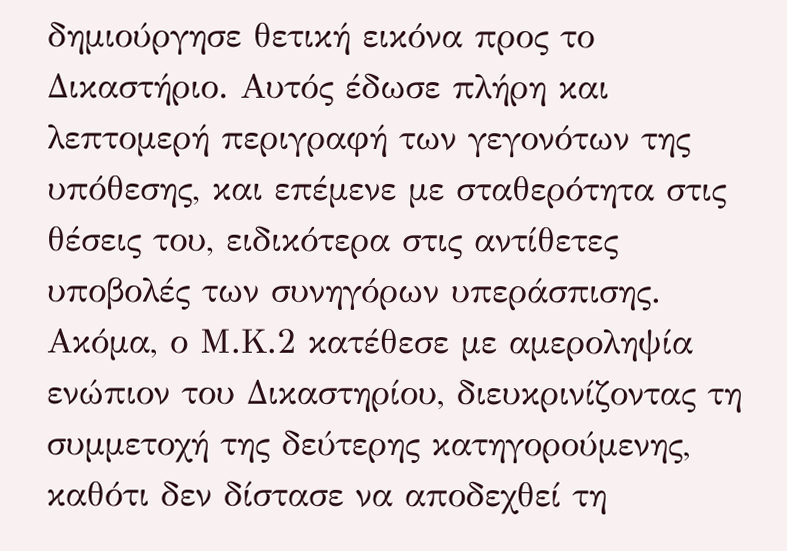δημιούργησε θετική εικόνα προς το Δικαστήριο. Αυτός έδωσε πλήρη και λεπτομερή περιγραφή των γεγονότων της υπόθεσης, και επέμενε με σταθερότητα στις θέσεις του, ειδικότερα στις αντίθετες υποβολές των συνηγόρων υπεράσπισης. Ακόμα, ο Μ.Κ.2 κατέθεσε με αμεροληψία ενώπιον του Δικαστηρίου, διευκρινίζοντας τη συμμετοχή της δεύτερης κατηγορούμενης, καθότι δεν δίστασε να αποδεχθεί τη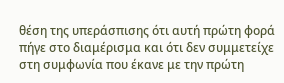θέση της υπεράσπισης ότι αυτή πρώτη φορά πήγε στο διαμέρισμα και ότι δεν συμμετείχε στη συμφωνία που έκανε με την πρώτη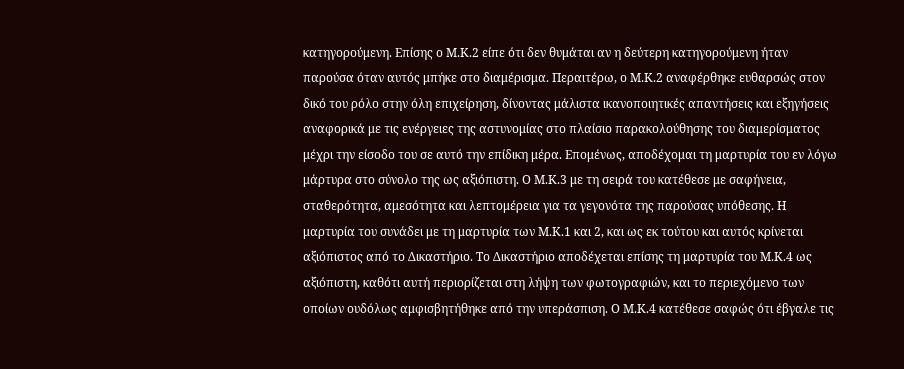κατηγορούμενη. Επίσης ο Μ.Κ.2 είπε ότι δεν θυμάται αν η δεύτερη κατηγορούμενη ήταν παρούσα όταν αυτός μπήκε στο διαμέρισμα. Περαιτέρω, ο Μ.Κ.2 αναφέρθηκε ευθαρσώς στον δικό του ρόλο στην όλη επιχείρηση, δίνοντας μάλιστα ικανοποιητικές απαντήσεις και εξηγήσεις αναφορικά με τις ενέργειες της αστυνομίας στο πλαίσιο παρακολούθησης του διαμερίσματος μέχρι την είσοδο του σε αυτό την επίδικη μέρα. Επομένως, αποδέχομαι τη μαρτυρία του εν λόγω μάρτυρα στο σύνολο της ως αξιόπιστη. Ο Μ.Κ.3 με τη σειρά του κατέθεσε με σαφήνεια, σταθερότητα, αμεσότητα και λεπτομέρεια για τα γεγονότα της παρούσας υπόθεσης. Η μαρτυρία του συνάδει με τη μαρτυρία των Μ.Κ.1 και 2, και ως εκ τούτου και αυτός κρίνεται αξιόπιστος από το Δικαστήριο. Το Δικαστήριο αποδέχεται επίσης τη μαρτυρία του Μ.Κ.4 ως αξιόπιστη, καθότι αυτή περιορίζεται στη λήψη των φωτογραφιών, και το περιεχόμενο των οποίων ουδόλως αμφισβητήθηκε από την υπεράσπιση. Ο Μ.Κ.4 κατέθεσε σαφώς ότι έβγαλε τις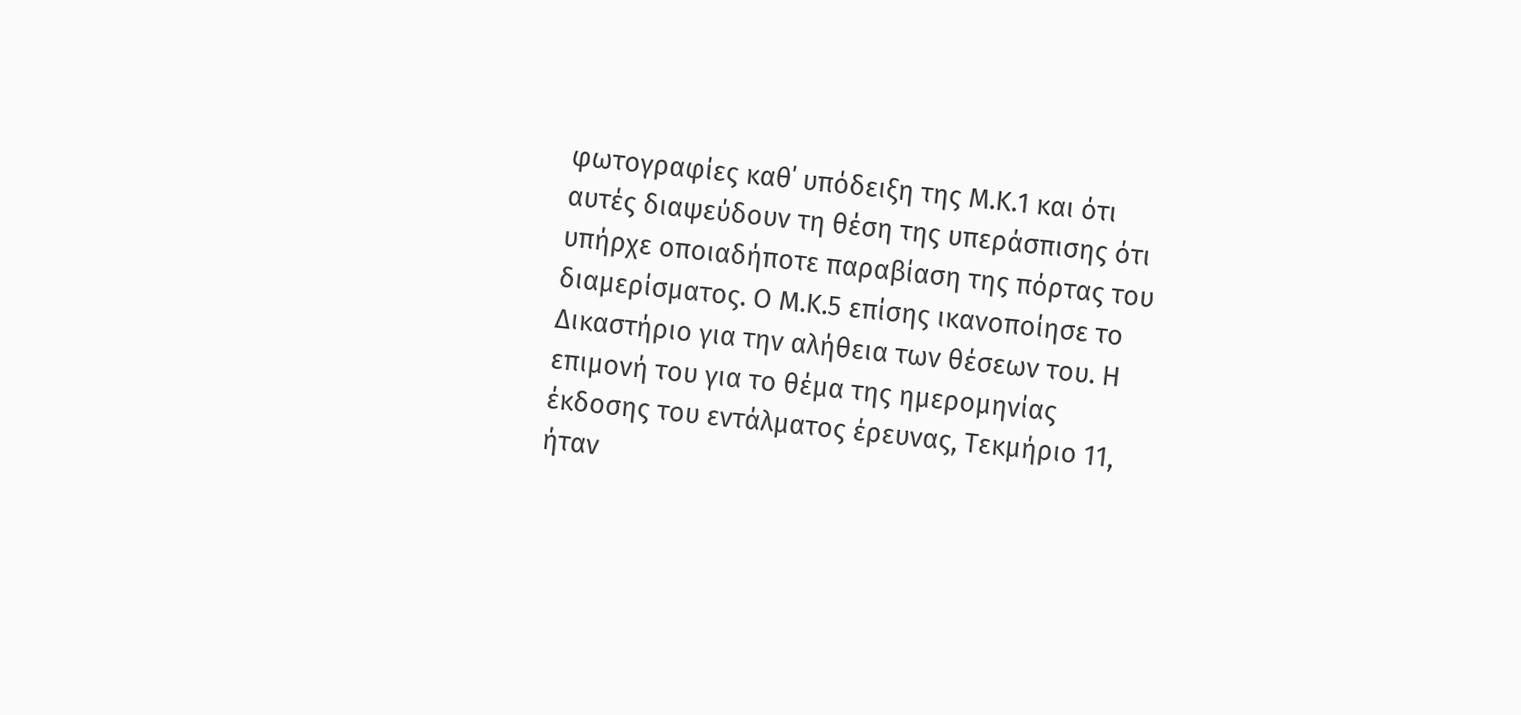φωτογραφίες καθ΄ υπόδειξη της Μ.Κ.1 και ότι αυτές διαψεύδουν τη θέση της υπεράσπισης ότι υπήρχε οποιαδήποτε παραβίαση της πόρτας του διαμερίσματος. Ο Μ.Κ.5 επίσης ικανοποίησε το Δικαστήριο για την αλήθεια των θέσεων του. Η επιμονή του για το θέμα της ημερομηνίας έκδοσης του εντάλματος έρευνας, Τεκμήριο 11, ήταν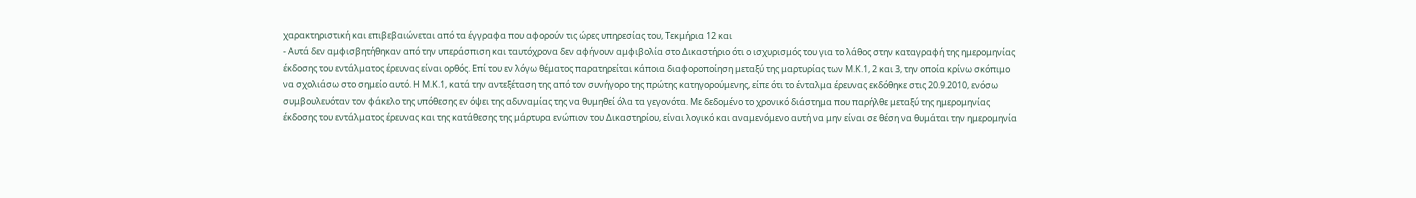χαρακτηριστική και επιβεβαιώνεται από τα έγγραφα που αφορούν τις ώρες υπηρεσίας του, Τεκμήρια 12 και
- Αυτά δεν αμφισβητήθηκαν από την υπεράσπιση και ταυτόχρονα δεν αφήνουν αμφιβολία στο Δικαστήριο ότι ο ισχυρισμός του για το λάθος στην καταγραφή της ημερομηνίας έκδοσης του εντάλματος έρευνας είναι ορθός. Επί του εν λόγω θέματος παρατηρείται κάποια διαφοροποίηση μεταξύ της μαρτυρίας των Μ.Κ.1, 2 και 3, την οποία κρίνω σκόπιμο να σχολιάσω στο σημείο αυτό. Η Μ.Κ.1, κατά την αντεξέταση της από τον συνήγορο της πρώτης κατηγορούμενης, είπε ότι το ένταλμα έρευνας εκδόθηκε στις 20.9.2010, ενόσω συμβουλευόταν τον φάκελο της υπόθεσης εν όψει της αδυναμίας της να θυμηθεί όλα τα γεγονότα. Με δεδομένο το χρονικό διάστημα που παρήλθε μεταξύ της ημερομηνίας έκδοσης του εντάλματος έρευνας και της κατάθεσης της μάρτυρα ενώπιον του Δικαστηρίου, είναι λογικό και αναμενόμενο αυτή να μην είναι σε θέση να θυμάται την ημερομηνία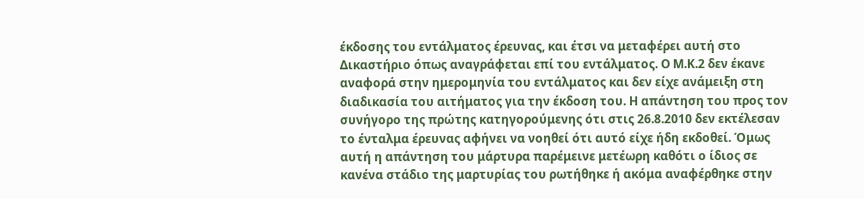έκδοσης του εντάλματος έρευνας, και έτσι να μεταφέρει αυτή στο Δικαστήριο όπως αναγράφεται επί του εντάλματος. Ο Μ.Κ.2 δεν έκανε αναφορά στην ημερομηνία του εντάλματος και δεν είχε ανάμειξη στη διαδικασία του αιτήματος για την έκδοση του. Η απάντηση του προς τον συνήγορο της πρώτης κατηγορούμενης ότι στις 26.8.2010 δεν εκτέλεσαν το ένταλμα έρευνας αφήνει να νοηθεί ότι αυτό είχε ήδη εκδοθεί. Όμως αυτή η απάντηση του μάρτυρα παρέμεινε μετέωρη καθότι ο ίδιος σε κανένα στάδιο της μαρτυρίας του ρωτήθηκε ή ακόμα αναφέρθηκε στην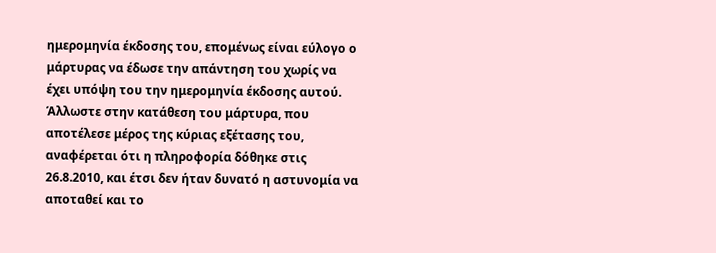ημερομηνία έκδοσης του, επομένως είναι εύλογο ο μάρτυρας να έδωσε την απάντηση του χωρίς να έχει υπόψη του την ημερομηνία έκδοσης αυτού. Άλλωστε στην κατάθεση του μάρτυρα, που αποτέλεσε μέρος της κύριας εξέτασης του, αναφέρεται ότι η πληροφορία δόθηκε στις 26.8.2010, και έτσι δεν ήταν δυνατό η αστυνομία να αποταθεί και το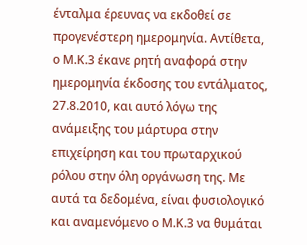ένταλμα έρευνας να εκδοθεί σε προγενέστερη ημερομηνία. Αντίθετα, ο Μ.Κ.3 έκανε ρητή αναφορά στην ημερομηνία έκδοσης του εντάλματος, 27.8.2010, και αυτό λόγω της ανάμειξης του μάρτυρα στην επιχείρηση και του πρωταρχικού ρόλου στην όλη οργάνωση της. Με αυτά τα δεδομένα, είναι φυσιολογικό και αναμενόμενο ο Μ.Κ.3 να θυμάται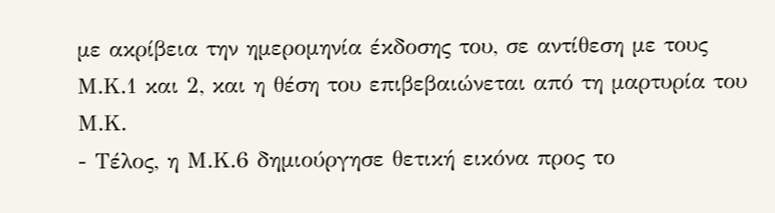με ακρίβεια την ημερομηνία έκδοσης του, σε αντίθεση με τους Μ.Κ.1 και 2, και η θέση του επιβεβαιώνεται από τη μαρτυρία του Μ.Κ.
- Τέλος, η Μ.Κ.6 δημιούργησε θετική εικόνα προς το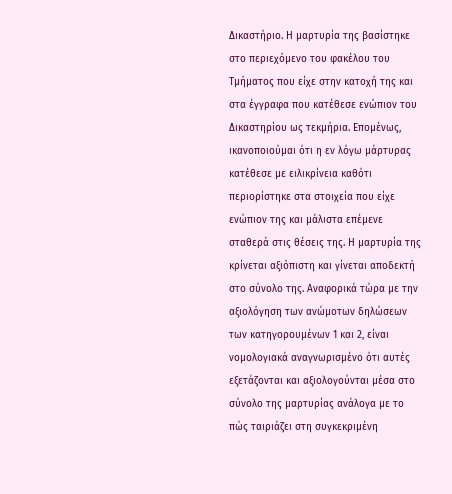Δικαστήριο. Η μαρτυρία της βασίστηκε στο περιεχόμενο του φακέλου του Τμήματος που είχε στην κατοχή της και στα έγγραφα που κατέθεσε ενώπιον του Δικαστηρίου ως τεκμήρια. Επομένως, ικανοποιούμαι ότι η εν λόγω μάρτυρας κατέθεσε με ειλικρίνεια καθότι περιορίστηκε στα στοιχεία που είχε ενώπιον της και μάλιστα επέμενε σταθερά στις θέσεις της. Η μαρτυρία της κρίνεται αξιόπιστη και γίνεται αποδεκτή στο σύνολο της. Αναφορικά τώρα με την αξιολόγηση των ανώμοτων δηλώσεων των κατηγορουμένων 1 και 2, είναι νομολογιακά αναγνωρισμένο ότι αυτές εξετάζονται και αξιολογούνται μέσα στο σύνολο της μαρτυρίας ανάλογα με το πώς ταιριάζει στη συγκεκριμένη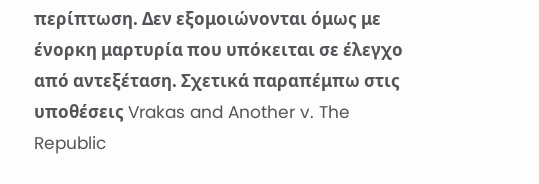περίπτωση. Δεν εξομοιώνονται όμως με ένορκη μαρτυρία που υπόκειται σε έλεγχο από αντεξέταση. Σχετικά παραπέμπω στις υποθέσεις Vrakas and Another v. The Republic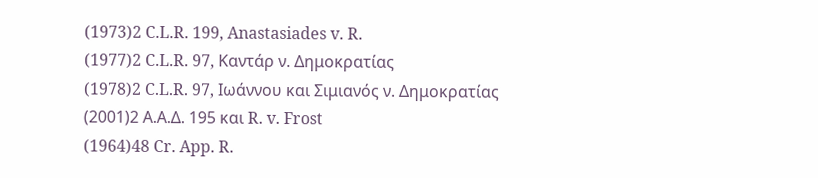(1973)2 C.L.R. 199, Anastasiades v. R.
(1977)2 C.L.R. 97, Καντάρ ν. Δημοκρατίας
(1978)2 C.L.R. 97, Ιωάννου και Σιμιανός ν. Δημοκρατίας
(2001)2 Α.Α.Δ. 195 και R. v. Frost
(1964)48 Cr. App. R.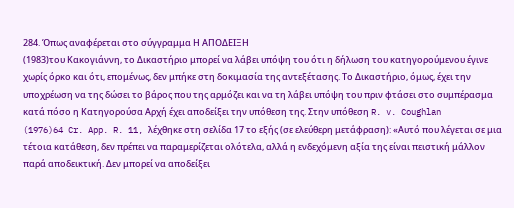284. Όπως αναφέρεται στο σύγγραμμα Η ΑΠΟΔΕΙΞΗ
(1983)του Κακογιάννη, το Δικαστήριο μπορεί να λάβει υπόψη του ότι η δήλωση του κατηγορούμενου έγινε χωρίς όρκο και ότι, επομένως, δεν μπήκε στη δοκιμασία της αντεξέτασης. Το Δικαστήριο, όμως, έχει την υποχρέωση να της δώσει το βάρος που της αρμόζει και να τη λάβει υπόψη του πριν φτάσει στο συμπέρασμα κατά πόσο η Κατηγορούσα Αρχή έχει αποδείξει την υπόθεση της. Στην υπόθεση R. v. Coughlan
(1976)64 Cr. App. R. 11, λέχθηκε στη σελίδα 17 το εξής (σε ελεύθερη μετάφραση): «Αυτό που λέγεται σε μια τέτοια κατάθεση, δεν πρέπει να παραμερίζεται ολότελα, αλλά η ενδεχόμενη αξία της είναι πειστική μάλλον παρά αποδεικτική. Δεν μπορεί να αποδείξει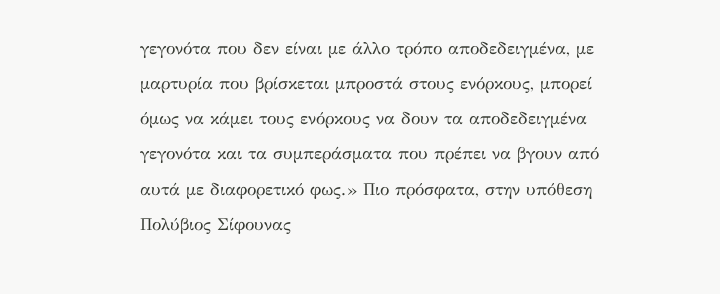γεγονότα που δεν είναι με άλλο τρόπο αποδεδειγμένα, με μαρτυρία που βρίσκεται μπροστά στους ενόρκους, μπορεί όμως να κάμει τους ενόρκους να δουν τα αποδεδειγμένα γεγονότα και τα συμπεράσματα που πρέπει να βγουν από αυτά με διαφορετικό φως.» Πιο πρόσφατα, στην υπόθεση Πολύβιος Σίφουνας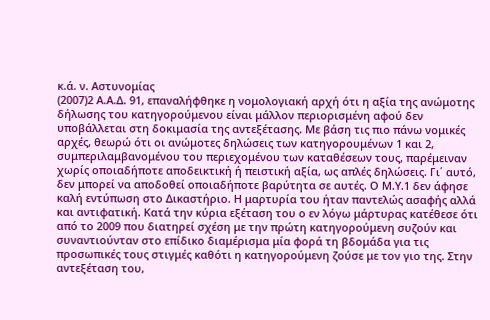κ.ά. ν. Αστυνομίας
(2007)2 Α.Α.Δ. 91, επαναλήφθηκε η νομολογιακή αρχή ότι η αξία της ανώμοτης δήλωσης του κατηγορούμενου είναι μάλλον περιορισμένη αφού δεν υποβάλλεται στη δοκιμασία της αντεξέτασης. Με βάση τις πιο πάνω νομικές αρχές, θεωρώ ότι οι ανώμοτες δηλώσεις των κατηγορουμένων 1 και 2, συμπεριλαμβανομένου του περιεχομένου των καταθέσεων τους, παρέμειναν χωρίς οποιαδήποτε αποδεικτική ή πειστική αξία, ως απλές δηλώσεις. Γι΄ αυτό, δεν μπορεί να αποδοθεί οποιαδήποτε βαρύτητα σε αυτές. Ο Μ.Υ.1 δεν άφησε καλή εντύπωση στο Δικαστήριο. Η μαρτυρία του ήταν παντελώς ασαφής αλλά και αντιφατική. Κατά την κύρια εξέταση του ο εν λόγω μάρτυρας κατέθεσε ότι από το 2009 που διατηρεί σχέση με την πρώτη κατηγορούμενη συζούν και συναντιούνταν στο επίδικο διαμέρισμα μία φορά τη βδομάδα για τις προσωπικές τους στιγμές καθότι η κατηγορούμενη ζούσε με τον γιο της. Στην αντεξέταση του,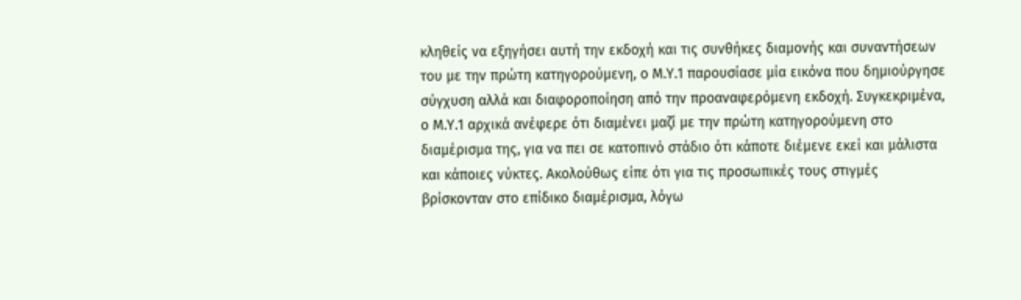κληθείς να εξηγήσει αυτή την εκδοχή και τις συνθήκες διαμονής και συναντήσεων του με την πρώτη κατηγορούμενη, ο Μ.Υ.1 παρουσίασε μία εικόνα που δημιούργησε σύγχυση αλλά και διαφοροποίηση από την προαναφερόμενη εκδοχή. Συγκεκριμένα, ο Μ.Υ.1 αρχικά ανέφερε ότι διαμένει μαζί με την πρώτη κατηγορούμενη στο διαμέρισμα της, για να πει σε κατοπινό στάδιο ότι κάποτε διέμενε εκεί και μάλιστα και κάποιες νύκτες. Ακολούθως είπε ότι για τις προσωπικές τους στιγμές βρίσκονταν στο επίδικο διαμέρισμα, λόγω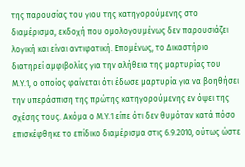της παρουσίας του γιου της κατηγορούμενης στο διαμέρισμα, εκδοχή που ομολογουμένως δεν παρουσιάζει λογική και είναι αντιφατική. Επομένως, το Δικαστήριο διατηρεί αμφιβολίες για την αλήθεια της μαρτυρίας του Μ.Υ.1, ο οποίος φαίνεται ότι έδωσε μαρτυρία για να βοηθήσει την υπεράσπιση της πρώτης κατηγορούμενης εν όψει της σχέσης τους. Ακόμα ο Μ.Υ.1 είπε ότι δεν θυμόταν κατά πόσο επισκέφθηκε το επίδικο διαμέρισμα στις 6.9.2010, ούτως ώστε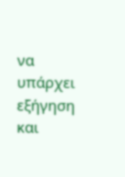να υπάρχει εξήγηση και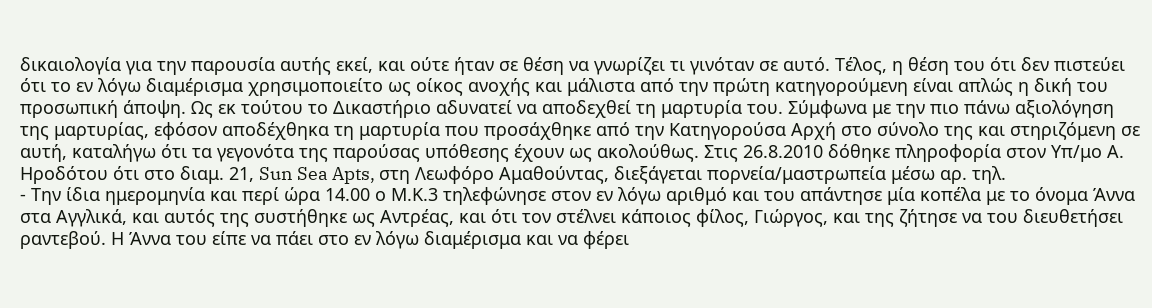δικαιολογία για την παρουσία αυτής εκεί, και ούτε ήταν σε θέση να γνωρίζει τι γινόταν σε αυτό. Τέλος, η θέση του ότι δεν πιστεύει ότι το εν λόγω διαμέρισμα χρησιμοποιείτο ως οίκος ανοχής και μάλιστα από την πρώτη κατηγορούμενη είναι απλώς η δική του προσωπική άποψη. Ως εκ τούτου το Δικαστήριο αδυνατεί να αποδεχθεί τη μαρτυρία του. Σύμφωνα με την πιο πάνω αξιολόγηση της μαρτυρίας, εφόσον αποδέχθηκα τη μαρτυρία που προσάχθηκε από την Κατηγορούσα Αρχή στο σύνολο της και στηριζόμενη σε αυτή, καταλήγω ότι τα γεγονότα της παρούσας υπόθεσης έχουν ως ακολούθως. Στις 26.8.2010 δόθηκε πληροφορία στον Υπ/μο Α. Ηροδότου ότι στο διαμ. 21, Sun Sea Apts, στη Λεωφόρο Αμαθούντας, διεξάγεται πορνεία/μαστρωπεία μέσω αρ. τηλ.
- Την ίδια ημερομηνία και περί ώρα 14.00 ο Μ.Κ.3 τηλεφώνησε στον εν λόγω αριθμό και του απάντησε μία κοπέλα με το όνομα Άννα στα Αγγλικά, και αυτός της συστήθηκε ως Αντρέας, και ότι τον στέλνει κάποιος φίλος, Γιώργος, και της ζήτησε να του διευθετήσει ραντεβού. Η Άννα του είπε να πάει στο εν λόγω διαμέρισμα και να φέρει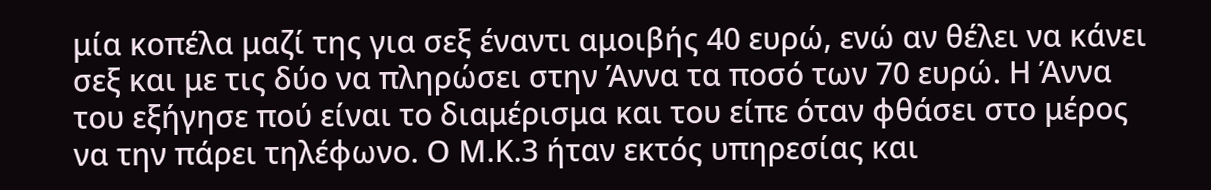μία κοπέλα μαζί της για σεξ έναντι αμοιβής 40 ευρώ, ενώ αν θέλει να κάνει σεξ και με τις δύο να πληρώσει στην Άννα τα ποσό των 70 ευρώ. Η Άννα του εξήγησε πού είναι το διαμέρισμα και του είπε όταν φθάσει στο μέρος να την πάρει τηλέφωνο. Ο Μ.Κ.3 ήταν εκτός υπηρεσίας και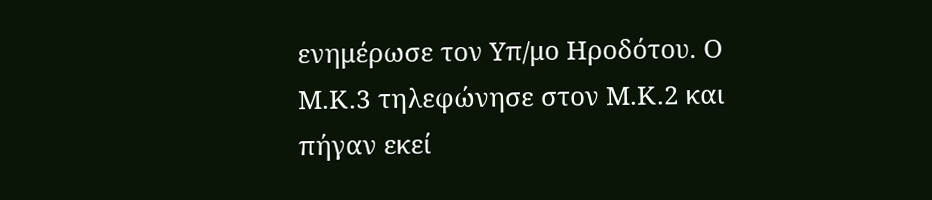ενημέρωσε τον Υπ/μο Ηροδότου. Ο Μ.Κ.3 τηλεφώνησε στον Μ.Κ.2 και πήγαν εκεί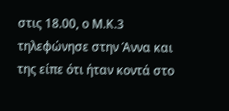στις 18.00, ο Μ.Κ.3 τηλεφώνησε στην Άννα και της είπε ότι ήταν κοντά στο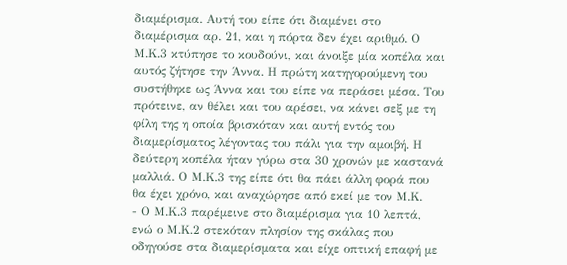διαμέρισμα. Αυτή του είπε ότι διαμένει στο διαμέρισμα αρ. 21, και η πόρτα δεν έχει αριθμό. Ο Μ.Κ.3 κτύπησε το κουδούνι, και άνοιξε μία κοπέλα και αυτός ζήτησε την Άννα. Η πρώτη κατηγορούμενη του συστήθηκε ως Άννα και του είπε να περάσει μέσα. Του πρότεινε, αν θέλει και του αρέσει, να κάνει σεξ με τη φίλη της η οποία βρισκόταν και αυτή εντός του διαμερίσματος λέγοντας του πάλι για την αμοιβή. Η δεύτερη κοπέλα ήταν γύρω στα 30 χρονών με καστανά μαλλιά. Ο Μ.Κ.3 της είπε ότι θα πάει άλλη φορά που θα έχει χρόνο, και αναχώρησε από εκεί με τον Μ.Κ.
- Ο Μ.Κ.3 παρέμεινε στο διαμέρισμα για 10 λεπτά, ενώ ο Μ.Κ.2 στεκόταν πλησίον της σκάλας που οδηγούσε στα διαμερίσματα και είχε οπτική επαφή με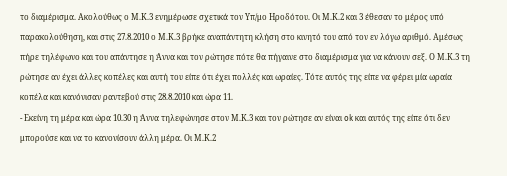το διαμέρισμα. Ακολούθως ο Μ.Κ.3 ενημέρωσε σχετικά τον Υπ/μο Ηροδότου. Οι Μ.Κ.2 και 3 έθεσαν το μέρος υπό παρακολούθηση, και στις 27.8.2010 ο Μ.Κ.3 βρήκε αναπάντητη κλήση στο κινητό του από τον εν λόγω αριθμό. Αμέσως πήρε τηλέφωνο και του απάντησε η Άννα και τον ρώτησε πότε θα πήγαινε στο διαμέρισμα για να κάνουν σεξ. Ο Μ.Κ.3 τη ρώτησε αν έχει άλλες κοπέλες και αυτή του είπε ότι έχει πολλές και ωραίες. Τότε αυτός της είπε να φέρει μία ωραία κοπέλα και κανόνισαν ραντεβού στις 28.8.2010 και ώρα 11.
- Εκείνη τη μέρα και ώρα 10.30 η Άννα τηλεφώνησε στον Μ.Κ.3 και τον ρώτησε αν είναι ok και αυτός της είπε ότι δεν μπορούσε και να το κανονίσουν άλλη μέρα. Οι Μ.Κ.2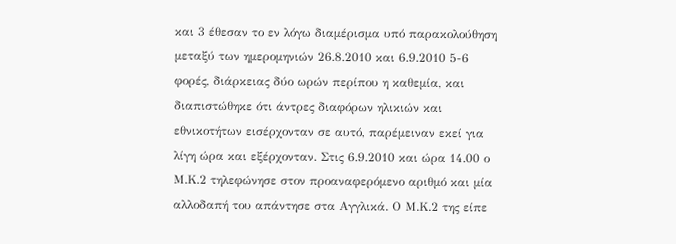και 3 έθεσαν το εν λόγω διαμέρισμα υπό παρακολούθηση μεταξύ των ημερομηνιών 26.8.2010 και 6.9.2010 5-6 φορές, διάρκειας δύο ωρών περίπου η καθεμία, και διαπιστώθηκε ότι άντρες διαφόρων ηλικιών και εθνικοτήτων εισέρχονταν σε αυτό, παρέμειναν εκεί για λίγη ώρα και εξέρχονταν. Στις 6.9.2010 και ώρα 14.00 ο Μ.Κ.2 τηλεφώνησε στον προαναφερόμενο αριθμό και μία αλλοδαπή του απάντησε στα Αγγλικά. Ο Μ.Κ.2 της είπε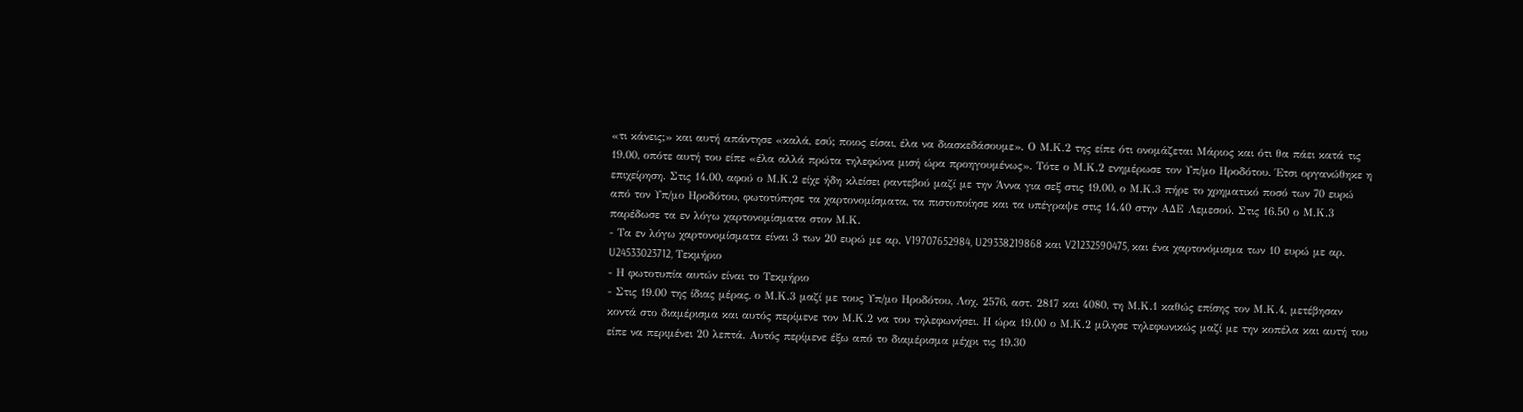«τι κάνεις;» και αυτή απάντησε «καλά, εσύ; ποιος είσαι, έλα να διασκεδάσουμε». Ο Μ.Κ.2 της είπε ότι ονομάζεται Μάριος και ότι θα πάει κατά τις 19.00, οπότε αυτή του είπε «έλα αλλά πρώτα τηλεφώνα μισή ώρα προηγουμένως». Τότε ο Μ.Κ.2 ενημέρωσε τον Υπ/μο Ηροδότου. Έτσι οργανώθηκε η επιχείρηση. Στις 14.00, αφού ο Μ.Κ.2 είχε ήδη κλείσει ραντεβού μαζί με την Άννα για σεξ στις 19.00, ο Μ.Κ.3 πήρε το χρηματικό ποσό των 70 ευρώ από τον Υπ/μο Ηροδότου, φωτοτύπησε τα χαρτονομίσματα, τα πιστοποίησε και τα υπέγραψε στις 14.40 στην ΑΔΕ Λεμεσού. Στις 16.50 ο Μ.Κ.3 παρέδωσε τα εν λόγω χαρτονομίσματα στον Μ.Κ.
- Τα εν λόγω χαρτονομίσματα είναι 3 των 20 ευρώ με αρ. V19707652984, U29338219868 και V21232590475, και ένα χαρτονόμισμα των 10 ευρώ με αρ. U24533023712, Τεκμήριο
- Η φωτοτυπία αυτών είναι το Τεκμήριο
- Στις 19.00 της ίδιας μέρας, ο Μ.Κ.3 μαζί με τους Υπ/μο Ηροδότου, Λοχ. 2576, αστ. 2817 και 4080, τη Μ.Κ.1 καθώς επίσης τον Μ.Κ.4, μετέβησαν κοντά στο διαμέρισμα και αυτός περίμενε τον Μ.Κ.2 να του τηλεφωνήσει. Η ώρα 19.00 ο Μ.Κ.2 μίλησε τηλεφωνικώς μαζί με την κοπέλα και αυτή του είπε να περιμένει 20 λεπτά. Αυτός περίμενε έξω από το διαμέρισμα μέχρι τις 19.30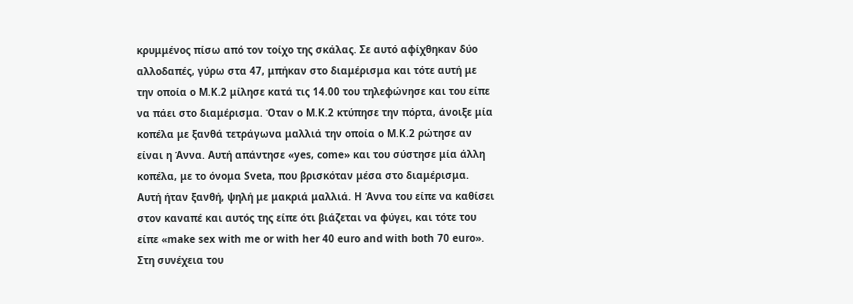κρυμμένος πίσω από τον τοίχο της σκάλας. Σε αυτό αφίχθηκαν δύο αλλοδαπές, γύρω στα 47, μπήκαν στο διαμέρισμα και τότε αυτή με την οποία ο Μ.Κ.2 μίλησε κατά τις 14.00 του τηλεφώνησε και του είπε να πάει στο διαμέρισμα. Όταν ο Μ.Κ.2 κτύπησε την πόρτα, άνοιξε μία κοπέλα με ξανθά τετράγωνα μαλλιά την οποία ο Μ.Κ.2 ρώτησε αν είναι η Άννα. Αυτή απάντησε «yes, come» και του σύστησε μία άλλη κοπέλα, με το όνομα Sveta, που βρισκόταν μέσα στο διαμέρισμα. Αυτή ήταν ξανθή, ψηλή με μακριά μαλλιά. Η Άννα του είπε να καθίσει στον καναπέ και αυτός της είπε ότι βιάζεται να φύγει, και τότε του είπε «make sex with me or with her 40 euro and with both 70 euro». Στη συνέχεια του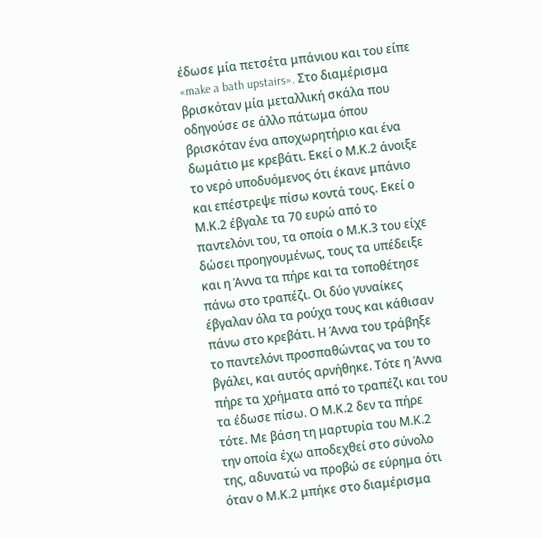έδωσε μία πετσέτα μπάνιου και του είπε «make a bath upstairs». Στο διαμέρισμα βρισκόταν μία μεταλλική σκάλα που οδηγούσε σε άλλο πάτωμα όπου βρισκόταν ένα αποχωρητήριο και ένα δωμάτιο με κρεβάτι. Εκεί ο Μ.Κ.2 άνοιξε το νερό υποδυόμενος ότι έκανε μπάνιο και επέστρεψε πίσω κοντά τους. Εκεί ο Μ.Κ.2 έβγαλε τα 70 ευρώ από το παντελόνι του, τα οποία ο Μ.Κ.3 του είχε δώσει προηγουμένως, τους τα υπέδειξε και η Άννα τα πήρε και τα τοποθέτησε πάνω στο τραπέζι. Οι δύο γυναίκες έβγαλαν όλα τα ρούχα τους και κάθισαν πάνω στο κρεβάτι. Η Άννα του τράβηξε το παντελόνι προσπαθώντας να του το βγάλει, και αυτός αρνήθηκε. Τότε η Άννα πήρε τα χρήματα από το τραπέζι και του τα έδωσε πίσω. Ο Μ.Κ.2 δεν τα πήρε τότε. Με βάση τη μαρτυρία του Μ.Κ.2 την οποία έχω αποδεχθεί στο σύνολο της, αδυνατώ να προβώ σε εύρημα ότι όταν ο Μ.Κ.2 μπήκε στο διαμέρισμα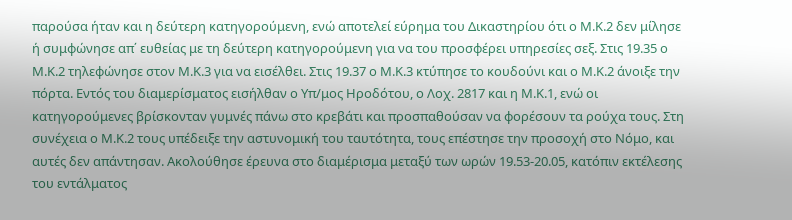παρούσα ήταν και η δεύτερη κατηγορούμενη, ενώ αποτελεί εύρημα του Δικαστηρίου ότι ο Μ.Κ.2 δεν μίλησε ή συμφώνησε απ΄ ευθείας με τη δεύτερη κατηγορούμενη για να του προσφέρει υπηρεσίες σεξ. Στις 19.35 ο Μ.Κ.2 τηλεφώνησε στον Μ.Κ.3 για να εισέλθει. Στις 19.37 ο Μ.Κ.3 κτύπησε το κουδούνι και ο Μ.Κ.2 άνοιξε την πόρτα. Εντός του διαμερίσματος εισήλθαν ο Υπ/μος Ηροδότου, ο Λοχ. 2817 και η Μ.Κ.1, ενώ οι κατηγορούμενες βρίσκονταν γυμνές πάνω στο κρεβάτι και προσπαθούσαν να φορέσουν τα ρούχα τους. Στη συνέχεια ο Μ.Κ.2 τους υπέδειξε την αστυνομική του ταυτότητα, τους επέστησε την προσοχή στο Νόμο, και αυτές δεν απάντησαν. Ακολούθησε έρευνα στο διαμέρισμα μεταξύ των ωρών 19.53-20.05, κατόπιν εκτέλεσης του εντάλματος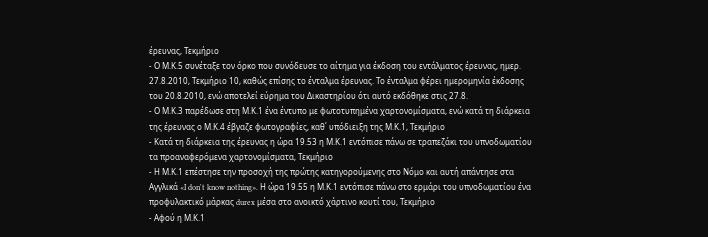έρευνας, Τεκμήριο
- Ο Μ.Κ.5 συνέταξε τον όρκο που συνόδευσε το αίτημα για έκδοση του εντάλματος έρευνας, ημερ. 27.8.2010, Τεκμήριο 10, καθώς επίσης το ένταλμα έρευνας. Το ένταλμα φέρει ημερομηνία έκδοσης του 20.8.2010, ενώ αποτελεί εύρημα του Δικαστηρίου ότι αυτό εκδόθηκε στις 27.8.
- Ο Μ.Κ.3 παρέδωσε στη Μ.Κ.1 ένα έντυπο με φωτοτυπημένα χαρτονομίσματα, ενώ κατά τη διάρκεια της έρευνας ο Μ.Κ.4 έβγαζε φωτογραφίες, καθ΄ υπόδιειξη της Μ.Κ.1, Τεκμήριο
- Κατά τη διάρκεια της έρευνας η ώρα 19.53 η Μ.Κ.1 εντόπισε πάνω σε τραπεζάκι του υπνοδωματίου τα προαναφερόμενα χαρτονομίσματα, Τεκμήριο
- Η Μ.Κ.1 επέστησε την προσοχή της πρώτης κατηγορούμενης στο Νόμο και αυτή απάντησε στα Αγγλικά «I don't know nothing». Η ώρα 19.55 η Μ.Κ.1 εντόπισε πάνω στο ερμάρι του υπνοδωματίου ένα προφυλακτικό μάρκας durex μέσα στο ανοικτό χάρτινο κουτί του, Τεκμήριο
- Αφού η Μ.Κ.1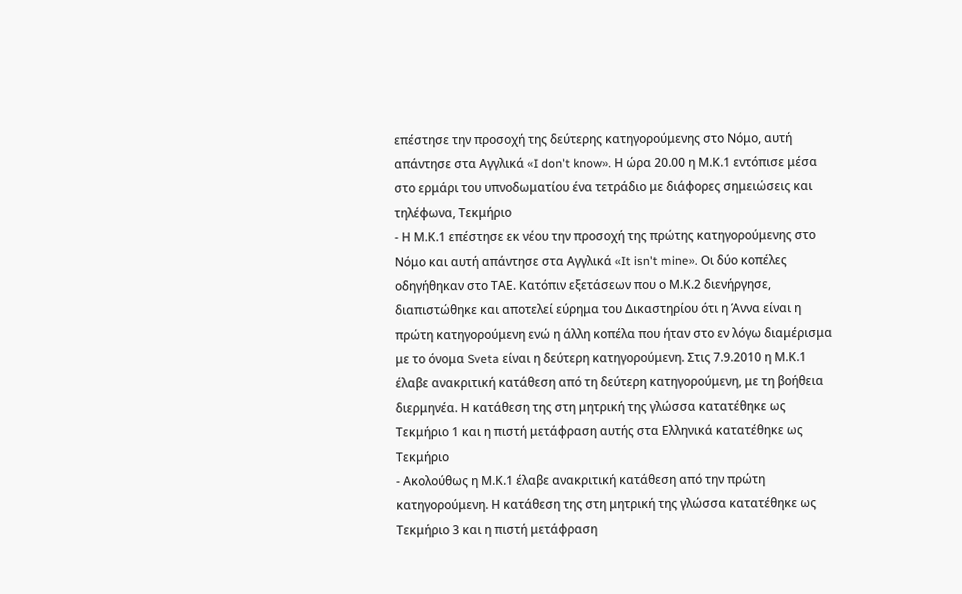επέστησε την προσοχή της δεύτερης κατηγορούμενης στο Νόμο, αυτή απάντησε στα Αγγλικά «I don't know». Η ώρα 20.00 η Μ.Κ.1 εντόπισε μέσα στο ερμάρι του υπνοδωματίου ένα τετράδιο με διάφορες σημειώσεις και τηλέφωνα, Τεκμήριο
- Η Μ.Κ.1 επέστησε εκ νέου την προσοχή της πρώτης κατηγορούμενης στο Νόμο και αυτή απάντησε στα Αγγλικά «It isn't mine». Οι δύο κοπέλες οδηγήθηκαν στο ΤΑΕ. Κατόπιν εξετάσεων που ο Μ.Κ.2 διενήργησε, διαπιστώθηκε και αποτελεί εύρημα του Δικαστηρίου ότι η Άννα είναι η πρώτη κατηγορούμενη ενώ η άλλη κοπέλα που ήταν στο εν λόγω διαμέρισμα με το όνομα Sveta είναι η δεύτερη κατηγορούμενη. Στις 7.9.2010 η Μ.Κ.1 έλαβε ανακριτική κατάθεση από τη δεύτερη κατηγορούμενη, με τη βοήθεια διερμηνέα. Η κατάθεση της στη μητρική της γλώσσα κατατέθηκε ως Τεκμήριο 1 και η πιστή μετάφραση αυτής στα Ελληνικά κατατέθηκε ως Τεκμήριο
- Ακολούθως η Μ.Κ.1 έλαβε ανακριτική κατάθεση από την πρώτη κατηγορούμενη. Η κατάθεση της στη μητρική της γλώσσα κατατέθηκε ως Τεκμήριο 3 και η πιστή μετάφραση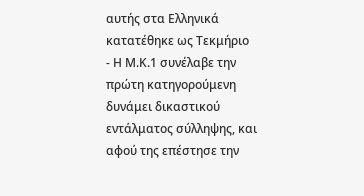αυτής στα Ελληνικά κατατέθηκε ως Τεκμήριο
- Η Μ.Κ.1 συνέλαβε την πρώτη κατηγορούμενη δυνάμει δικαστικού εντάλματος σύλληψης, και αφού της επέστησε την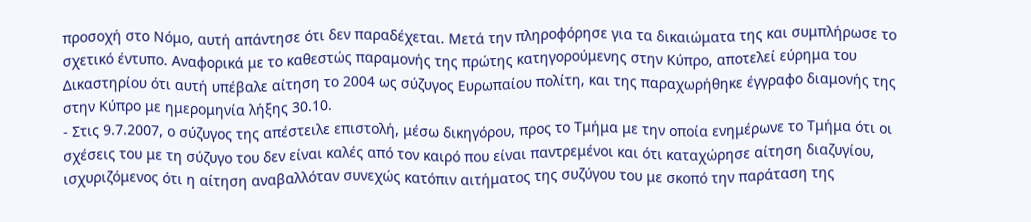προσοχή στο Νόμο, αυτή απάντησε ότι δεν παραδέχεται. Μετά την πληροφόρησε για τα δικαιώματα της και συμπλήρωσε το σχετικό έντυπο. Αναφορικά με το καθεστώς παραμονής της πρώτης κατηγορούμενης στην Κύπρο, αποτελεί εύρημα του Δικαστηρίου ότι αυτή υπέβαλε αίτηση το 2004 ως σύζυγος Ευρωπαίου πολίτη, και της παραχωρήθηκε έγγραφο διαμονής της στην Κύπρο με ημερομηνία λήξης 30.10.
- Στις 9.7.2007, ο σύζυγος της απέστειλε επιστολή, μέσω δικηγόρου, προς το Τμήμα με την οποία ενημέρωνε το Τμήμα ότι οι σχέσεις του με τη σύζυγο του δεν είναι καλές από τον καιρό που είναι παντρεμένοι και ότι καταχώρησε αίτηση διαζυγίου, ισχυριζόμενος ότι η αίτηση αναβαλλόταν συνεχώς κατόπιν αιτήματος της συζύγου του με σκοπό την παράταση της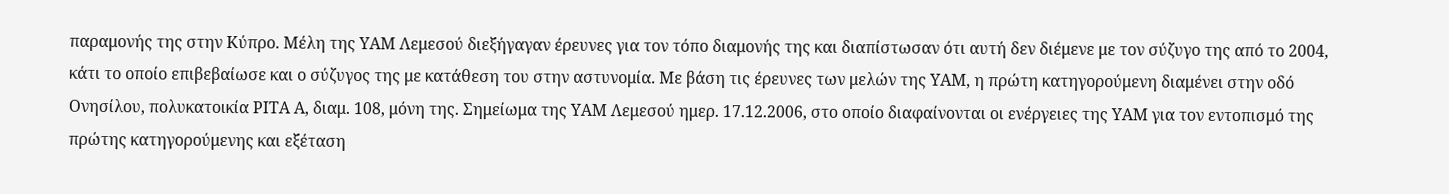παραμονής της στην Κύπρο. Μέλη της ΥΑΜ Λεμεσού διεξήγαγαν έρευνες για τον τόπο διαμονής της και διαπίστωσαν ότι αυτή δεν διέμενε με τον σύζυγο της από το 2004, κάτι το οποίο επιβεβαίωσε και ο σύζυγος της με κατάθεση του στην αστυνομία. Με βάση τις έρευνες των μελών της ΥΑΜ, η πρώτη κατηγορούμενη διαμένει στην οδό Ονησίλου, πολυκατοικία ΡΙΤΑ Α, διαμ. 108, μόνη της. Σημείωμα της ΥΑΜ Λεμεσού ημερ. 17.12.2006, στο οποίο διαφαίνονται οι ενέργειες της ΥΑΜ για τον εντοπισμό της πρώτης κατηγορούμενης και εξέταση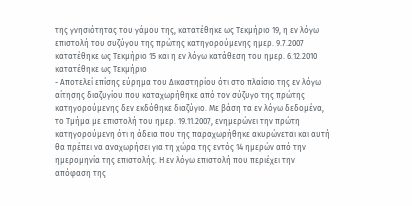της γνησιότητας του γάμου της, κατατέθηκε ως Τεκμήριο 19, η εν λόγω επιστολή του συζύγου της πρώτης κατηγορούμενης ημερ. 9.7.2007 κατατέθηκε ως Τεκμήριο 15 και η εν λόγω κατάθεση του ημερ. 6.12.2010 κατατέθηκε ως Τεκμήριο
- Αποτελεί επίσης εύρημα του Δικαστηρίου ότι στο πλαίσιο της εν λόγω αίτησης διαζυγίου που καταχωρήθηκε από τον σύζυγο της πρώτης κατηγορούμενης δεν εκδόθηκε διαζύγιο. Με βάση τα εν λόγω δεδομένα, το Τμήμα με επιστολή του ημερ. 19.11.2007, ενημερώνει την πρώτη κατηγορούμενη ότι η άδεια που της παραχωρήθηκε ακυρώνεται και αυτή θα πρέπει να αναχωρήσει για τη χώρα της εντός 14 ημερών από την ημερομηνία της επιστολής. Η εν λόγω επιστολή που περιέχει την απόφαση της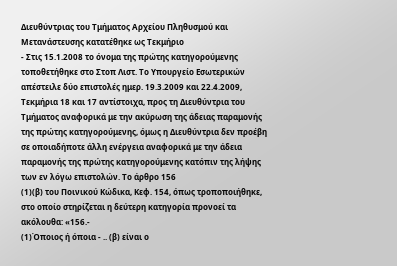Διευθύντριας του Τμήματος Αρχείου Πληθυσμού και Μετανάστευσης κατατέθηκε ως Τεκμήριο
- Στις 15.1.2008 το όνομα της πρώτης κατηγορούμενης τοποθετήθηκε στο Στοπ Λιστ. Το Υπουργείο Εσωτερικών απέστειλε δύο επιστολές ημερ. 19.3.2009 και 22.4.2009, Τεκμήρια 18 και 17 αντίστοιχα, προς τη Διευθύντρια του Τμήματος αναφορικά με την ακύρωση της άδειας παραμονής της πρώτης κατηγορούμενης, όμως η Διευθύντρια δεν προέβη σε οποιαδήποτε άλλη ενέργεια αναφορικά με την άδεια παραμονής της πρώτης κατηγορούμενης κατόπιν της λήψης των εν λόγω επιστολών. Το άρθρο 156
(1)(β) του Ποινικού Κώδικα, Κεφ. 154, όπως τροποποιήθηκε, στο οποίο στηρίζεται η δεύτερη κατηγορία προνοεί τα ακόλουθα: «156.-
(1)Όποιος ή όποια - .. (β) είναι ο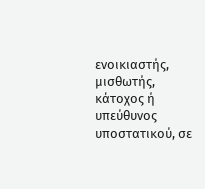ενοικιαστής, μισθωτής, κάτοχος ή υπεύθυνος υποστατικού, σε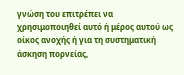γνώση του επιτρέπει να χρησιμοποιηθεί αυτό ή μέρος αυτού ως οίκος ανοχής ή για τη συστηματική άσκηση πορνείας,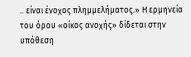.. είναι ένοχος πλημμελήματος.» Η ερμηνεία του όρου «οίκος ανοχής» δίδεται στην υπόθεση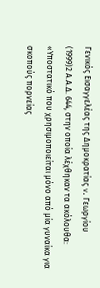Γενικός Εισαγγελέας της Δημοκρατίας v. Γεωργίου
(1999)2 Α.Α.Δ. 644, στην οποία λέχθηκαν τα ακόλουθα: «Υποστατικό που χρησιμοποιείται μόνο από μία γυναίκα για σκοπούς πορνείας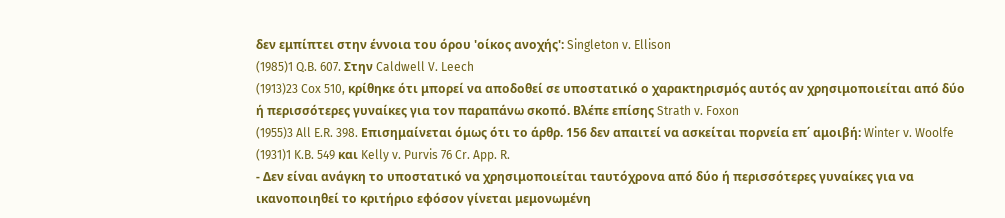δεν εμπίπτει στην έννοια του όρου 'οίκος ανοχής': Singleton v. Ellison
(1985)1 Q.B. 607. Στην Caldwell V. Leech
(1913)23 Cox 510, κρίθηκε ότι μπορεί να αποδοθεί σε υποστατικό ο χαρακτηρισμός αυτός αν χρησιμοποιείται από δύο ή περισσότερες γυναίκες για τον παραπάνω σκοπό. Βλέπε επίσης Strath v. Foxon
(1955)3 All E.R. 398. Επισημαίνεται όμως ότι το άρθρ. 156 δεν απαιτεί να ασκείται πορνεία επ΄ αμοιβή: Winter v. Woolfe
(1931)1 K.B. 549 και Kelly v. Purvis 76 Cr. App. R.
- Δεν είναι ανάγκη το υποστατικό να χρησιμοποιείται ταυτόχρονα από δύο ή περισσότερες γυναίκες για να ικανοποιηθεί το κριτήριο εφόσον γίνεται μεμονωμένη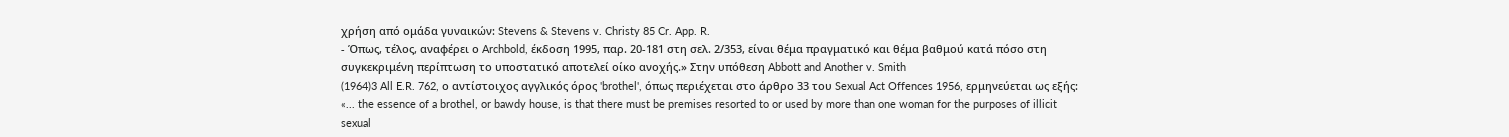χρήση από ομάδα γυναικών: Stevens & Stevens v. Christy 85 Cr. App. R.
- Όπως, τέλος, αναφέρει ο Archbold, έκδοση 1995, παρ. 20-181 στη σελ. 2/353, είναι θέμα πραγματικό και θέμα βαθμού κατά πόσο στη συγκεκριμένη περίπτωση το υποστατικό αποτελεί οίκο ανοχής.» Στην υπόθεση Abbott and Another v. Smith
(1964)3 All E.R. 762, ο αντίστοιχος αγγλικός όρος 'brothel', όπως περιέχεται στο άρθρο 33 του Sexual Act Offences 1956, ερμηνεύεται ως εξής: «... the essence of a brothel, or bawdy house, is that there must be premises resorted to or used by more than one woman for the purposes of illicit sexual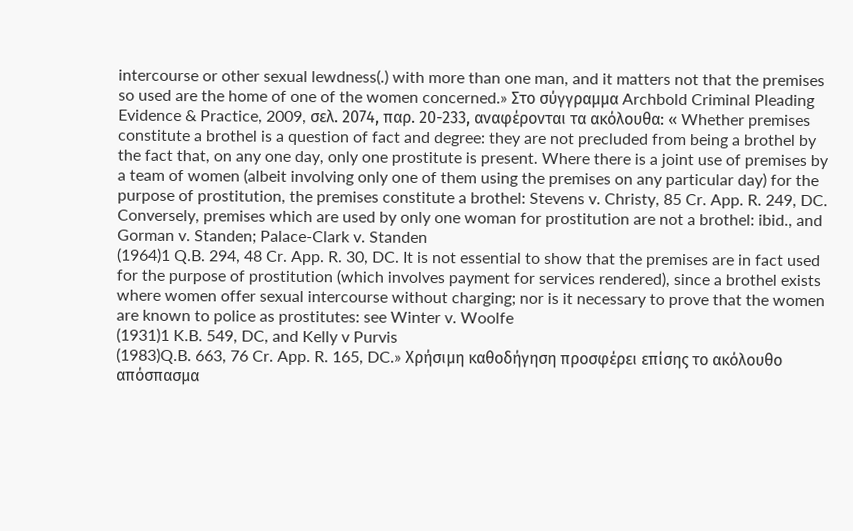intercourse or other sexual lewdness(.) with more than one man, and it matters not that the premises so used are the home of one of the women concerned.» Στο σύγγραμμα Archbold Criminal Pleading Evidence & Practice, 2009, σελ. 2074, παρ. 20-233, αναφέρονται τα ακόλουθα: « Whether premises constitute a brothel is a question of fact and degree: they are not precluded from being a brothel by the fact that, on any one day, only one prostitute is present. Where there is a joint use of premises by a team of women (albeit involving only one of them using the premises on any particular day) for the purpose of prostitution, the premises constitute a brothel: Stevens v. Christy, 85 Cr. App. R. 249, DC. Conversely, premises which are used by only one woman for prostitution are not a brothel: ibid., and Gorman v. Standen; Palace-Clark v. Standen
(1964)1 Q.B. 294, 48 Cr. App. R. 30, DC. It is not essential to show that the premises are in fact used for the purpose of prostitution (which involves payment for services rendered), since a brothel exists where women offer sexual intercourse without charging; nor is it necessary to prove that the women are known to police as prostitutes: see Winter v. Woolfe
(1931)1 K.B. 549, DC, and Kelly v Purvis
(1983)Q.B. 663, 76 Cr. App. R. 165, DC.» Χρήσιμη καθοδήγηση προσφέρει επίσης το ακόλουθο απόσπασμα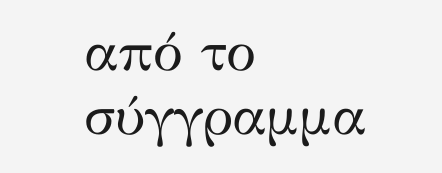από το σύγγραμμα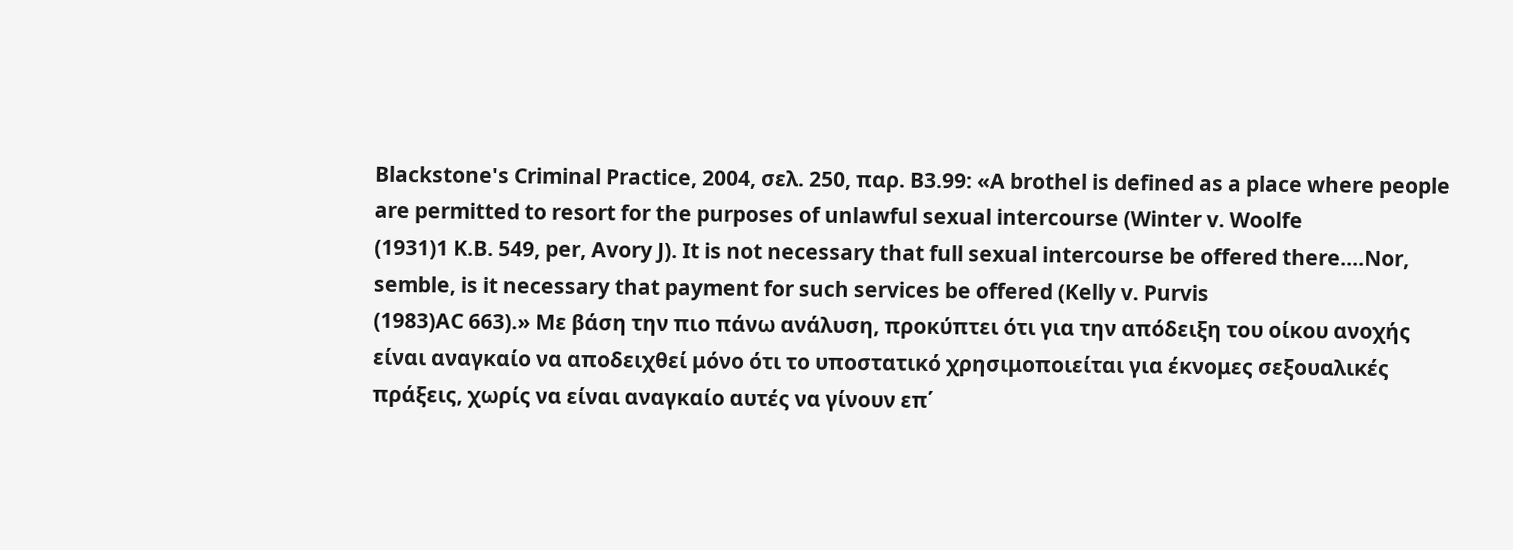Blackstone's Criminal Practice, 2004, σελ. 250, παρ. Β3.99: «A brothel is defined as a place where people are permitted to resort for the purposes of unlawful sexual intercourse (Winter v. Woolfe
(1931)1 K.B. 549, per, Avory J). It is not necessary that full sexual intercourse be offered there....Nor, semble, is it necessary that payment for such services be offered (Kelly v. Purvis
(1983)AC 663).» Με βάση την πιο πάνω ανάλυση, προκύπτει ότι για την απόδειξη του οίκου ανοχής είναι αναγκαίο να αποδειχθεί μόνο ότι το υποστατικό χρησιμοποιείται για έκνομες σεξουαλικές πράξεις, χωρίς να είναι αναγκαίο αυτές να γίνουν επ΄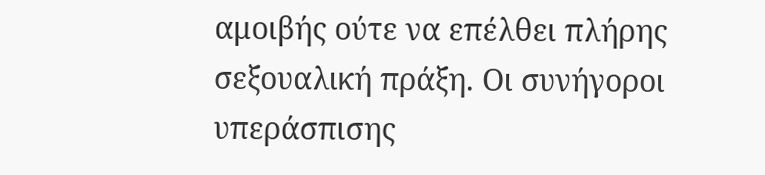αμοιβής ούτε να επέλθει πλήρης σεξουαλική πράξη. Οι συνήγοροι υπεράσπισης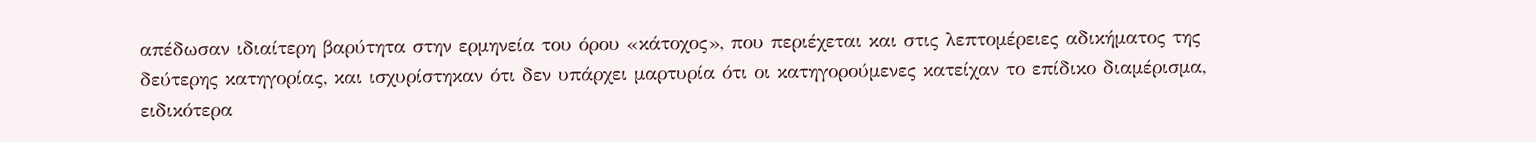απέδωσαν ιδιαίτερη βαρύτητα στην ερμηνεία του όρου «κάτοχος», που περιέχεται και στις λεπτομέρειες αδικήματος της δεύτερης κατηγορίας, και ισχυρίστηκαν ότι δεν υπάρχει μαρτυρία ότι οι κατηγορούμενες κατείχαν το επίδικο διαμέρισμα, ειδικότερα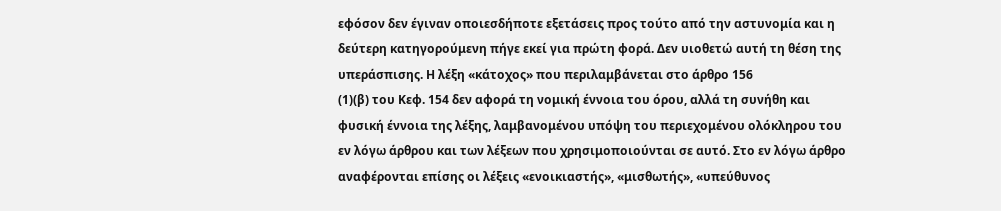εφόσον δεν έγιναν οποιεσδήποτε εξετάσεις προς τούτο από την αστυνομία και η δεύτερη κατηγορούμενη πήγε εκεί για πρώτη φορά. Δεν υιοθετώ αυτή τη θέση της υπεράσπισης. Η λέξη «κάτοχος» που περιλαμβάνεται στο άρθρο 156
(1)(β) του Κεφ. 154 δεν αφορά τη νομική έννοια του όρου, αλλά τη συνήθη και φυσική έννοια της λέξης, λαμβανομένου υπόψη του περιεχομένου ολόκληρου του εν λόγω άρθρου και των λέξεων που χρησιμοποιούνται σε αυτό. Στο εν λόγω άρθρο αναφέρονται επίσης οι λέξεις «ενοικιαστής», «μισθωτής», «υπεύθυνος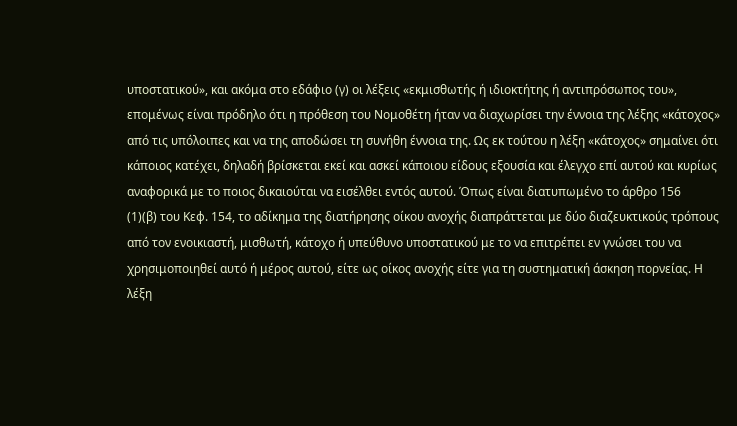υποστατικού», και ακόμα στο εδάφιο (γ) οι λέξεις «εκμισθωτής ή ιδιοκτήτης ή αντιπρόσωπος του», επομένως είναι πρόδηλο ότι η πρόθεση του Νομοθέτη ήταν να διαχωρίσει την έννοια της λέξης «κάτοχος» από τις υπόλοιπες και να της αποδώσει τη συνήθη έννοια της. Ως εκ τούτου η λέξη «κάτοχος» σημαίνει ότι κάποιος κατέχει, δηλαδή βρίσκεται εκεί και ασκεί κάποιου είδους εξουσία και έλεγχο επί αυτού και κυρίως αναφορικά με το ποιος δικαιούται να εισέλθει εντός αυτού. Όπως είναι διατυπωμένο το άρθρο 156
(1)(β) του Κεφ. 154, το αδίκημα της διατήρησης οίκου ανοχής διαπράττεται με δύο διαζευκτικούς τρόπους από τον ενοικιαστή, μισθωτή, κάτοχο ή υπεύθυνο υποστατικού με το να επιτρέπει εν γνώσει του να χρησιμοποιηθεί αυτό ή μέρος αυτού, είτε ως οίκος ανοχής είτε για τη συστηματική άσκηση πορνείας. Η λέξη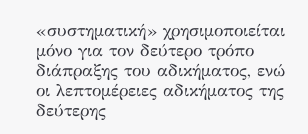«συστηματική» χρησιμοποιείται μόνο για τον δεύτερο τρόπο διάπραξης του αδικήματος, ενώ οι λεπτομέρειες αδικήματος της δεύτερης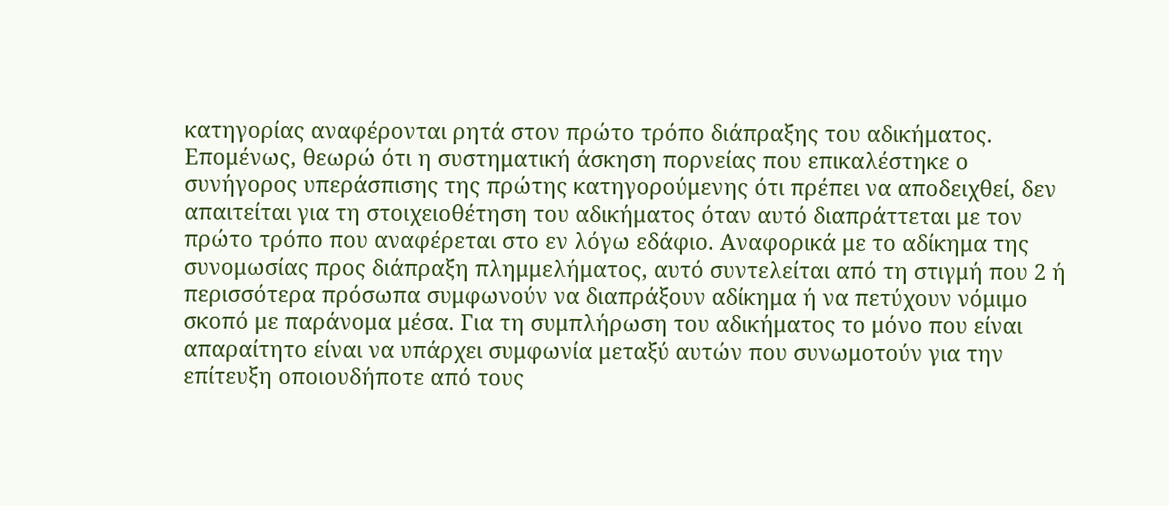κατηγορίας αναφέρονται ρητά στον πρώτο τρόπο διάπραξης του αδικήματος. Επομένως, θεωρώ ότι η συστηματική άσκηση πορνείας που επικαλέστηκε ο συνήγορος υπεράσπισης της πρώτης κατηγορούμενης ότι πρέπει να αποδειχθεί, δεν απαιτείται για τη στοιχειοθέτηση του αδικήματος όταν αυτό διαπράττεται με τον πρώτο τρόπο που αναφέρεται στο εν λόγω εδάφιο. Αναφορικά με το αδίκημα της συνομωσίας προς διάπραξη πλημμελήματος, αυτό συντελείται από τη στιγμή που 2 ή περισσότερα πρόσωπα συμφωνούν να διαπράξουν αδίκημα ή να πετύχουν νόμιμο σκοπό με παράνομα μέσα. Για τη συμπλήρωση του αδικήματος το μόνο που είναι απαραίτητο είναι να υπάρχει συμφωνία μεταξύ αυτών που συνωμοτούν για την επίτευξη οποιουδήποτε από τους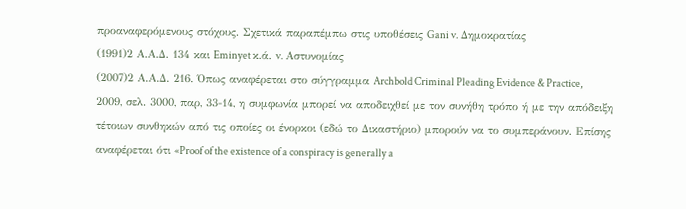προαναφερόμενους στόχους. Σχετικά παραπέμπω στις υποθέσεις Gani v. Δημοκρατίας
(1991)2 Α.Α.Δ. 134 και Eminyet κ.ά. v. Αστυνομίας
(2007)2 Α.Α.Δ. 216. Όπως αναφέρεται στο σύγγραμμα Archbold Criminal Pleading Evidence & Practice, 2009, σελ. 3000, παρ, 33-14, η συμφωνία μπορεί να αποδειχθεί με τον συνήθη τρόπο ή με την απόδειξη τέτοιων συνθηκών από τις οποίες οι ένορκοι (εδώ το Δικαστήριο) μπορούν να το συμπεράνουν. Επίσης αναφέρεται ότι «Proof of the existence of a conspiracy is generally a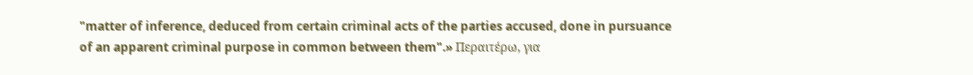"matter of inference, deduced from certain criminal acts of the parties accused, done in pursuance of an apparent criminal purpose in common between them".» Περαιτέρω, για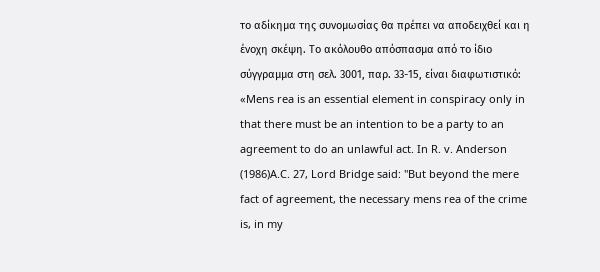το αδίκημα της συνομωσίας θα πρέπει να αποδειχθεί και η ένοχη σκέψη. Το ακόλουθο απόσπασμα από το ίδιο σύγγραμμα στη σελ. 3001, παρ. 33-15, είναι διαφωτιστικό: «Mens rea is an essential element in conspiracy only in that there must be an intention to be a party to an agreement to do an unlawful act. In R. v. Anderson
(1986)A.C. 27, Lord Bridge said: "But beyond the mere fact of agreement, the necessary mens rea of the crime is, in my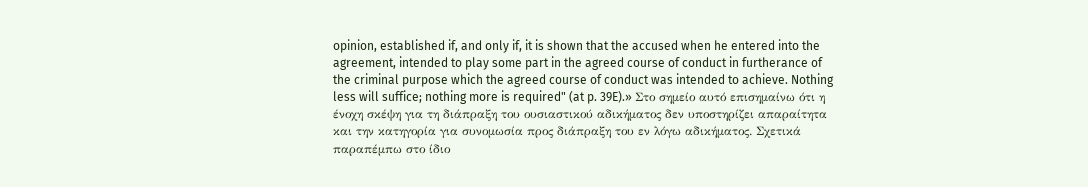opinion, established if, and only if, it is shown that the accused when he entered into the agreement, intended to play some part in the agreed course of conduct in furtherance of the criminal purpose which the agreed course of conduct was intended to achieve. Nothing less will suffice; nothing more is required" (at p. 39E).» Στο σημείο αυτό επισημαίνω ότι η ένοχη σκέψη για τη διάπραξη του ουσιαστικού αδικήματος δεν υποστηρίζει απαραίτητα και την κατηγορία για συνομωσία προς διάπραξη του εν λόγω αδικήματος. Σχετικά παραπέμπω στο ίδιο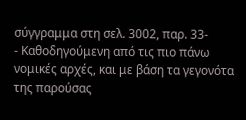σύγγραμμα στη σελ. 3002, παρ. 33-
- Καθοδηγούμενη από τις πιο πάνω νομικές αρχές, και με βάση τα γεγονότα της παρούσας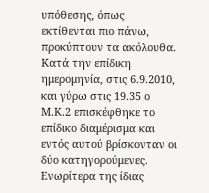υπόθεσης, όπως εκτίθενται πιο πάνω, προκύπτουν τα ακόλουθα. Κατά την επίδικη ημερομηνία, στις 6.9.2010, και γύρω στις 19.35 ο Μ.Κ.2 επισκέφθηκε το επίδικο διαμέρισμα και εντός αυτού βρίσκονταν οι δύο κατηγορούμενες. Ενωρίτερα της ίδιας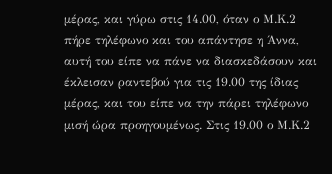μέρας, και γύρω στις 14.00, όταν ο Μ.Κ.2 πήρε τηλέφωνο και του απάντησε η Άννα, αυτή του είπε να πάνε να διασκεδάσουν και έκλεισαν ραντεβού για τις 19.00 της ίδιας μέρας, και του είπε να την πάρει τηλέφωνο μισή ώρα προηγουμένως. Στις 19.00 ο Μ.Κ.2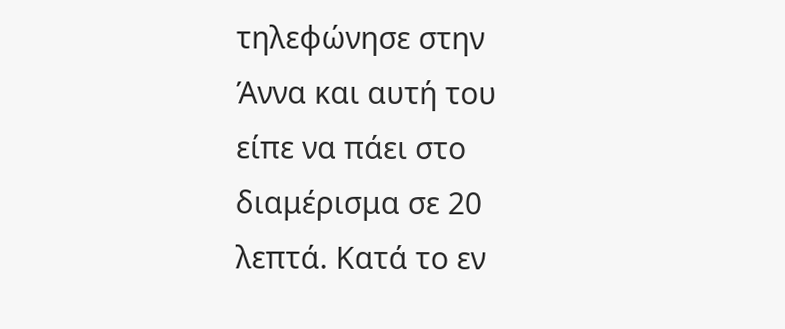τηλεφώνησε στην Άννα και αυτή του είπε να πάει στο διαμέρισμα σε 20 λεπτά. Κατά το εν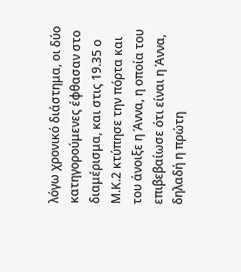λόγω χρονικό διάστημα, οι δύο κατηγορούμενες έφθασαν στο διαμέρισμα, και στις 19.35 ο Μ.Κ.2 κτύπησε την πόρτα και του άνοιξε η Άννα, η οποία του επιβεβαίωσε ότι είναι η Άννα, δηλαδή η πρώτη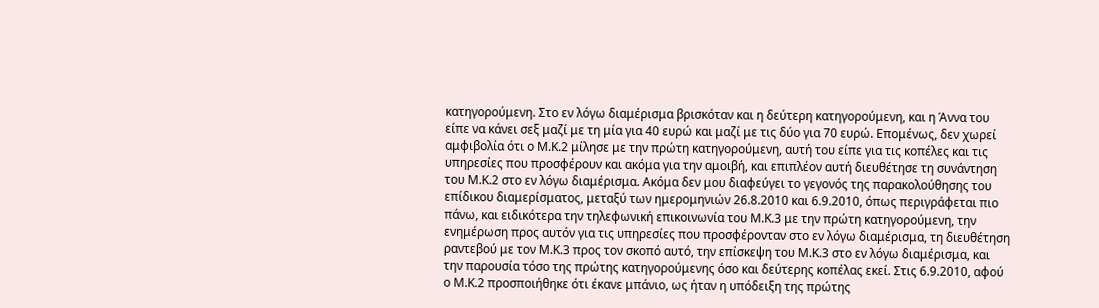κατηγορούμενη. Στο εν λόγω διαμέρισμα βρισκόταν και η δεύτερη κατηγορούμενη, και η Άννα του είπε να κάνει σεξ μαζί με τη μία για 40 ευρώ και μαζί με τις δύο για 70 ευρώ. Επομένως, δεν χωρεί αμφιβολία ότι ο Μ.Κ.2 μίλησε με την πρώτη κατηγορούμενη, αυτή του είπε για τις κοπέλες και τις υπηρεσίες που προσφέρουν και ακόμα για την αμοιβή, και επιπλέον αυτή διευθέτησε τη συνάντηση του Μ.Κ.2 στο εν λόγω διαμέρισμα. Ακόμα δεν μου διαφεύγει το γεγονός της παρακολούθησης του επίδικου διαμερίσματος, μεταξύ των ημερομηνιών 26.8.2010 και 6.9.2010, όπως περιγράφεται πιο πάνω, και ειδικότερα την τηλεφωνική επικοινωνία του Μ.Κ.3 με την πρώτη κατηγορούμενη, την ενημέρωση προς αυτόν για τις υπηρεσίες που προσφέρονταν στο εν λόγω διαμέρισμα, τη διευθέτηση ραντεβού με τον Μ.Κ.3 προς τον σκοπό αυτό, την επίσκεψη του Μ.Κ.3 στο εν λόγω διαμέρισμα, και την παρουσία τόσο της πρώτης κατηγορούμενης όσο και δεύτερης κοπέλας εκεί. Στις 6.9.2010, αφού ο Μ.Κ.2 προσποιήθηκε ότι έκανε μπάνιο, ως ήταν η υπόδειξη της πρώτης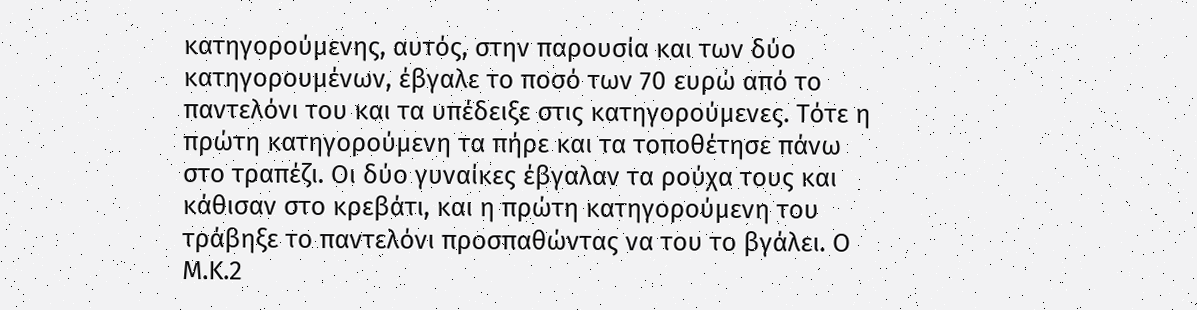κατηγορούμενης, αυτός, στην παρουσία και των δύο κατηγορουμένων, έβγαλε το ποσό των 70 ευρώ από το παντελόνι του και τα υπέδειξε στις κατηγορούμενες. Τότε η πρώτη κατηγορούμενη τα πήρε και τα τοποθέτησε πάνω στο τραπέζι. Οι δύο γυναίκες έβγαλαν τα ρούχα τους και κάθισαν στο κρεβάτι, και η πρώτη κατηγορούμενη του τράβηξε το παντελόνι προσπαθώντας να του το βγάλει. Ο Μ.Κ.2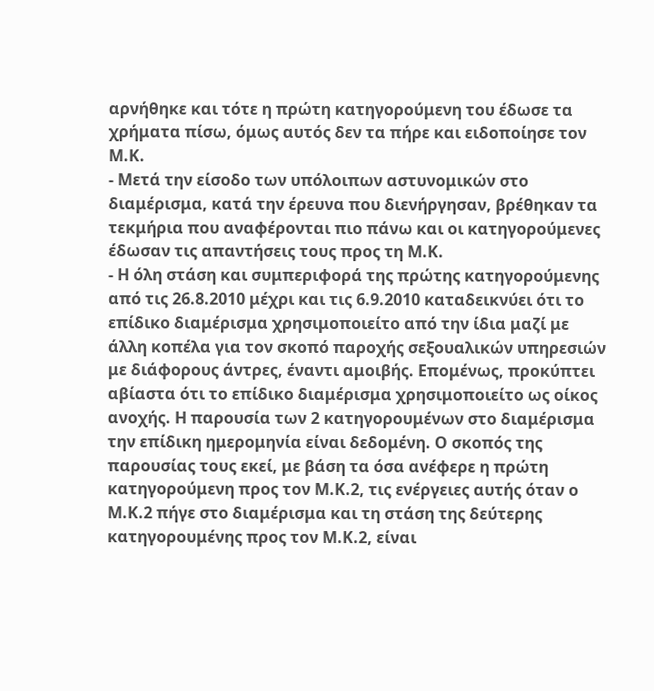αρνήθηκε και τότε η πρώτη κατηγορούμενη του έδωσε τα χρήματα πίσω, όμως αυτός δεν τα πήρε και ειδοποίησε τον Μ.Κ.
- Μετά την είσοδο των υπόλοιπων αστυνομικών στο διαμέρισμα, κατά την έρευνα που διενήργησαν, βρέθηκαν τα τεκμήρια που αναφέρονται πιο πάνω και οι κατηγορούμενες έδωσαν τις απαντήσεις τους προς τη Μ.Κ.
- Η όλη στάση και συμπεριφορά της πρώτης κατηγορούμενης από τις 26.8.2010 μέχρι και τις 6.9.2010 καταδεικνύει ότι το επίδικο διαμέρισμα χρησιμοποιείτο από την ίδια μαζί με άλλη κοπέλα για τον σκοπό παροχής σεξουαλικών υπηρεσιών με διάφορους άντρες, έναντι αμοιβής. Επομένως, προκύπτει αβίαστα ότι το επίδικο διαμέρισμα χρησιμοποιείτο ως οίκος ανοχής. Η παρουσία των 2 κατηγορουμένων στο διαμέρισμα την επίδικη ημερομηνία είναι δεδομένη. Ο σκοπός της παρουσίας τους εκεί, με βάση τα όσα ανέφερε η πρώτη κατηγορούμενη προς τον Μ.Κ.2, τις ενέργειες αυτής όταν ο Μ.Κ.2 πήγε στο διαμέρισμα και τη στάση της δεύτερης κατηγορουμένης προς τον Μ.Κ.2, είναι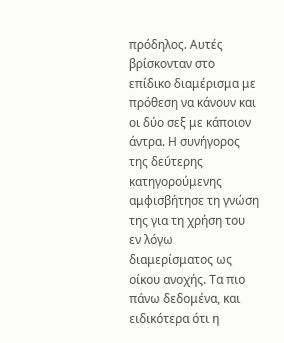πρόδηλος. Αυτές βρίσκονταν στο επίδικο διαμέρισμα με πρόθεση να κάνουν και οι δύο σεξ με κάποιον άντρα. Η συνήγορος της δεύτερης κατηγορούμενης αμφισβήτησε τη γνώση της για τη χρήση του εν λόγω διαμερίσματος ως οίκου ανοχής. Τα πιο πάνω δεδομένα, και ειδικότερα ότι η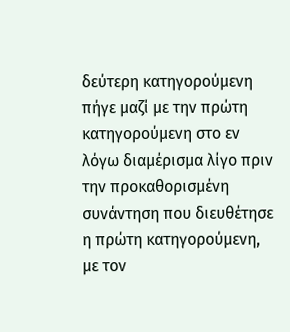δεύτερη κατηγορούμενη πήγε μαζί με την πρώτη κατηγορούμενη στο εν λόγω διαμέρισμα λίγο πριν την προκαθορισμένη συνάντηση που διευθέτησε η πρώτη κατηγορούμενη, με τον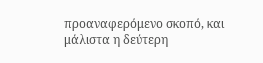προαναφερόμενο σκοπό, και μάλιστα η δεύτερη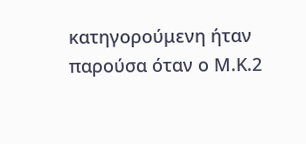κατηγορούμενη ήταν παρούσα όταν ο Μ.Κ.2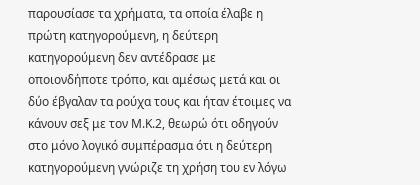παρουσίασε τα χρήματα, τα οποία έλαβε η πρώτη κατηγορούμενη, η δεύτερη κατηγορούμενη δεν αντέδρασε με οποιονδήποτε τρόπο, και αμέσως μετά και οι δύο έβγαλαν τα ρούχα τους και ήταν έτοιμες να κάνουν σεξ με τον Μ.Κ.2, θεωρώ ότι οδηγούν στο μόνο λογικό συμπέρασμα ότι η δεύτερη κατηγορούμενη γνώριζε τη χρήση του εν λόγω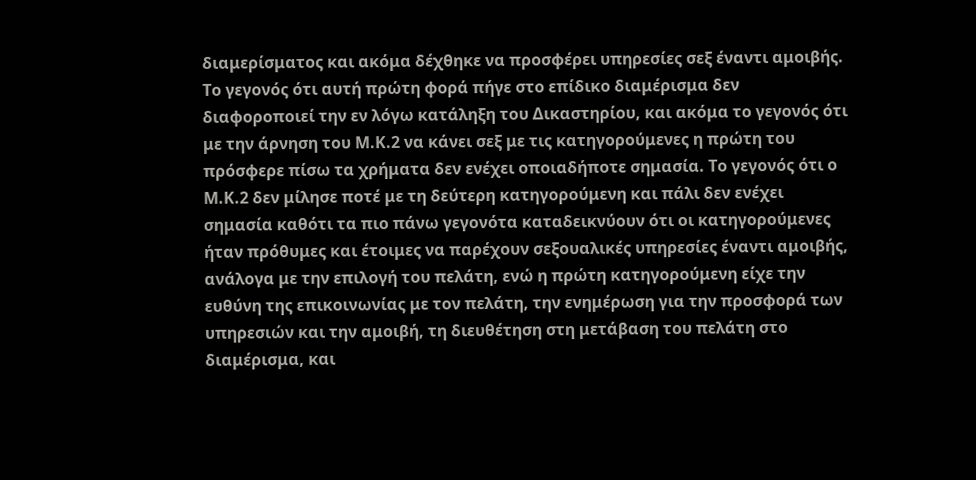διαμερίσματος και ακόμα δέχθηκε να προσφέρει υπηρεσίες σεξ έναντι αμοιβής. Το γεγονός ότι αυτή πρώτη φορά πήγε στο επίδικο διαμέρισμα δεν διαφοροποιεί την εν λόγω κατάληξη του Δικαστηρίου, και ακόμα το γεγονός ότι με την άρνηση του Μ.Κ.2 να κάνει σεξ με τις κατηγορούμενες η πρώτη του πρόσφερε πίσω τα χρήματα δεν ενέχει οποιαδήποτε σημασία. Το γεγονός ότι ο Μ.Κ.2 δεν μίλησε ποτέ με τη δεύτερη κατηγορούμενη και πάλι δεν ενέχει σημασία καθότι τα πιο πάνω γεγονότα καταδεικνύουν ότι οι κατηγορούμενες ήταν πρόθυμες και έτοιμες να παρέχουν σεξουαλικές υπηρεσίες έναντι αμοιβής, ανάλογα με την επιλογή του πελάτη, ενώ η πρώτη κατηγορούμενη είχε την ευθύνη της επικοινωνίας με τον πελάτη, την ενημέρωση για την προσφορά των υπηρεσιών και την αμοιβή, τη διευθέτηση στη μετάβαση του πελάτη στο διαμέρισμα, και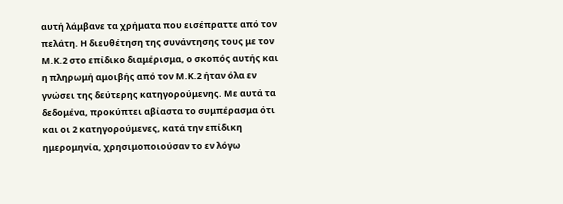αυτή λάμβανε τα χρήματα που εισέπραττε από τον πελάτη. Η διευθέτηση της συνάντησης τους με τον Μ.Κ.2 στο επίδικο διαμέρισμα, ο σκοπός αυτής και η πληρωμή αμοιβής από τον Μ.Κ.2 ήταν όλα εν γνώσει της δεύτερης κατηγορούμενης. Με αυτά τα δεδομένα, προκύπτει αβίαστα το συμπέρασμα ότι και οι 2 κατηγορούμενες, κατά την επίδικη ημερομηνία, χρησιμοποιούσαν το εν λόγω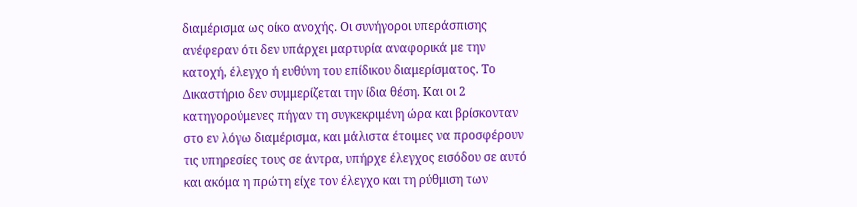διαμέρισμα ως οίκο ανοχής. Οι συνήγοροι υπεράσπισης ανέφεραν ότι δεν υπάρχει μαρτυρία αναφορικά με την κατοχή, έλεγχο ή ευθύνη του επίδικου διαμερίσματος. Το Δικαστήριο δεν συμμερίζεται την ίδια θέση. Και οι 2 κατηγορούμενες πήγαν τη συγκεκριμένη ώρα και βρίσκονταν στο εν λόγω διαμέρισμα, και μάλιστα έτοιμες να προσφέρουν τις υπηρεσίες τους σε άντρα, υπήρχε έλεγχος εισόδου σε αυτό και ακόμα η πρώτη είχε τον έλεγχο και τη ρύθμιση των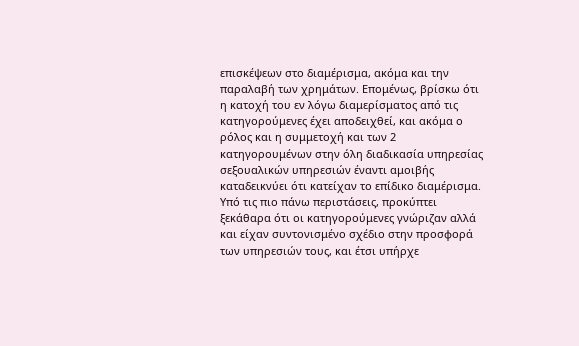επισκέψεων στο διαμέρισμα, ακόμα και την παραλαβή των χρημάτων. Επομένως, βρίσκω ότι η κατοχή του εν λόγω διαμερίσματος από τις κατηγορούμενες έχει αποδειχθεί, και ακόμα ο ρόλος και η συμμετοχή και των 2 κατηγορουμένων στην όλη διαδικασία υπηρεσίας σεξουαλικών υπηρεσιών έναντι αμοιβής καταδεικνύει ότι κατείχαν το επίδικο διαμέρισμα. Υπό τις πιο πάνω περιστάσεις, προκύπτει ξεκάθαρα ότι οι κατηγορούμενες γνώριζαν αλλά και είχαν συντονισμένο σχέδιο στην προσφορά των υπηρεσιών τους, και έτσι υπήρχε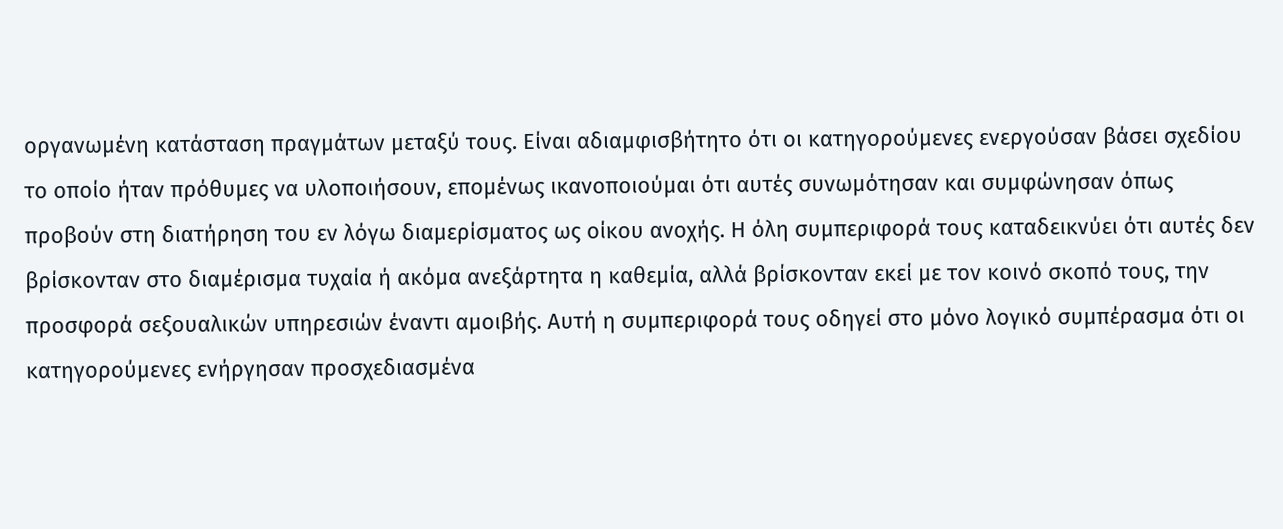οργανωμένη κατάσταση πραγμάτων μεταξύ τους. Είναι αδιαμφισβήτητο ότι οι κατηγορούμενες ενεργούσαν βάσει σχεδίου το οποίο ήταν πρόθυμες να υλοποιήσουν, επομένως ικανοποιούμαι ότι αυτές συνωμότησαν και συμφώνησαν όπως προβούν στη διατήρηση του εν λόγω διαμερίσματος ως οίκου ανοχής. Η όλη συμπεριφορά τους καταδεικνύει ότι αυτές δεν βρίσκονταν στο διαμέρισμα τυχαία ή ακόμα ανεξάρτητα η καθεμία, αλλά βρίσκονταν εκεί με τον κοινό σκοπό τους, την προσφορά σεξουαλικών υπηρεσιών έναντι αμοιβής. Αυτή η συμπεριφορά τους οδηγεί στο μόνο λογικό συμπέρασμα ότι οι κατηγορούμενες ενήργησαν προσχεδιασμένα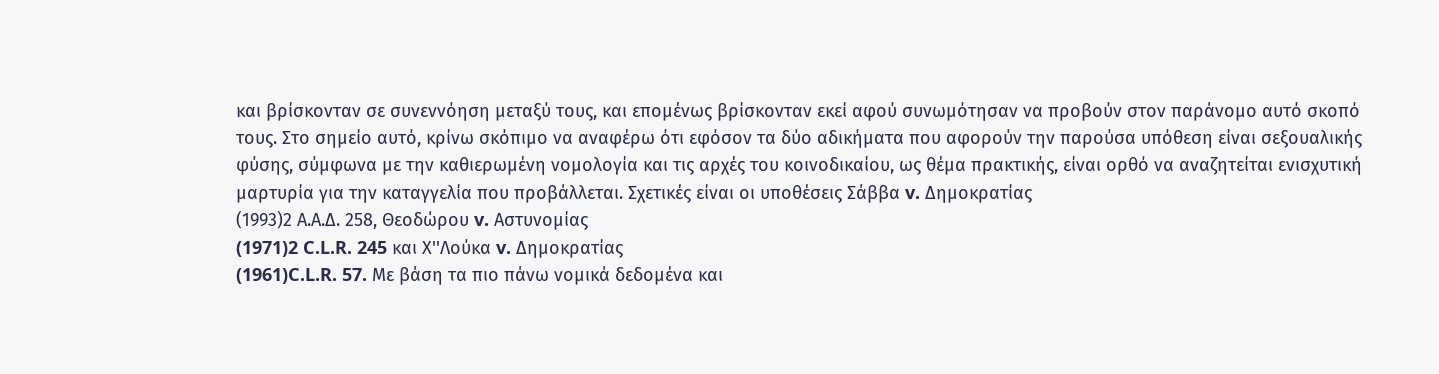και βρίσκονταν σε συνεννόηση μεταξύ τους, και επομένως βρίσκονταν εκεί αφού συνωμότησαν να προβούν στον παράνομο αυτό σκοπό τους. Στο σημείο αυτό, κρίνω σκόπιμο να αναφέρω ότι εφόσον τα δύο αδικήματα που αφορούν την παρούσα υπόθεση είναι σεξουαλικής φύσης, σύμφωνα με την καθιερωμένη νομολογία και τις αρχές του κοινοδικαίου, ως θέμα πρακτικής, είναι ορθό να αναζητείται ενισχυτική μαρτυρία για την καταγγελία που προβάλλεται. Σχετικές είναι οι υποθέσεις Σάββα v. Δημοκρατίας
(1993)2 Α.Α.Δ. 258, Θεοδώρου v. Αστυνομίας
(1971)2 C.L.R. 245 και Χ''Λούκα v. Δημοκρατίας
(1961)C.L.R. 57. Με βάση τα πιο πάνω νομικά δεδομένα και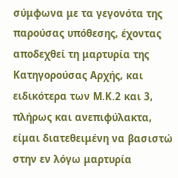σύμφωνα με τα γεγονότα της παρούσας υπόθεσης, έχοντας αποδεχθεί τη μαρτυρία της Κατηγορούσας Αρχής, και ειδικότερα των Μ.Κ.2 και 3, πλήρως και ανεπιφύλακτα, είμαι διατεθειμένη να βασιστώ στην εν λόγω μαρτυρία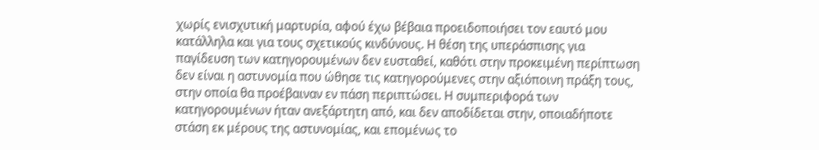χωρίς ενισχυτική μαρτυρία, αφού έχω βέβαια προειδοποιήσει τον εαυτό μου κατάλληλα και για τους σχετικούς κινδύνους. Η θέση της υπεράσπισης για παγίδευση των κατηγορουμένων δεν ευσταθεί, καθότι στην προκειμένη περίπτωση δεν είναι η αστυνομία που ώθησε τις κατηγορούμενες στην αξιόποινη πράξη τους, στην οποία θα προέβαιναν εν πάση περιπτώσει. Η συμπεριφορά των κατηγορουμένων ήταν ανεξάρτητη από, και δεν αποδίδεται στην, οποιαδήποτε στάση εκ μέρους της αστυνομίας, και επομένως το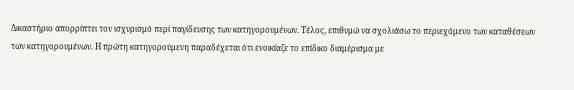Δικαστήριο απορρίπτει τον ισχυρισμό περί παγίδευσης των κατηγορουμένων. Τέλος, επιθυμώ να σχολιάσω το περιεχόμενο των καταθέσεων των κατηγορουμένων. Η πρώτη κατηγορούμενη παραδέχεται ότι ενοικίαζε το επίδικο διαμέρισμα με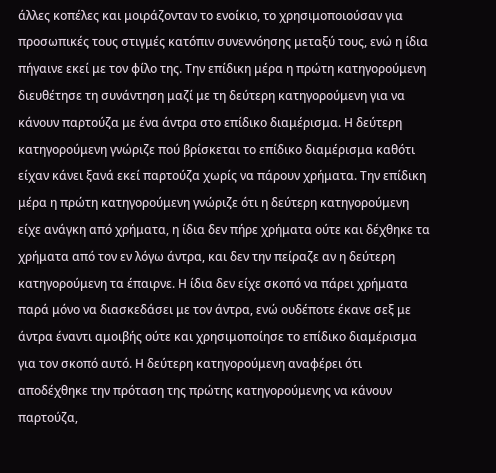άλλες κοπέλες και μοιράζονταν το ενοίκιο, το χρησιμοποιούσαν για προσωπικές τους στιγμές κατόπιν συνεννόησης μεταξύ τους, ενώ η ίδια πήγαινε εκεί με τον φίλο της. Την επίδικη μέρα η πρώτη κατηγορούμενη διευθέτησε τη συνάντηση μαζί με τη δεύτερη κατηγορούμενη για να κάνουν παρτούζα με ένα άντρα στο επίδικο διαμέρισμα. Η δεύτερη κατηγορούμενη γνώριζε πού βρίσκεται το επίδικο διαμέρισμα καθότι είχαν κάνει ξανά εκεί παρτούζα χωρίς να πάρουν χρήματα. Την επίδικη μέρα η πρώτη κατηγορούμενη γνώριζε ότι η δεύτερη κατηγορούμενη είχε ανάγκη από χρήματα, η ίδια δεν πήρε χρήματα ούτε και δέχθηκε τα χρήματα από τον εν λόγω άντρα, και δεν την πείραζε αν η δεύτερη κατηγορούμενη τα έπαιρνε. Η ίδια δεν είχε σκοπό να πάρει χρήματα παρά μόνο να διασκεδάσει με τον άντρα, ενώ ουδέποτε έκανε σεξ με άντρα έναντι αμοιβής ούτε και χρησιμοποίησε το επίδικο διαμέρισμα για τον σκοπό αυτό. Η δεύτερη κατηγορούμενη αναφέρει ότι αποδέχθηκε την πρόταση της πρώτης κατηγορούμενης να κάνουν παρτούζα,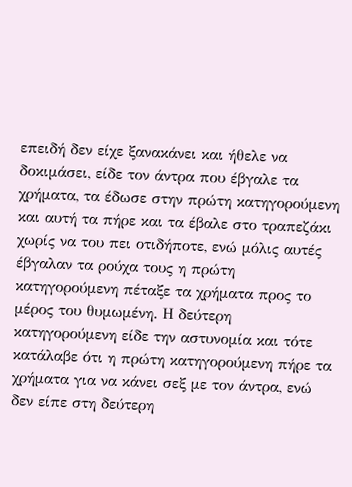επειδή δεν είχε ξανακάνει και ήθελε να δοκιμάσει, είδε τον άντρα που έβγαλε τα χρήματα, τα έδωσε στην πρώτη κατηγορούμενη και αυτή τα πήρε και τα έβαλε στο τραπεζάκι χωρίς να του πει οτιδήποτε, ενώ μόλις αυτές έβγαλαν τα ρούχα τους η πρώτη κατηγορούμενη πέταξε τα χρήματα προς το μέρος του θυμωμένη. Η δεύτερη κατηγορούμενη είδε την αστυνομία και τότε κατάλαβε ότι η πρώτη κατηγορούμενη πήρε τα χρήματα για να κάνει σεξ με τον άντρα, ενώ δεν είπε στη δεύτερη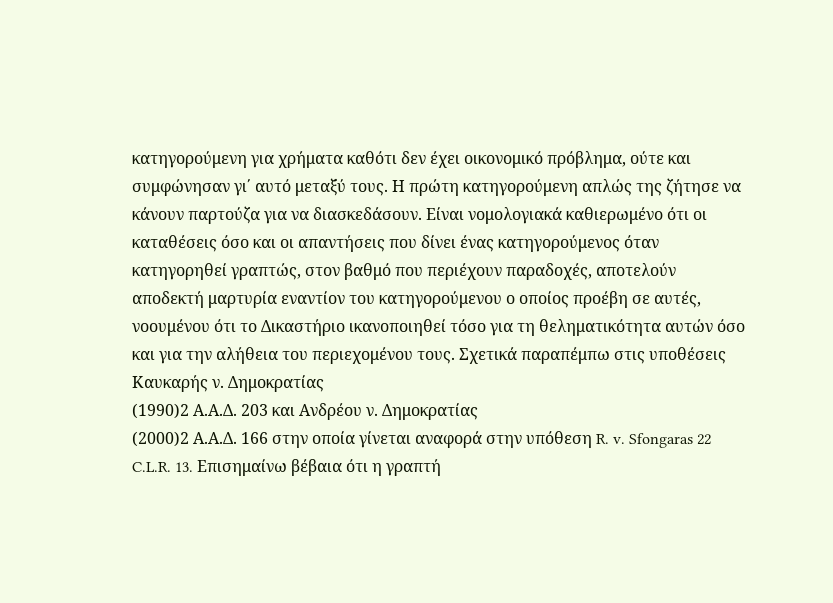κατηγορούμενη για χρήματα καθότι δεν έχει οικονομικό πρόβλημα, ούτε και συμφώνησαν γι΄ αυτό μεταξύ τους. Η πρώτη κατηγορούμενη απλώς της ζήτησε να κάνουν παρτούζα για να διασκεδάσουν. Είναι νομολογιακά καθιερωμένο ότι οι καταθέσεις όσο και οι απαντήσεις που δίνει ένας κατηγορούμενος όταν κατηγορηθεί γραπτώς, στον βαθμό που περιέχουν παραδοχές, αποτελούν αποδεκτή μαρτυρία εναντίον του κατηγορούμενου ο οποίος προέβη σε αυτές, νοουμένου ότι το Δικαστήριο ικανοποιηθεί τόσο για τη θεληματικότητα αυτών όσο και για την αλήθεια του περιεχομένου τους. Σχετικά παραπέμπω στις υποθέσεις Καυκαρής ν. Δημοκρατίας
(1990)2 Α.Α.Δ. 203 και Ανδρέου ν. Δημοκρατίας
(2000)2 Α.Α.Δ. 166 στην οποία γίνεται αναφορά στην υπόθεση R. v. Sfongaras 22 C.L.R. 13. Επισημαίνω βέβαια ότι η γραπτή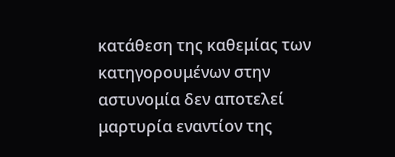κατάθεση της καθεμίας των κατηγορουμένων στην αστυνομία δεν αποτελεί μαρτυρία εναντίον της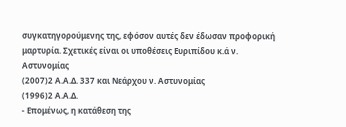συγκατηγορούμενης της, εφόσον αυτές δεν έδωσαν προφορική μαρτυρία. Σχετικές είναι οι υποθέσεις Ευριπίδου κ.ά ν. Αστυνομίας
(2007)2 Α.Α.Δ. 337 και Νεάρχου ν. Αστυνομίας
(1996)2 Α.Α.Δ.
- Επομένως, η κατάθεση της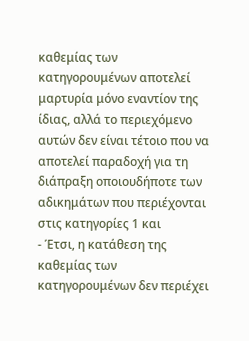καθεμίας των κατηγορουμένων αποτελεί μαρτυρία μόνο εναντίον της ίδιας, αλλά το περιεχόμενο αυτών δεν είναι τέτοιο που να αποτελεί παραδοχή για τη διάπραξη οποιουδήποτε των αδικημάτων που περιέχονται στις κατηγορίες 1 και
- Έτσι, η κατάθεση της καθεμίας των κατηγορουμένων δεν περιέχει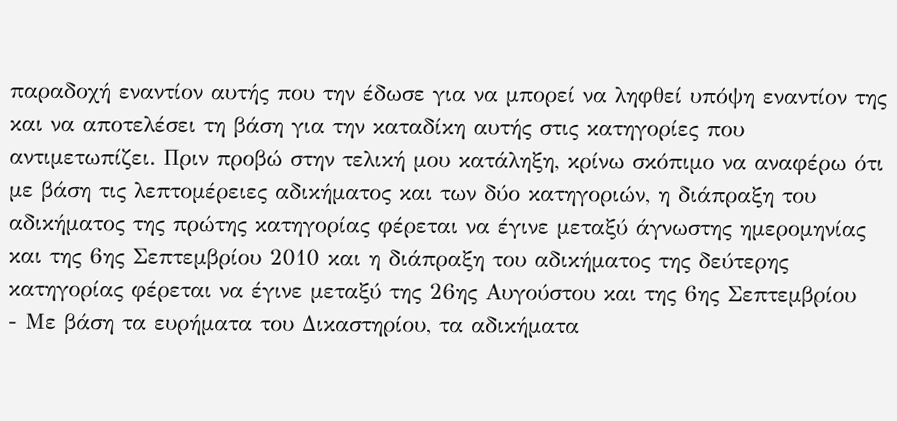παραδοχή εναντίον αυτής που την έδωσε για να μπορεί να ληφθεί υπόψη εναντίον της και να αποτελέσει τη βάση για την καταδίκη αυτής στις κατηγορίες που αντιμετωπίζει. Πριν προβώ στην τελική μου κατάληξη, κρίνω σκόπιμο να αναφέρω ότι με βάση τις λεπτομέρειες αδικήματος και των δύο κατηγοριών, η διάπραξη του αδικήματος της πρώτης κατηγορίας φέρεται να έγινε μεταξύ άγνωστης ημερομηνίας και της 6ης Σεπτεμβρίου 2010 και η διάπραξη του αδικήματος της δεύτερης κατηγορίας φέρεται να έγινε μεταξύ της 26ης Αυγούστου και της 6ης Σεπτεμβρίου
- Με βάση τα ευρήματα του Δικαστηρίου, τα αδικήματα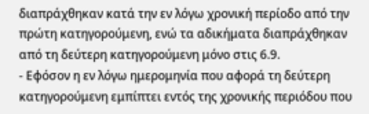διαπράχθηκαν κατά την εν λόγω χρονική περίοδο από την πρώτη κατηγορούμενη, ενώ τα αδικήματα διαπράχθηκαν από τη δεύτερη κατηγορούμενη μόνο στις 6.9.
- Εφόσον η εν λόγω ημερομηνία που αφορά τη δεύτερη κατηγορούμενη εμπίπτει εντός της χρονικής περιόδου που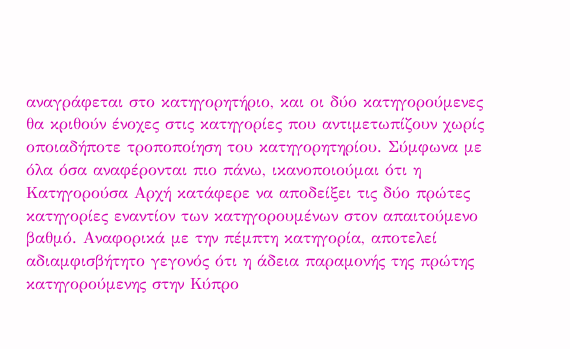αναγράφεται στο κατηγορητήριο, και οι δύο κατηγορούμενες θα κριθούν ένοχες στις κατηγορίες που αντιμετωπίζουν χωρίς οποιαδήποτε τροποποίηση του κατηγορητηρίου. Σύμφωνα με όλα όσα αναφέρονται πιο πάνω, ικανοποιούμαι ότι η Κατηγορούσα Αρχή κατάφερε να αποδείξει τις δύο πρώτες κατηγορίες εναντίον των κατηγορουμένων στον απαιτούμενο βαθμό. Αναφορικά με την πέμπτη κατηγορία, αποτελεί αδιαμφισβήτητο γεγονός ότι η άδεια παραμονής της πρώτης κατηγορούμενης στην Κύπρο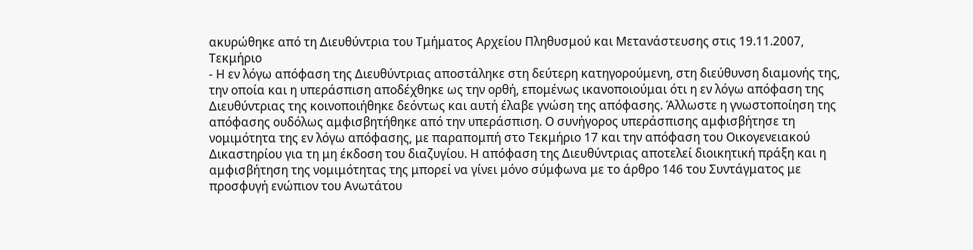ακυρώθηκε από τη Διευθύντρια του Τμήματος Αρχείου Πληθυσμού και Μετανάστευσης στις 19.11.2007, Τεκμήριο
- Η εν λόγω απόφαση της Διευθύντριας αποστάληκε στη δεύτερη κατηγορούμενη, στη διεύθυνση διαμονής της, την οποία και η υπεράσπιση αποδέχθηκε ως την ορθή, επομένως ικανοποιούμαι ότι η εν λόγω απόφαση της Διευθύντριας της κοινοποιήθηκε δεόντως και αυτή έλαβε γνώση της απόφασης. Άλλωστε η γνωστοποίηση της απόφασης ουδόλως αμφισβητήθηκε από την υπεράσπιση. Ο συνήγορος υπεράσπισης αμφισβήτησε τη νομιμότητα της εν λόγω απόφασης, με παραπομπή στο Τεκμήριο 17 και την απόφαση του Οικογενειακού Δικαστηρίου για τη μη έκδοση του διαζυγίου. Η απόφαση της Διευθύντριας αποτελεί διοικητική πράξη και η αμφισβήτηση της νομιμότητας της μπορεί να γίνει μόνο σύμφωνα με το άρθρο 146 του Συντάγματος με προσφυγή ενώπιον του Ανωτάτου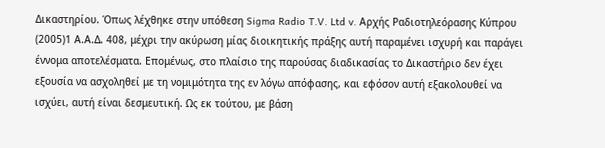Δικαστηρίου. Όπως λέχθηκε στην υπόθεση Sigma Radio T.V. Ltd v. Αρχής Ραδιοτηλεόρασης Κύπρου
(2005)1 Α.Α.Δ. 408, μέχρι την ακύρωση μίας διοικητικής πράξης αυτή παραμένει ισχυρή και παράγει έννομα αποτελέσματα. Επομένως, στο πλαίσιο της παρούσας διαδικασίας το Δικαστήριο δεν έχει εξουσία να ασχοληθεί με τη νομιμότητα της εν λόγω απόφασης, και εφόσον αυτή εξακολουθεί να ισχύει, αυτή είναι δεσμευτική. Ως εκ τούτου, με βάση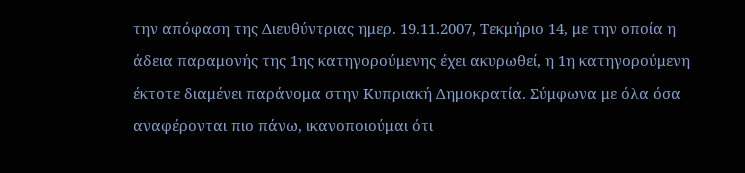την απόφαση της Διευθύντριας ημερ. 19.11.2007, Τεκμήριο 14, με την οποία η άδεια παραμονής της 1ης κατηγορούμενης έχει ακυρωθεί, η 1η κατηγορούμενη έκτοτε διαμένει παράνομα στην Κυπριακή Δημοκρατία. Σύμφωνα με όλα όσα αναφέρονται πιο πάνω, ικανοποιούμαι ότι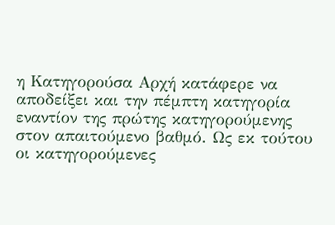η Κατηγορούσα Αρχή κατάφερε να αποδείξει και την πέμπτη κατηγορία εναντίον της πρώτης κατηγορούμενης στον απαιτούμενο βαθμό. Ως εκ τούτου οι κατηγορούμενες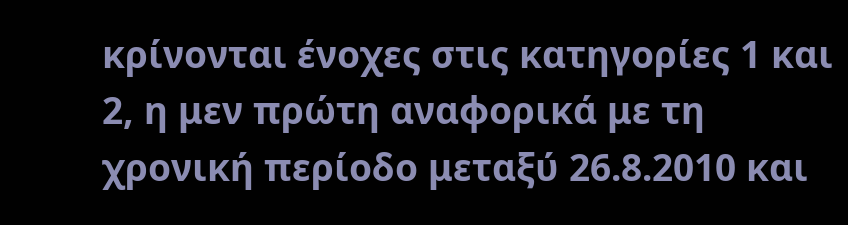κρίνονται ένοχες στις κατηγορίες 1 και 2, η μεν πρώτη αναφορικά με τη χρονική περίοδο μεταξύ 26.8.2010 και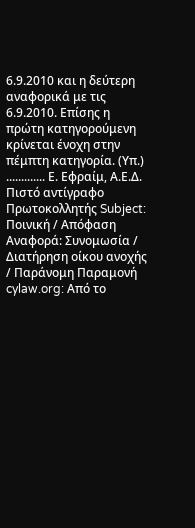6.9.2010 και η δεύτερη αναφορικά με τις 6.9.2010. Επίσης η πρώτη κατηγορούμενη κρίνεται ένοχη στην πέμπτη κατηγορία. (Υπ.) ............. Ε. Εφραίμ, Α.Ε.Δ. Πιστό αντίγραφο Πρωτοκολλητής Subject: Ποινική / Απόφαση Αναφορά: Συνομωσία / Διατήρηση οίκου ανοχής / Παράνομη Παραμονή cylaw.org: Από το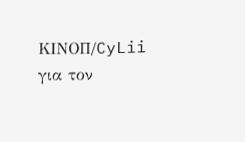ΚΙΝOΠ/CyLii για τον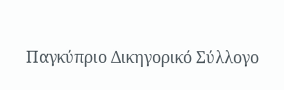Παγκύπριο Δικηγορικό Σύλλογο